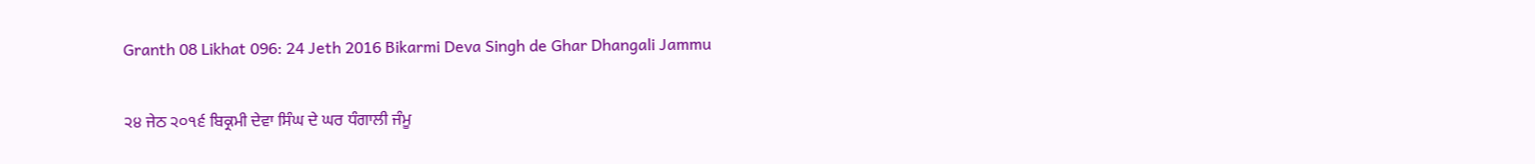Granth 08 Likhat 096: 24 Jeth 2016 Bikarmi Deva Singh de Ghar Dhangali Jammu

੨੪ ਜੇਠ ੨੦੧੬ ਬਿਕ੍ਰਮੀ ਦੇਵਾ ਸਿੰਘ ਦੇ ਘਰ ਧੰਗਾਲੀ ਜੰਮੂ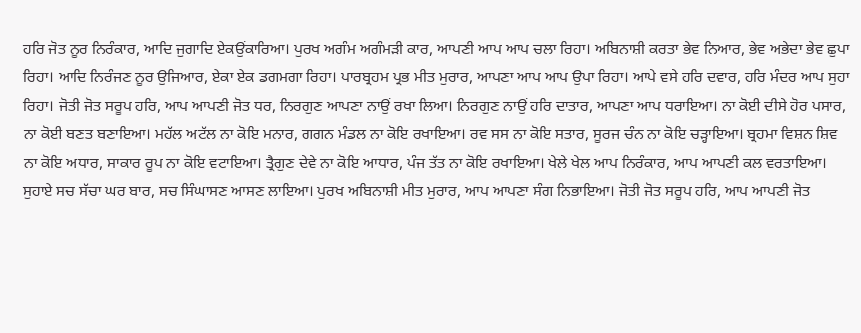ਹਰਿ ਜੋਤ ਨੂਰ ਨਿਰੰਕਾਰ, ਆਦਿ ਜੁਗਾਦਿ ਏਕਉਂਕਾਰਿਆ। ਪੁਰਖ ਅਗੰਮ ਅਗੰਮੜੀ ਕਾਰ, ਆਪਣੀ ਆਪ ਆਪ ਚਲਾ ਰਿਹਾ। ਅਬਿਨਾਸ਼ੀ ਕਰਤਾ ਭੇਵ ਨਿਆਰ, ਭੇਵ ਅਭੇਦਾ ਭੇਵ ਛੁਪਾ ਰਿਹਾ। ਆਦਿ ਨਿਰੰਜਣ ਨੂਰ ਉਜਿਆਰ, ਏਕਾ ਏਕ ਡਗਮਗਾ ਰਿਹਾ। ਪਾਰਬ੍ਰਹਮ ਪ੍ਰਭ ਮੀਤ ਮੁਰਾਰ, ਆਪਣਾ ਆਪ ਆਪ ਉਪਾ ਰਿਹਾ। ਆਪੇ ਵਸੇ ਹਰਿ ਦਵਾਰ, ਹਰਿ ਮੰਦਰ ਆਪ ਸੁਹਾ ਰਿਹਾ। ਜੋਤੀ ਜੋਤ ਸਰੂਪ ਹਰਿ, ਆਪ ਆਪਣੀ ਜੋਤ ਧਰ, ਨਿਰਗੁਣ ਆਪਣਾ ਨਾਉਂ ਰਖਾ ਲਿਆ। ਨਿਰਗੁਣ ਨਾਉਂ ਹਰਿ ਦਾਤਾਰ, ਆਪਣਾ ਆਪ ਧਰਾਇਆ। ਨਾ ਕੋਈ ਦੀਸੇ ਹੋਰ ਪਸਾਰ, ਨਾ ਕੋਈ ਬਣਤ ਬਣਾਇਆ। ਮਹੱਲ ਅਟੱਲ ਨਾ ਕੋਇ ਮਨਾਰ, ਗਗਨ ਮੰਡਲ ਨਾ ਕੋਇ ਰਖਾਇਆ। ਰਵ ਸਸ ਨਾ ਕੋਇ ਸਤਾਰ, ਸੂਰਜ ਚੰਨ ਨਾ ਕੋਇ ਚੜ੍ਹਾਇਆ। ਬ੍ਰਹਮਾ ਵਿਸ਼ਨ ਸ਼ਿਵ ਨਾ ਕੋਇ ਅਧਾਰ, ਸਾਕਾਰ ਰੂਪ ਨਾ ਕੋਇ ਵਟਾਇਆ। ਤ੍ਰੈਗੁਣ ਦੇਵੇ ਨਾ ਕੋਇ ਆਧਾਰ, ਪੰਜ ਤੱਤ ਨਾ ਕੋਇ ਰਖਾਇਆ। ਖੇਲੇ ਖੇਲ ਆਪ ਨਿਰੰਕਾਰ, ਆਪ ਆਪਣੀ ਕਲ ਵਰਤਾਇਆ। ਸੁਹਾਏ ਸਚ ਸੱਚਾ ਘਰ ਬਾਰ, ਸਚ ਸਿੰਘਾਸਣ ਆਸਣ ਲਾਇਆ। ਪੁਰਖ ਅਬਿਨਾਸ਼ੀ ਮੀਤ ਮੁਰਾਰ, ਆਪ ਆਪਣਾ ਸੰਗ ਨਿਭਾਇਆ। ਜੋਤੀ ਜੋਤ ਸਰੂਪ ਹਰਿ, ਆਪ ਆਪਣੀ ਜੋਤ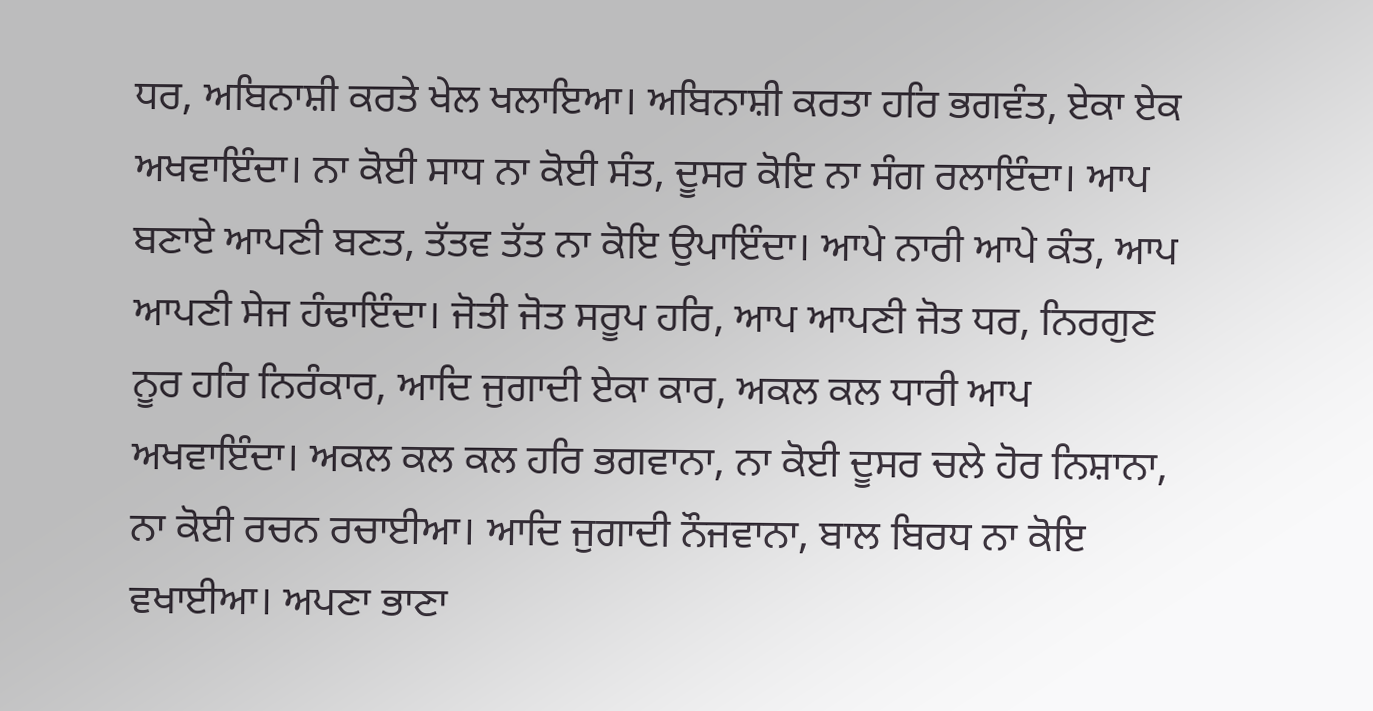ਧਰ, ਅਬਿਨਾਸ਼ੀ ਕਰਤੇ ਖੇਲ ਖਲਾਇਆ। ਅਬਿਨਾਸ਼ੀ ਕਰਤਾ ਹਰਿ ਭਗਵੰਤ, ਏਕਾ ਏਕ ਅਖਵਾਇੰਦਾ। ਨਾ ਕੋਈ ਸਾਧ ਨਾ ਕੋਈ ਸੰਤ, ਦੂਸਰ ਕੋਇ ਨਾ ਸੰਗ ਰਲਾਇੰਦਾ। ਆਪ ਬਣਾਏ ਆਪਣੀ ਬਣਤ, ਤੱਤਵ ਤੱਤ ਨਾ ਕੋਇ ਉਪਾਇੰਦਾ। ਆਪੇ ਨਾਰੀ ਆਪੇ ਕੰਤ, ਆਪ ਆਪਣੀ ਸੇਜ ਹੰਢਾਇੰਦਾ। ਜੋਤੀ ਜੋਤ ਸਰੂਪ ਹਰਿ, ਆਪ ਆਪਣੀ ਜੋਤ ਧਰ, ਨਿਰਗੁਣ ਨੂਰ ਹਰਿ ਨਿਰੰਕਾਰ, ਆਦਿ ਜੁਗਾਦੀ ਏਕਾ ਕਾਰ, ਅਕਲ ਕਲ ਧਾਰੀ ਆਪ ਅਖਵਾਇੰਦਾ। ਅਕਲ ਕਲ ਕਲ ਹਰਿ ਭਗਵਾਨਾ, ਨਾ ਕੋਈ ਦੂਸਰ ਚਲੇ ਹੋਰ ਨਿਸ਼ਾਨਾ, ਨਾ ਕੋਈ ਰਚਨ ਰਚਾਈਆ। ਆਦਿ ਜੁਗਾਦੀ ਨੌਜਵਾਨਾ, ਬਾਲ ਬਿਰਧ ਨਾ ਕੋਇ ਵਖਾਈਆ। ਅਪਣਾ ਭਾਣਾ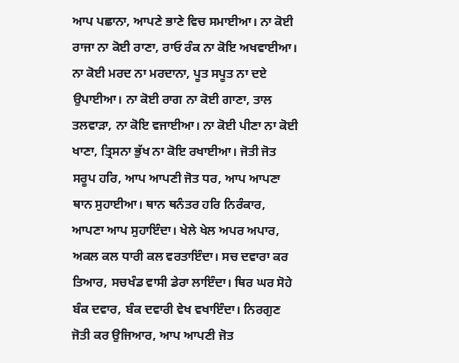ਆਪ ਪਛਾਨਾ, ਆਪਣੇ ਭਾਣੇ ਵਿਚ ਸਮਾਈਆ। ਨਾ ਕੋਈ ਰਾਜਾ ਨਾ ਕੋਈ ਰਾਣਾ, ਰਾਓ ਰੰਕ ਨਾ ਕੋਇ ਅਖਵਾਈਆ। ਨਾ ਕੋਈ ਮਰਦ ਨਾ ਮਰਦਾਨਾ, ਪੂਤ ਸਪੂਤ ਨਾ ਦਏ ਉਪਾਈਆ। ਨਾ ਕੋਈ ਰਾਗ ਨਾ ਕੋਈ ਗਾਣਾ, ਤਾਲ ਤਲਵਾੜਾ, ਨਾ ਕੋਇ ਵਜਾਈਆ। ਨਾ ਕੋਈ ਪੀਣਾ ਨਾ ਕੋਈ ਖਾਣਾ, ਤ੍ਰਿਸਨਾ ਭੁੱਖ ਨਾ ਕੋਇ ਰਖਾਈਆ। ਜੋਤੀ ਜੋਤ ਸਰੂਪ ਹਰਿ, ਆਪ ਆਪਣੀ ਜੋਤ ਧਰ, ਆਪ ਆਪਣਾ ਥਾਨ ਸੁਹਾਈਆ। ਥਾਨ ਥਨੰਤਰ ਹਰਿ ਨਿਰੰਕਾਰ, ਆਪਣਾ ਆਪ ਸੁਹਾਇੰਦਾ। ਖੇਲੇ ਖੇਲ ਅਪਰ ਅਪਾਰ, ਅਕਲ ਕਲ ਧਾਰੀ ਕਲ ਵਰਤਾਇੰਦਾ। ਸਚ ਦਵਾਰਾ ਕਰ ਤਿਆਰ, ਸਚਖੰਡ ਵਾਸੀ ਡੇਰਾ ਲਾਇੰਦਾ। ਥਿਰ ਘਰ ਸੋਹੇ ਬੰਕ ਦਵਾਰ, ਬੰਕ ਦਵਾਰੀ ਵੇਖ ਵਖਾਇੰਦਾ। ਨਿਰਗੁਣ ਜੋਤੀ ਕਰ ਉਜਿਆਰ, ਆਪ ਆਪਣੀ ਜੋਤ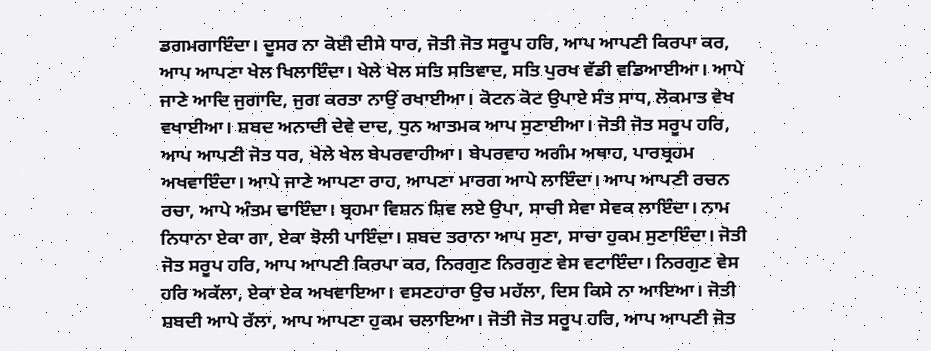ਡਗਮਗਾਇੰਦਾ। ਦੂਸਰ ਨਾ ਕੋਈ ਦੀਸੇ ਧਾਰ, ਜੋਤੀ ਜੋਤ ਸਰੂਪ ਹਰਿ, ਆਪ ਆਪਣੀ ਕਿਰਪਾ ਕਰ, ਆਪ ਆਪਣਾ ਖੇਲ ਖਿਲਾਇੰਦਾ। ਖੇਲੇ ਖੇਲ ਸਤਿ ਸਤਿਵਾਦ, ਸਤਿ ਪੁਰਖ ਵੱਡੀ ਵਡਿਆਈਆ। ਆਪੇ ਜਾਣੇ ਆਦਿ ਜੁਗਾਦਿ, ਜੁਗ ਕਰਤਾ ਨਾਉਂ ਰਖਾਈਆ। ਕੋਟਨ ਕੋਟ ਉਪਾਏ ਸੰਤ ਸਾਧ, ਲੋਕਮਾਤ ਵੇਖ ਵਖਾਈਆ। ਸ਼ਬਦ ਅਨਾਦੀ ਦੇਵੇ ਦਾਦ, ਧੁਨ ਆਤਮਕ ਆਪ ਸੁਣਾਈਆ। ਜੋਤੀ ਜੋਤ ਸਰੂਪ ਹਰਿ, ਆਪ ਆਪਣੀ ਜੋਤ ਧਰ, ਖੇਲੇ ਖੇਲ ਬੇਪਰਵਾਹੀਆ। ਬੇਪਰਵਾਹ ਅਗੰਮ ਅਥਾਹ, ਪਾਰਬ੍ਰਹਮ ਅਖਵਾਇੰਦਾ। ਆਪੇ ਜਾਣੇ ਆਪਣਾ ਰਾਹ, ਆਪਣਾ ਮਾਰਗ ਆਪੇ ਲਾਇੰਦਾ। ਆਪ ਆਪਣੀ ਰਚਨ ਰਚਾ, ਆਪੇ ਅੰਤਮ ਢਾਇੰਦਾ। ਬ੍ਰਹਮਾ ਵਿਸ਼ਨ ਸ਼ਿਵ ਲਏ ਉਪਾ, ਸਾਚੀ ਸੇਵਾ ਸੇਵਕ ਲਾਇੰਦਾ। ਨਾਮ ਨਿਧਾਨਾ ਏਕਾ ਗਾ, ਏਕਾ ਝੋਲੀ ਪਾਇੰਦਾ। ਸ਼ਬਦ ਤਰਾਨਾ ਆਪ ਸੁਣਾ, ਸਾਚਾ ਹੁਕਮ ਸੁਣਾਇੰਦਾ। ਜੋਤੀ ਜੋਤ ਸਰੂਪ ਹਰਿ, ਆਪ ਆਪਣੀ ਕਿਰਪਾ ਕਰ, ਨਿਰਗੁਣ ਨਿਰਗੁਣ ਵੇਸ ਵਟਾਇੰਦਾ। ਨਿਰਗੁਣ ਵੇਸ ਹਰਿ ਅਕੱਲਾ, ਏਕਾ ਏਕ ਅਖਵਾਇਆ। ਵਸਣਹਾਰਾ ਉਚ ਮਹੱਲਾ, ਦਿਸ ਕਿਸੇ ਨਾ ਆਇਆ। ਜੋਤੀ ਸ਼ਬਦੀ ਆਪੇ ਰੱਲਾ, ਆਪ ਆਪਣਾ ਹੁਕਮ ਚਲਾਇਆ। ਜੋਤੀ ਜੋਤ ਸਰੂਪ ਹਰਿ, ਆਪ ਆਪਣੀ ਜੋਤ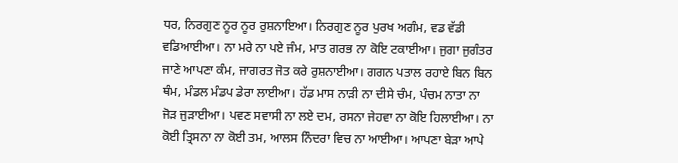ਧਰ, ਨਿਰਗੁਣ ਨੂਰ ਨੂਰ ਰੁਸ਼ਨਾਇਆ। ਨਿਰਗੁਣ ਨੂਰ ਪੁਰਖ ਅਗੰਮ, ਵਡ ਵੱਡੀ ਵਡਿਆਈਆ। ਨਾ ਮਰੇ ਨਾ ਪਏ ਜੰਮ, ਮਾਤ ਗਰਭ ਨਾ ਕੋਇ ਟਕਾਈਆ। ਜੁਗਾ ਜੁਗੰਤਰ ਜਾਣੇ ਆਪਣਾ ਕੰਮ, ਜਾਗਰਤ ਜੋਤ ਕਰੇ ਰੁਸ਼ਨਾਈਆ। ਗਗਨ ਪਤਾਲ ਰਹਾਏ ਬਿਨ ਬਿਨ ਥੰਮ, ਮੰਡਲ ਮੰਡਪ ਡੇਰਾ ਲਾਈਆ। ਹੱਡ ਮਾਸ ਨਾੜੀ ਨਾ ਦੀਸੇ ਚੰਮ, ਪੰਚਮ ਨਾਤਾ ਨਾ ਜੋੜ ਜੁੜਾਈਆ। ਪਵਣ ਸਵਾਸੀ ਨਾ ਲਏ ਦਮ, ਰਸਨਾ ਜੇਹਵਾ ਨਾ ਕੋਇ ਹਿਲਾਈਆ। ਨਾ ਕੋਈ ਤ੍ਰਿਸਨਾ ਨਾ ਕੋਈ ਤਮ, ਆਲਸ ਨਿੰਦਰਾ ਵਿਚ ਨਾ ਆਈਆ। ਆਪਣਾ ਬੇੜਾ ਆਪੇ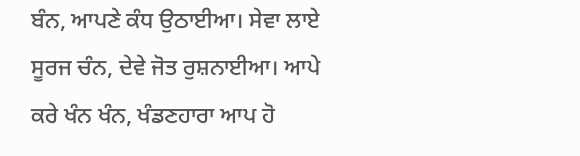ਬੰਨ, ਆਪਣੇ ਕੰਧ ਉਠਾਈਆ। ਸੇਵਾ ਲਾਏ ਸੂਰਜ ਚੰਨ, ਦੇਵੇ ਜੋਤ ਰੁਸ਼ਨਾਈਆ। ਆਪੇ ਕਰੇ ਖੰਨ ਖੰਨ, ਖੰਡਣਹਾਰਾ ਆਪ ਹੋ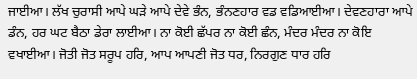ਜਾਈਆ। ਲੱਖ ਚੁਰਾਸੀ ਆਪੇ ਘੜੇ ਆਪੇ ਦੇਵੇ ਭੰਨ, ਭੰਨਣਹਾਰ ਵਡ ਵਡਿਆਈਆ। ਦੇਵਣਹਾਰਾ ਆਪੇ ਡੰਨ, ਹਰ ਘਟ ਬੈਠਾ ਡੇਰਾ ਲਾਈਆ। ਨਾ ਕੋਈ ਛੱਪਰ ਨਾ ਕੋਈ ਛੰਨ, ਮੰਦਰ ਮੰਦਰ ਨਾ ਕੋਇ ਵਖਾਈਆ। ਜੋਤੀ ਜੋਤ ਸਰੂਪ ਹਰਿ, ਆਪ ਆਪਣੀ ਜੋਤ ਧਰ, ਨਿਰਗੁਣ ਧਾਰ ਹਰਿ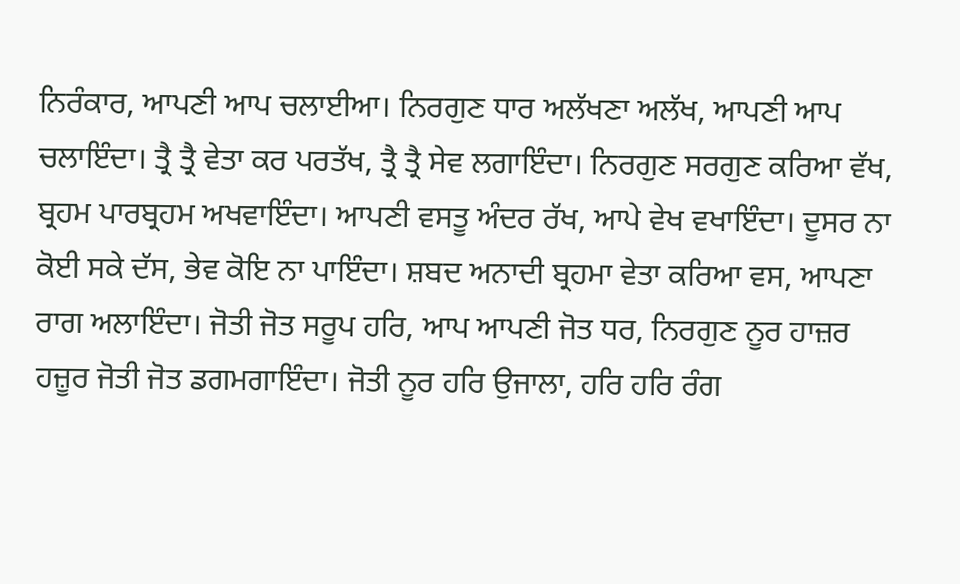ਨਿਰੰਕਾਰ, ਆਪਣੀ ਆਪ ਚਲਾਈਆ। ਨਿਰਗੁਣ ਧਾਰ ਅਲੱਖਣਾ ਅਲੱਖ, ਆਪਣੀ ਆਪ ਚਲਾਇੰਦਾ। ਤ੍ਰੈ ਤ੍ਰੈ ਵੇਤਾ ਕਰ ਪਰਤੱਖ, ਤ੍ਰੈ ਤ੍ਰੈ ਸੇਵ ਲਗਾਇੰਦਾ। ਨਿਰਗੁਣ ਸਰਗੁਣ ਕਰਿਆ ਵੱਖ, ਬ੍ਰਹਮ ਪਾਰਬ੍ਰਹਮ ਅਖਵਾਇੰਦਾ। ਆਪਣੀ ਵਸਤੂ ਅੰਦਰ ਰੱਖ, ਆਪੇ ਵੇਖ ਵਖਾਇੰਦਾ। ਦੂਸਰ ਨਾ ਕੋਈ ਸਕੇ ਦੱਸ, ਭੇਵ ਕੋਇ ਨਾ ਪਾਇੰਦਾ। ਸ਼ਬਦ ਅਨਾਦੀ ਬ੍ਰਹਮਾ ਵੇਤਾ ਕਰਿਆ ਵਸ, ਆਪਣਾ ਰਾਗ ਅਲਾਇੰਦਾ। ਜੋਤੀ ਜੋਤ ਸਰੂਪ ਹਰਿ, ਆਪ ਆਪਣੀ ਜੋਤ ਧਰ, ਨਿਰਗੁਣ ਨੂਰ ਹਾਜ਼ਰ ਹਜ਼ੂਰ ਜੋਤੀ ਜੋਤ ਡਗਮਗਾਇੰਦਾ। ਜੋਤੀ ਨੂਰ ਹਰਿ ਉਜਾਲਾ, ਹਰਿ ਹਰਿ ਰੰਗ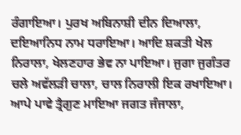ਰੰਗਾਇਆ। ਪੁਰਖ ਅਬਿਨਾਸ਼ੀ ਦੀਨ ਦਿਆਲਾ, ਦਇਆਨਿਧ ਨਾਮ ਧਰਾਇਆ। ਆਦਿ ਸ਼ਕਤੀ ਖੇਲ ਨਿਰਾਲਾ, ਖੇਲਣਹਾਰ ਭੇਵ ਨਾ ਪਾਇਆ। ਜੁਗਾ ਜੁਗੰਤਰ ਚਲੇ ਅਵੱਲੜੀ ਚਾਲਾ, ਚਾਲ ਨਿਰਾਲੀ ਇਕ ਰਖਾਇਆ। ਆਪੇ ਪਾਵੇ ਤ੍ਰੈਗੁਣ ਮਾਇਆ ਜਗਤ ਜੰਜਾਲਾ,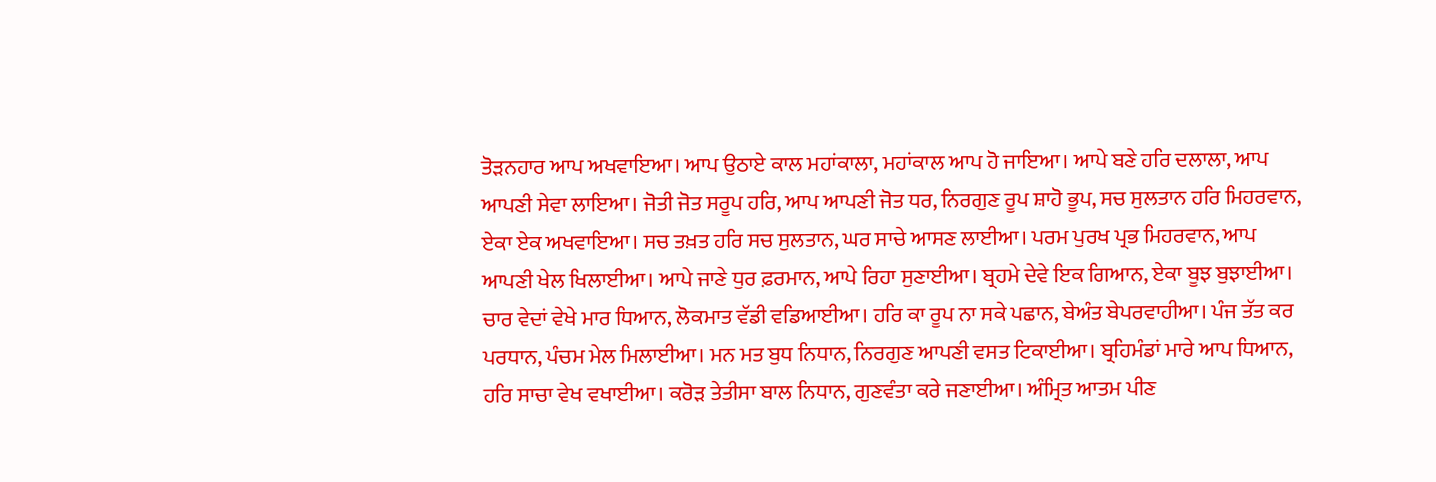ਤੋੜਨਹਾਰ ਆਪ ਅਖਵਾਇਆ। ਆਪ ਉਠਾਏ ਕਾਲ ਮਹਾਂਕਾਲਾ, ਮਹਾਂਕਾਲ ਆਪ ਹੋ ਜਾਇਆ। ਆਪੇ ਬਣੇ ਹਰਿ ਦਲਾਲਾ, ਆਪ ਆਪਣੀ ਸੇਵਾ ਲਾਇਆ। ਜੋਤੀ ਜੋਤ ਸਰੂਪ ਹਰਿ, ਆਪ ਆਪਣੀ ਜੋਤ ਧਰ, ਨਿਰਗੁਣ ਰੂਪ ਸ਼ਾਹੋ ਭੂਪ, ਸਚ ਸੁਲਤਾਨ ਹਰਿ ਮਿਹਰਵਾਨ, ਏਕਾ ਏਕ ਅਖਵਾਇਆ। ਸਚ ਤਖ਼ਤ ਹਰਿ ਸਚ ਸੁਲਤਾਨ, ਘਰ ਸਾਚੇ ਆਸਣ ਲਾਈਆ। ਪਰਮ ਪੁਰਖ ਪ੍ਰਭ ਮਿਹਰਵਾਨ, ਆਪ ਆਪਣੀ ਖੇਲ ਖਿਲਾਈਆ। ਆਪੇ ਜਾਣੇ ਧੁਰ ਫ਼ਰਮਾਨ, ਆਪੇ ਰਿਹਾ ਸੁਣਾਈਆ। ਬ੍ਰਹਮੇ ਦੇਵੇ ਇਕ ਗਿਆਨ, ਏਕਾ ਬੂਝ ਬੁਝਾਈਆ। ਚਾਰ ਵੇਦਾਂ ਵੇਖੇ ਮਾਰ ਧਿਆਨ, ਲੋਕਮਾਤ ਵੱਡੀ ਵਡਿਆਈਆ। ਹਰਿ ਕਾ ਰੂਪ ਨਾ ਸਕੇ ਪਛਾਨ, ਬੇਅੰਤ ਬੇਪਰਵਾਹੀਆ। ਪੰਜ ਤੱਤ ਕਰ ਪਰਧਾਨ, ਪੰਚਮ ਮੇਲ ਮਿਲਾਈਆ। ਮਨ ਮਤ ਬੁਧ ਨਿਧਾਨ, ਨਿਰਗੁਣ ਆਪਣੀ ਵਸਤ ਟਿਕਾਈਆ। ਬ੍ਰਹਿਮੰਡਾਂ ਮਾਰੇ ਆਪ ਧਿਆਨ, ਹਰਿ ਸਾਚਾ ਵੇਖ ਵਖਾਈਆ। ਕਰੋੜ ਤੇਤੀਸਾ ਬਾਲ ਨਿਧਾਨ, ਗੁਣਵੰਤਾ ਕਰੇ ਜਣਾਈਆ। ਅੰਮ੍ਰਿਤ ਆਤਮ ਪੀਣ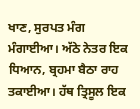ਖਾਣ, ਸੁਰਪਤ ਮੰਗ ਮੰਗਾਈਆ। ਅੱਠੇ ਨੇਤਰ ਇਕ ਧਿਆਨ, ਬ੍ਰਹਮਾ ਬੈਠਾ ਰਾਹ ਤਕਾਈਆ। ਹੱਥ ਤ੍ਰਿਸੂਲ ਇਕ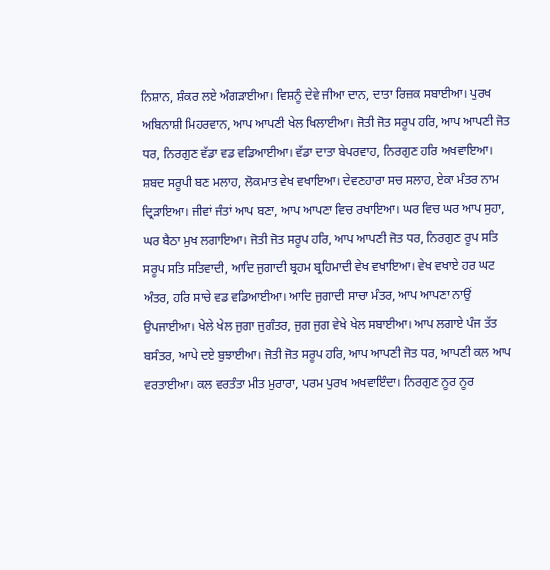ਨਿਸ਼ਾਨ, ਸ਼ੰਕਰ ਲਏ ਅੰਗੜਾਈਆ। ਵਿਸ਼ਨੂੰ ਦੇਵੇ ਜੀਆ ਦਾਨ, ਦਾਤਾ ਰਿਜ਼ਕ ਸਬਾਈਆ। ਪੁਰਖ ਅਬਿਨਾਸ਼ੀ ਮਿਹਰਵਾਨ, ਆਪ ਆਪਣੀ ਖੇਲ ਖਿਲਾਈਆ। ਜੋਤੀ ਜੋਤ ਸਰੂਪ ਹਰਿ, ਆਪ ਆਪਣੀ ਜੋਤ ਧਰ, ਨਿਰਗੁਣ ਵੱਡਾ ਵਡ ਵਡਿਆਈਆ। ਵੱਡਾ ਦਾਤਾ ਬੇਪਰਵਾਹ, ਨਿਰਗੁਣ ਹਰਿ ਅਖਵਾਇਆ। ਸ਼ਬਦ ਸਰੂਪੀ ਬਣ ਮਲਾਹ, ਲੋਕਮਾਤ ਵੇਖ ਵਖਾਇਆ। ਦੇਵਣਹਾਰਾ ਸਚ ਸਲਾਹ, ਏਕਾ ਮੰਤਰ ਨਾਮ ਦ੍ਰਿੜਾਇਆ। ਜੀਵਾਂ ਜੰਤਾਂ ਆਪ ਬਣਾ, ਆਪ ਆਪਣਾ ਵਿਚ ਰਖਾਇਆ। ਘਰ ਵਿਚ ਘਰ ਆਪ ਸੁਹਾ, ਘਰ ਬੈਠਾ ਮੁਖ ਲਗਾਇਆ। ਜੋਤੀ ਜੋਤ ਸਰੂਪ ਹਰਿ, ਆਪ ਆਪਣੀ ਜੋਤ ਧਰ, ਨਿਰਗੁਣ ਰੂਪ ਸਤਿ ਸਰੂਪ ਸਤਿ ਸਤਿਵਾਦੀ, ਆਦਿ ਜੁਗਾਦੀ ਬ੍ਰਹਮ ਬ੍ਰਹਿਮਾਦੀ ਵੇਖ ਵਖਾਇਆ। ਵੇਖ ਵਖਾਏ ਹਰ ਘਟ ਅੰਤਰ, ਹਰਿ ਸਾਚੇ ਵਡ ਵਡਿਆਈਆ। ਆਦਿ ਜੁਗਾਦੀ ਸਾਚਾ ਮੰਤਰ, ਆਪ ਆਪਣਾ ਨਾਉਂ ਉਪਜਾਈਆ। ਖੇਲੇ ਖੇਲ ਜੁਗਾ ਜੁਗੰਤਰ, ਜੁਗ ਜੁਗ ਵੇਖੇ ਖੇਲ ਸਬਾਈਆ। ਆਪ ਲਗਾਏ ਪੰਜ ਤੱਤ ਬਸੰਤਰ, ਆਪੇ ਦਏ ਬੁਝਾਈਆ। ਜੋਤੀ ਜੋਤ ਸਰੂਪ ਹਰਿ, ਆਪ ਆਪਣੀ ਜੋਤ ਧਰ, ਆਪਣੀ ਕਲ ਆਪ ਵਰਤਾਈਆ। ਕਲ ਵਰਤੰਤਾ ਮੀਤ ਮੁਰਾਰਾ, ਪਰਮ ਪੁਰਖ ਅਖਵਾਇੰਦਾ। ਨਿਰਗੁਣ ਨੂਰ ਨੂਰ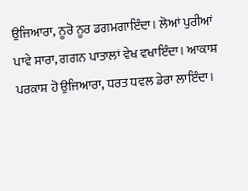ਉਜਿਆਰਾ, ਨੂਰੋ ਨੂਰ ਡਗਮਗਾਇੰਦਾ। ਲੋਆਂ ਪੁਰੀਆਂ ਪਾਵੇ ਸਾਰਾ, ਗਗਨ ਪਾਤਾਲਾਂ ਵੇਖ ਵਖਾਇੰਦਾ। ਆਕਾਸ਼ ਪਰਕਾਸ਼ ਹੋ ਉਜਿਆਰਾ, ਧਰਤ ਧਵਲ ਡੇਰਾ ਲਾਇੰਦਾ।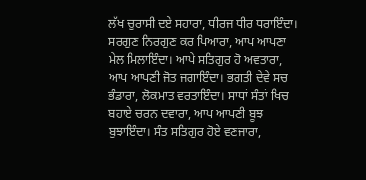ਲੱਖ ਚੁਰਾਸੀ ਦਏ ਸਹਾਰਾ, ਧੀਰਜ ਧੀਰ ਧਰਾਇੰਦਾ। ਸਰਗੁਣ ਨਿਰਗੁਣ ਕਰ ਪਿਆਰਾ, ਆਪ ਆਪਣਾ ਮੇਲ ਮਿਲਾਇੰਦਾ। ਆਪੇ ਸਤਿਗੁਰ ਹੋ ਅਵਤਾਰਾ, ਆਪ ਆਪਣੀ ਜੋਤ ਜਗਾਇੰਦਾ। ਭਗਤੀ ਦੇਵੇ ਸਚ ਭੰਡਾਰਾ, ਲੋਕਮਾਤ ਵਰਤਾਇੰਦਾ। ਸਾਧਾਂ ਸੰਤਾਂ ਖਿਚ ਬਹਾਏ ਚਰਨ ਦਵਾਰਾ, ਆਪ ਆਪਣੀ ਬੂਝ ਬੁਝਾਇੰਦਾ। ਸੰਤ ਸਤਿਗੁਰ ਹੋਏ ਵਣਜਾਰਾ,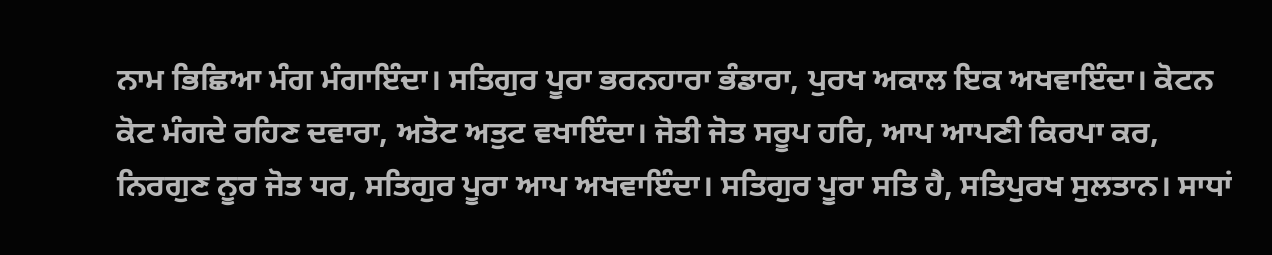ਨਾਮ ਭਿਛਿਆ ਮੰਗ ਮੰਗਾਇੰਦਾ। ਸਤਿਗੁਰ ਪੂਰਾ ਭਰਨਹਾਰਾ ਭੰਡਾਰਾ, ਪੁਰਖ ਅਕਾਲ ਇਕ ਅਖਵਾਇੰਦਾ। ਕੋਟਨ ਕੋਟ ਮੰਗਦੇ ਰਹਿਣ ਦਵਾਰਾ, ਅਤੋਟ ਅਤੁਟ ਵਖਾਇੰਦਾ। ਜੋਤੀ ਜੋਤ ਸਰੂਪ ਹਰਿ, ਆਪ ਆਪਣੀ ਕਿਰਪਾ ਕਰ, ਨਿਰਗੁਣ ਨੂਰ ਜੋਤ ਧਰ, ਸਤਿਗੁਰ ਪੂਰਾ ਆਪ ਅਖਵਾਇੰਦਾ। ਸਤਿਗੁਰ ਪੂਰਾ ਸਤਿ ਹੈ, ਸਤਿਪੁਰਖ ਸੁਲਤਾਨ। ਸਾਧਾਂ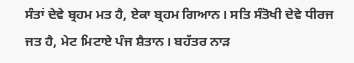ਸੰਤਾਂ ਦੇਵੇ ਬ੍ਰਹਮ ਮਤ ਹੈ, ਏਕਾ ਬ੍ਰਹਮ ਗਿਆਨ। ਸਤਿ ਸੰਤੋਖੀ ਦੇਵੇ ਧੀਰਜ ਜਤ ਹੈ, ਮੇਟ ਮਿਟਾਏ ਪੰਜ ਸ਼ੈਤਾਨ। ਬਹੱਤਰ ਨਾੜ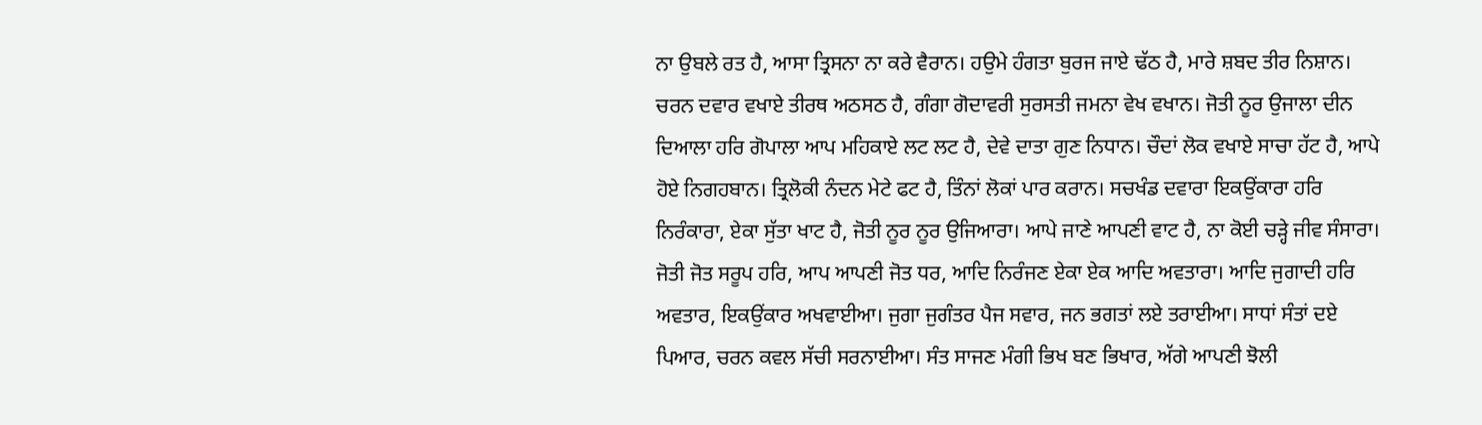ਨਾ ਉਬਲੇ ਰਤ ਹੈ, ਆਸਾ ਤ੍ਰਿਸਨਾ ਨਾ ਕਰੇ ਵੈਰਾਨ। ਹਉਮੇ ਹੰਗਤਾ ਬੁਰਜ ਜਾਏ ਢੱਠ ਹੈ, ਮਾਰੇ ਸ਼ਬਦ ਤੀਰ ਨਿਸ਼ਾਨ। ਚਰਨ ਦਵਾਰ ਵਖਾਏ ਤੀਰਥ ਅਠਸਠ ਹੈ, ਗੰਗਾ ਗੋਦਾਵਰੀ ਸੁਰਸਤੀ ਜਮਨਾ ਵੇਖ ਵਖਾਨ। ਜੋਤੀ ਨੂਰ ਉਜਾਲਾ ਦੀਨ ਦਿਆਲਾ ਹਰਿ ਗੋਪਾਲਾ ਆਪ ਮਹਿਕਾਏ ਲਟ ਲਟ ਹੈ, ਦੇਵੇ ਦਾਤਾ ਗੁਣ ਨਿਧਾਨ। ਚੌਦਾਂ ਲੋਕ ਵਖਾਏ ਸਾਚਾ ਹੱਟ ਹੈ, ਆਪੇ ਹੋਏ ਨਿਗਹਬਾਨ। ਤ੍ਰਿਲੋਕੀ ਨੰਦਨ ਮੇਟੇ ਫਟ ਹੈ, ਤਿੰਨਾਂ ਲੋਕਾਂ ਪਾਰ ਕਰਾਨ। ਸਚਖੰਡ ਦਵਾਰਾ ਇਕਉਂਕਾਰਾ ਹਰਿ ਨਿਰੰਕਾਰਾ, ਏਕਾ ਸੁੱਤਾ ਖਾਟ ਹੈ, ਜੋਤੀ ਨੂਰ ਨੂਰ ਉਜਿਆਰਾ। ਆਪੇ ਜਾਣੇ ਆਪਣੀ ਵਾਟ ਹੈ, ਨਾ ਕੋਈ ਚੜ੍ਹੇ ਜੀਵ ਸੰਸਾਰਾ। ਜੋਤੀ ਜੋਤ ਸਰੂਪ ਹਰਿ, ਆਪ ਆਪਣੀ ਜੋਤ ਧਰ, ਆਦਿ ਨਿਰੰਜਣ ਏਕਾ ਏਕ ਆਦਿ ਅਵਤਾਰਾ। ਆਦਿ ਜੁਗਾਦੀ ਹਰਿ ਅਵਤਾਰ, ਇਕਉਂਕਾਰ ਅਖਵਾਈਆ। ਜੁਗਾ ਜੁਗੰਤਰ ਪੈਜ ਸਵਾਰ, ਜਨ ਭਗਤਾਂ ਲਏ ਤਰਾਈਆ। ਸਾਧਾਂ ਸੰਤਾਂ ਦਏ ਪਿਆਰ, ਚਰਨ ਕਵਲ ਸੱਚੀ ਸਰਨਾਈਆ। ਸੰਤ ਸਾਜਣ ਮੰਗੀ ਭਿਖ ਬਣ ਭਿਖਾਰ, ਅੱਗੇ ਆਪਣੀ ਝੋਲੀ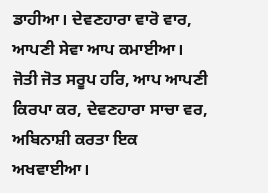ਡਾਹੀਆ। ਦੇਵਣਹਾਰਾ ਵਾਰੋ ਵਾਰ, ਆਪਣੀ ਸੇਵਾ ਆਪ ਕਮਾਈਆ। ਜੋਤੀ ਜੋਤ ਸਰੂਪ ਹਰਿ, ਆਪ ਆਪਣੀ ਕਿਰਪਾ ਕਰ, ਦੇਵਣਹਾਰਾ ਸਾਚਾ ਵਰ, ਅਬਿਨਾਸ਼ੀ ਕਰਤਾ ਇਕ ਅਖਵਾਈਆ।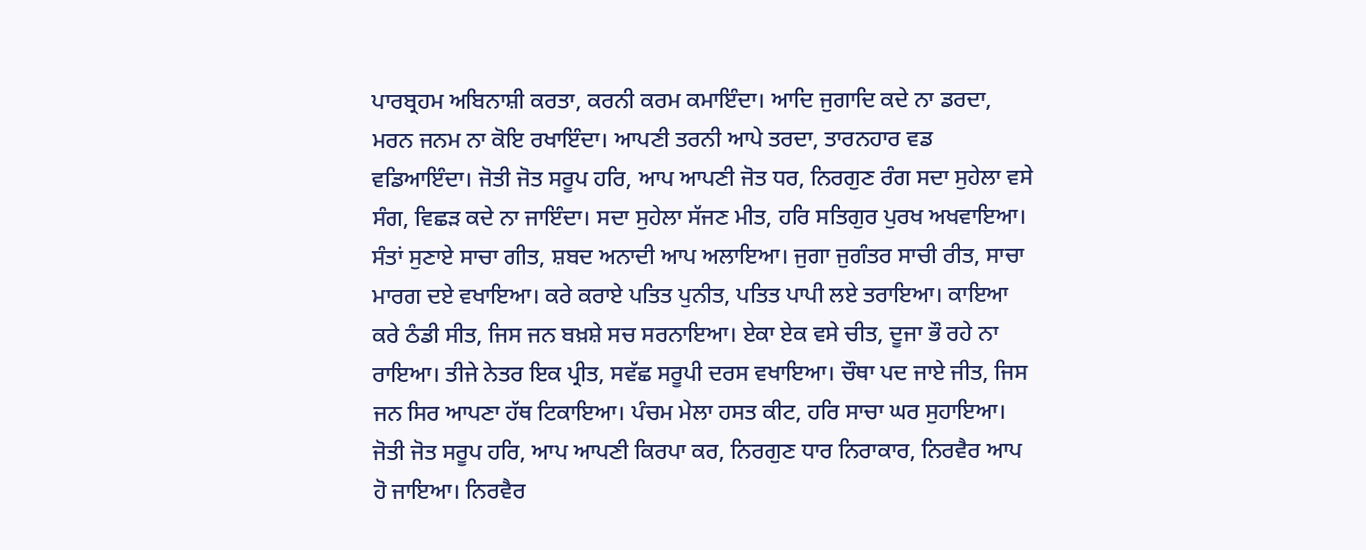ਪਾਰਬ੍ਰਹਮ ਅਬਿਨਾਸ਼ੀ ਕਰਤਾ, ਕਰਨੀ ਕਰਮ ਕਮਾਇੰਦਾ। ਆਦਿ ਜੁਗਾਦਿ ਕਦੇ ਨਾ ਡਰਦਾ, ਮਰਨ ਜਨਮ ਨਾ ਕੋਇ ਰਖਾਇੰਦਾ। ਆਪਣੀ ਤਰਨੀ ਆਪੇ ਤਰਦਾ, ਤਾਰਨਹਾਰ ਵਡ ਵਡਿਆਇੰਦਾ। ਜੋਤੀ ਜੋਤ ਸਰੂਪ ਹਰਿ, ਆਪ ਆਪਣੀ ਜੋਤ ਧਰ, ਨਿਰਗੁਣ ਰੰਗ ਸਦਾ ਸੁਹੇਲਾ ਵਸੇ ਸੰਗ, ਵਿਛੜ ਕਦੇ ਨਾ ਜਾਇੰਦਾ। ਸਦਾ ਸੁਹੇਲਾ ਸੱਜਣ ਮੀਤ, ਹਰਿ ਸਤਿਗੁਰ ਪੁਰਖ ਅਖਵਾਇਆ। ਸੰਤਾਂ ਸੁਣਾਏ ਸਾਚਾ ਗੀਤ, ਸ਼ਬਦ ਅਨਾਦੀ ਆਪ ਅਲਾਇਆ। ਜੁਗਾ ਜੁਗੰਤਰ ਸਾਚੀ ਰੀਤ, ਸਾਚਾ ਮਾਰਗ ਦਏ ਵਖਾਇਆ। ਕਰੇ ਕਰਾਏ ਪਤਿਤ ਪੁਨੀਤ, ਪਤਿਤ ਪਾਪੀ ਲਏ ਤਰਾਇਆ। ਕਾਇਆ ਕਰੇ ਠੰਡੀ ਸੀਤ, ਜਿਸ ਜਨ ਬਖ਼ਸ਼ੇ ਸਚ ਸਰਨਾਇਆ। ਏਕਾ ਏਕ ਵਸੇ ਚੀਤ, ਦੂਜਾ ਭੌ ਰਹੇ ਨਾ ਰਾਇਆ। ਤੀਜੇ ਨੇਤਰ ਇਕ ਪ੍ਰੀਤ, ਸਵੱਛ ਸਰੂਪੀ ਦਰਸ ਵਖਾਇਆ। ਚੌਥਾ ਪਦ ਜਾਏ ਜੀਤ, ਜਿਸ ਜਨ ਸਿਰ ਆਪਣਾ ਹੱਥ ਟਿਕਾਇਆ। ਪੰਚਮ ਮੇਲਾ ਹਸਤ ਕੀਟ, ਹਰਿ ਸਾਚਾ ਘਰ ਸੁਹਾਇਆ। ਜੋਤੀ ਜੋਤ ਸਰੂਪ ਹਰਿ, ਆਪ ਆਪਣੀ ਕਿਰਪਾ ਕਰ, ਨਿਰਗੁਣ ਧਾਰ ਨਿਰਾਕਾਰ, ਨਿਰਵੈਰ ਆਪ ਹੋ ਜਾਇਆ। ਨਿਰਵੈਰ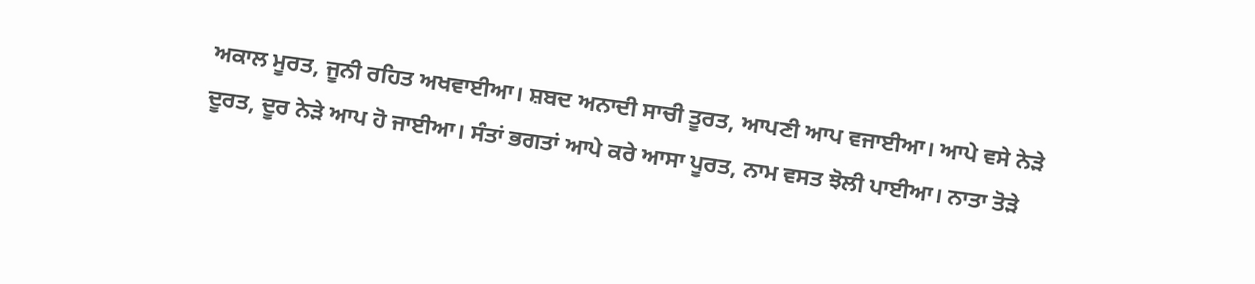ਅਕਾਲ ਮੂਰਤ, ਜੂਨੀ ਰਹਿਤ ਅਖਵਾਈਆ। ਸ਼ਬਦ ਅਨਾਦੀ ਸਾਚੀ ਤੂਰਤ, ਆਪਣੀ ਆਪ ਵਜਾਈਆ। ਆਪੇ ਵਸੇ ਨੇੜੇ ਦੂਰਤ, ਦੂਰ ਨੇੜੇ ਆਪ ਹੋ ਜਾਈਆ। ਸੰਤਾਂ ਭਗਤਾਂ ਆਪੇ ਕਰੇ ਆਸਾ ਪੂਰਤ, ਨਾਮ ਵਸਤ ਝੋਲੀ ਪਾਈਆ। ਨਾਤਾ ਤੋੜੇ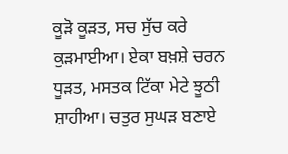ਕੂੜੋ ਕੂੜਤ, ਸਚ ਸੁੱਚ ਕਰੇ ਕੁੜਮਾਈਆ। ਏਕਾ ਬਖ਼ਸ਼ੇ ਚਰਨ ਧੂੜਤ, ਮਸਤਕ ਟਿੱਕਾ ਮੇਟੇ ਝੂਠੀ ਸ਼ਾਹੀਆ। ਚਤੁਰ ਸੁਘੜ ਬਣਾਏ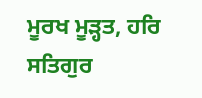ਮੂਰਖ ਮੂੜ੍ਹਤ, ਹਰਿ ਸਤਿਗੁਰ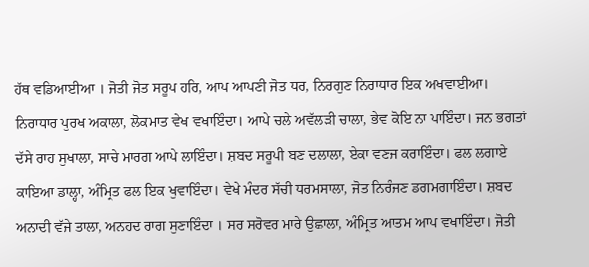ਹੱਥ ਵਡਿਆਈਆ । ਜੋਤੀ ਜੋਤ ਸਰੂਪ ਹਰਿ, ਆਪ ਆਪਣੀ ਜੋਤ ਧਰ, ਨਿਰਗੁਣ ਨਿਰਾਧਾਰ ਇਕ ਅਖਵਾਈਆ। ਨਿਰਾਧਾਰ ਪੁਰਖ ਅਕਾਲਾ, ਲੋਕਮਾਤ ਵੇਖ ਵਖਾਇੰਦਾ। ਆਪੇ ਚਲੇ ਅਵੱਲੜੀ ਚਾਲਾ, ਭੇਵ ਕੋਇ ਨਾ ਪਾਇੰਦਾ। ਜਨ ਭਗਤਾਂ ਦੱਸੇ ਰਾਹ ਸੁਖਾਲਾ, ਸਾਚੇ ਮਾਰਗ ਆਪੇ ਲਾਇੰਦਾ। ਸ਼ਬਦ ਸਰੂਪੀ ਬਣ ਦਲਾਲਾ, ਏਕਾ ਵਣਜ ਕਰਾਇੰਦਾ। ਫਲ ਲਗਾਏ ਕਾਇਆ ਡਾਲ੍ਹਾ, ਅੰਮ੍ਰਿਤ ਫਲ ਇਕ ਖੁਵਾਇੰਦਾ। ਵੇਖੇ ਮੰਦਰ ਸੱਚੀ ਧਰਮਸਾਲਾ, ਜੋਤ ਨਿਰੰਜਣ ਡਗਮਗਾਇੰਦਾ। ਸ਼ਬਦ ਅਨਾਦੀ ਵੱਜੇ ਤਾਲਾ, ਅਨਹਦ ਰਾਗ ਸੁਣਾਇੰਦਾ । ਸਰ ਸਰੋਵਰ ਮਾਰੇ ਉਛਾਲਾ, ਅੰਮ੍ਰਿਤ ਆਤਮ ਆਪ ਵਖਾਇੰਦਾ। ਜੋਤੀ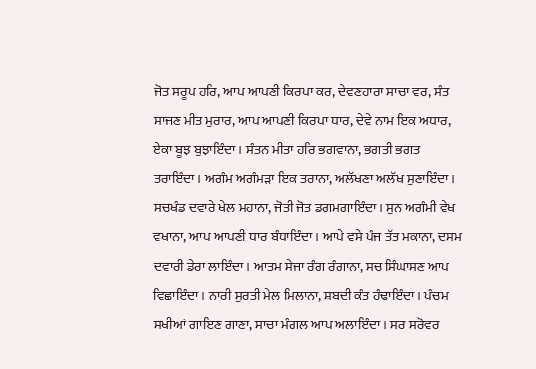ਜੋਤ ਸਰੂਪ ਹਰਿ, ਆਪ ਆਪਣੀ ਕਿਰਪਾ ਕਰ, ਦੇਵਣਹਾਰਾ ਸਾਚਾ ਵਰ, ਸੰਤ ਸਾਜਣ ਮੀਤ ਮੁਰਾਰ, ਆਪ ਆਪਣੀ ਕਿਰਪਾ ਧਾਰ, ਦੇਵੇ ਨਾਮ ਇਕ ਅਧਾਰ, ਏਕਾ ਬੂਝ ਬੁਝਾਇੰਦਾ। ਸੰਤਨ ਮੀਤਾ ਹਰਿ ਭਗਵਾਨਾ, ਭਗਤੀ ਭਗਤ ਤਰਾਇੰਦਾ। ਅਗੰਮ ਅਗੰਮੜਾ ਇਕ ਤਰਾਨਾ, ਅਲੱਖਣਾ ਅਲੱਖ ਸੁਣਾਇੰਦਾ। ਸਚਖੰਡ ਦਵਾਰੇ ਖੇਲ ਮਹਾਨਾ, ਜੋਤੀ ਜੋਤ ਡਗਮਗਾਇੰਦਾ। ਸੁਨ ਅਗੰਮੀ ਵੇਖ ਵਖਾਨਾ, ਆਪ ਆਪਣੀ ਧਾਰ ਬੰਧਾਇੰਦਾ। ਆਪੇ ਵਸੇ ਪੰਜ ਤੱਤ ਮਕਾਨਾ, ਦਸਮ ਦਵਾਰੀ ਡੇਰਾ ਲਾਇੰਦਾ। ਆਤਮ ਸੇਜਾ ਰੰਗ ਰੰਗਾਨਾ, ਸਚ ਸਿੰਘਾਸਣ ਆਪ ਵਿਛਾਇੰਦਾ। ਨਾਰੀ ਸੁਰਤੀ ਮੇਲ ਮਿਲਾਨਾ, ਸ਼ਬਦੀ ਕੰਤ ਹੰਢਾਇੰਦਾ। ਪੰਚਮ ਸਖੀਆਂ ਗਾਇਣ ਗਾਣਾ, ਸਾਚਾ ਮੰਗਲ ਆਪ ਅਲਾਇੰਦਾ। ਸਰ ਸਰੋਵਰ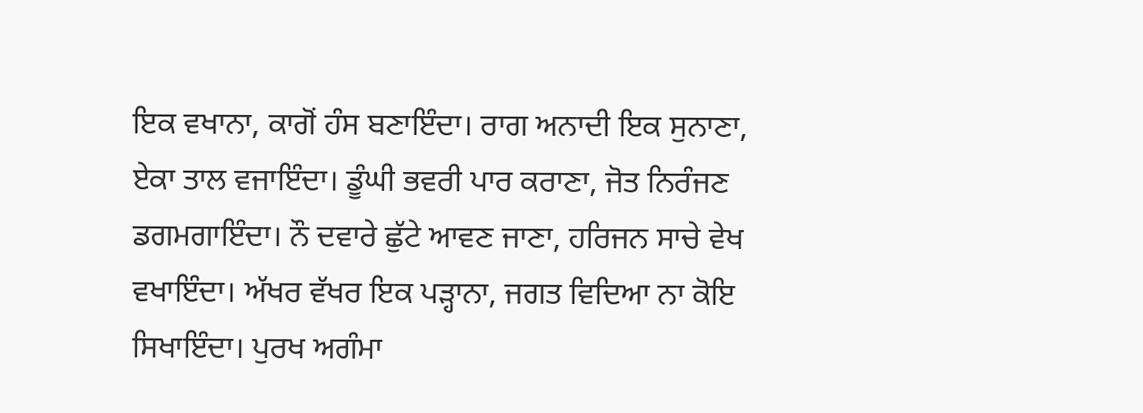ਇਕ ਵਖਾਨਾ, ਕਾਗੋਂ ਹੰਸ ਬਣਾਇੰਦਾ। ਰਾਗ ਅਨਾਦੀ ਇਕ ਸੁਨਾਣਾ, ਏਕਾ ਤਾਲ ਵਜਾਇੰਦਾ। ਡੂੰਘੀ ਭਵਰੀ ਪਾਰ ਕਰਾਣਾ, ਜੋਤ ਨਿਰੰਜਣ ਡਗਮਗਾਇੰਦਾ। ਨੌ ਦਵਾਰੇ ਛੁੱਟੇ ਆਵਣ ਜਾਣਾ, ਹਰਿਜਨ ਸਾਚੇ ਵੇਖ ਵਖਾਇੰਦਾ। ਅੱਖਰ ਵੱਖਰ ਇਕ ਪੜ੍ਹਾਨਾ, ਜਗਤ ਵਿਦਿਆ ਨਾ ਕੋਇ ਸਿਖਾਇੰਦਾ। ਪੁਰਖ ਅਗੰਮਾ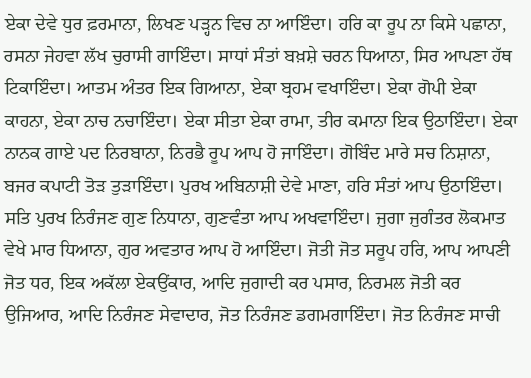ਏਕਾ ਦੇਵੇ ਧੁਰ ਫ਼ਰਮਾਨਾ, ਲਿਖਣ ਪੜ੍ਹਨ ਵਿਚ ਨਾ ਆਇੰਦਾ। ਹਰਿ ਕਾ ਰੂਪ ਨਾ ਕਿਸੇ ਪਛਾਨਾ, ਰਸਨਾ ਜੇਹਵਾ ਲੱਖ ਚੁਰਾਸੀ ਗਾਇੰਦਾ। ਸਾਧਾਂ ਸੰਤਾਂ ਬਖ਼ਸ਼ੇ ਚਰਨ ਧਿਆਨਾ, ਸਿਰ ਆਪਣਾ ਹੱਥ ਟਿਕਾਇੰਦਾ। ਆਤਮ ਅੰਤਰ ਇਕ ਗਿਆਨਾ, ਏਕਾ ਬ੍ਰਹਮ ਵਖਾਇੰਦਾ। ਏਕਾ ਗੋਪੀ ਏਕਾ ਕਾਹਨਾ, ਏਕਾ ਨਾਚ ਨਚਾਇੰਦਾ। ਏਕਾ ਸੀਤਾ ਏਕਾ ਰਾਮਾ, ਤੀਰ ਕਮਾਨਾ ਇਕ ਉਠਾਇੰਦਾ। ਏਕਾ ਨਾਨਕ ਗਾਏ ਪਦ ਨਿਰਬਾਨਾ, ਨਿਰਭੈ ਰੂਪ ਆਪ ਹੋ ਜਾਇੰਦਾ। ਗੋਬਿੰਦ ਮਾਰੇ ਸਚ ਨਿਸ਼ਾਨਾ, ਬਜਰ ਕਪਾਟੀ ਤੋੜ ਤੁੜਾਇੰਦਾ। ਪੁਰਖ ਅਬਿਨਾਸ਼ੀ ਦੇਵੇ ਮਾਣਾ, ਹਰਿ ਸੰਤਾਂ ਆਪ ਉਠਾਇੰਦਾ। ਸਤਿ ਪੁਰਖ ਨਿਰੰਜਣ ਗੁਣ ਨਿਧਾਨਾ, ਗੁਣਵੰਤਾ ਆਪ ਅਖਵਾਇੰਦਾ। ਜੁਗਾ ਜੁਗੰਤਰ ਲੋਕਮਾਤ ਵੇਖੇ ਮਾਰ ਧਿਆਨਾ, ਗੁਰ ਅਵਤਾਰ ਆਪ ਹੋ ਆਇੰਦਾ। ਜੋਤੀ ਜੋਤ ਸਰੂਪ ਹਰਿ, ਆਪ ਆਪਣੀ ਜੋਤ ਧਰ, ਇਕ ਅਕੱਲਾ ਏਕਉਂਕਾਰ, ਆਦਿ ਜੁਗਾਦੀ ਕਰ ਪਸਾਰ, ਨਿਰਮਲ ਜੋਤੀ ਕਰ ਉਜਿਆਰ, ਆਦਿ ਨਿਰੰਜਣ ਸੇਵਾਦਾਰ, ਜੋਤ ਨਿਰੰਜਣ ਡਗਮਗਾਇੰਦਾ। ਜੋਤ ਨਿਰੰਜਣ ਸਾਚੀ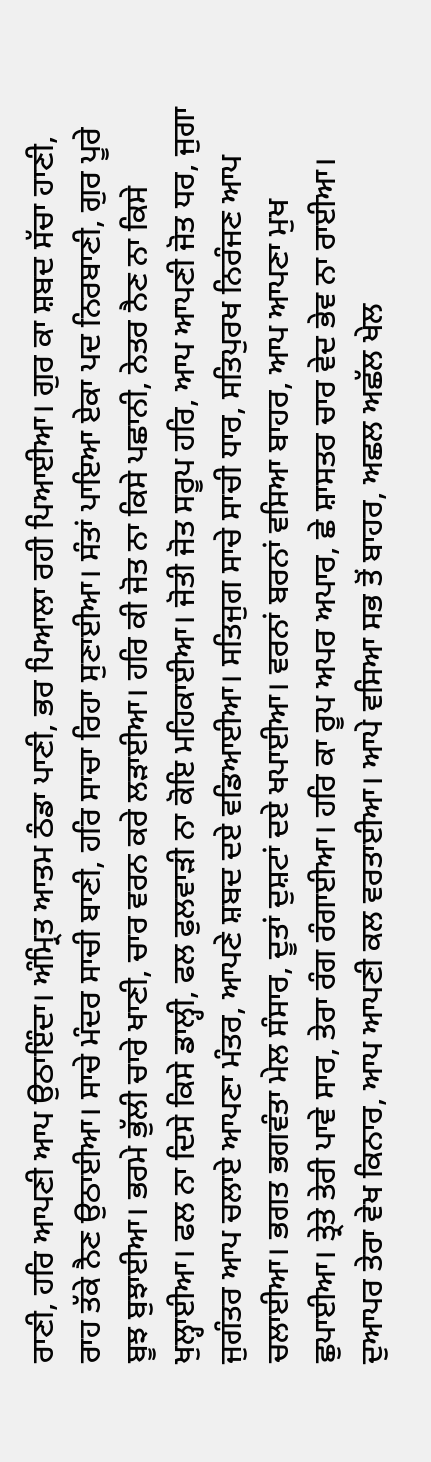ਰਾਣੀ, ਹਰਿ ਆਪਣੀ ਆਪ ਉਠਾਇੰਦਾ। ਅੰਮ੍ਰਿਤ ਆਤਮ ਠੰਡਾ ਪਾਣੀ, ਭਰ ਪਿਆਲਾ ਰਹੀ ਪਿਆਈਆ। ਗੁਰ ਕਾ ਸ਼ਬਦ ਸੱਚਾ ਹਾਣੀ, ਰਾਹ ਤੱਕੇ ਨੈਣ ਉਠਾਈਆ। ਸਾਚੇ ਮੰਦਰ ਸਾਚੀ ਬਾਣੀ, ਹਰਿ ਸਾਚਾ ਰਿਹਾ ਸੁਣਾਈਆ। ਸੰਤਾਂ ਪਾਇਆ ਏਕਾ ਪਦ ਨਿਰਬਾਣੀ, ਗੁਰ ਪੂਰੇ ਬੂਝ ਬੁਝਾਈਆ। ਭਰਮੇ ਭੁੱਲੀ ਚਾਰੇ ਖਾਣੀ, ਚਾਰ ਵਰਨ ਕਰੇ ਲੜਾਈਆ। ਹਰਿ ਕੀ ਜੋਤ ਨਾ ਕਿਸੇ ਪਛਾਨੀ, ਨੇਤਰ ਨੈਣ ਨਾ ਕਿਸੇ ਖੁਲ੍ਹਾਈਆ। ਫਲ ਨਾ ਦਿਸੇ ਕਿਸੇ ਡਾਲ੍ਹੀ, ਫਲ ਫੁਲਵਾੜੀ ਨਾ ਕੋਇ ਮਹਿਕਾਈਆ। ਜੋਤੀ ਜੋਤ ਸਰੂਪ ਹਰਿ, ਆਪ ਆਪਣੀ ਜੋਤ ਧਰ, ਜੁਗਾ ਜੁਗੰਤਰ ਆਪ ਚਲਾਏ ਆਪਣਾ ਮੰਤਰ, ਆਪਣੇ ਸ਼ਬਦ ਦਏ ਵਡਿਆਈਆ। ਸਤਿਜੁਗ ਸਾਚੇ ਸਾਚੀ ਧਾਰ, ਸਤਿਪੁਰਖ ਨਿਰੰਜਣ ਆਪ ਚਲਾਈਆ। ਭਗਤ ਭਗਵੰਤਾ ਮੇਲ ਸੰਸਾਰ, ਦੂਤਾਂ ਦੁਸ਼ਟਾਂ ਦਏ ਖਪਾਈਆ। ਵਰਨਾਂ ਬਰਨਾਂ ਵਸਿਆ ਬਾਹਰ, ਆਪ ਆਪਣਾ ਮੁਖ ਛੁਪਾਈਆ। ਤ੍ਰੇਤੇ ਤੇਰੀ ਪਾਵੇ ਸਾਰ, ਤੇਰਾ ਰੰਗ ਰੰਗਾਈਆ। ਹਰਿ ਕਾ ਰੂਪ ਅਪਰ ਅਪਾਰ, ਛੇ ਸ਼ਾਸਤਰ ਚਾਰ ਵੇਦ ਭੇਵ ਨਾ ਰਾਈਆ। ਦੁਆਪਰ ਤੇਰਾ ਵੇਖ ਕਿਨਾਰ, ਆਪ ਆਪਣੀ ਕਲ ਵਰਤਾਈਆ। ਆਪੇ ਵਸਿਆ ਸਭ ਤੋਂ ਬਾਹਰ, ਅਛਲ ਅਛੱਲ ਖੇਲ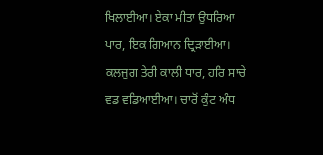ਖਿਲਾਈਆ। ਏਕਾ ਮੀਤਾ ਉਧਰਿਆ ਪਾਰ, ਇਕ ਗਿਆਨ ਦ੍ਰਿੜਾਈਆ। ਕਲਜੁਗ ਤੇਰੀ ਕਾਲੀ ਧਾਰ, ਹਰਿ ਸਾਚੇ ਵਡ ਵਡਿਆਈਆ। ਚਾਰੋਂ ਕੁੰਟ ਅੰਧ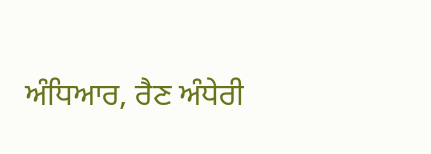ਅੰਧਿਆਰ, ਰੈਣ ਅੰਧੇਰੀ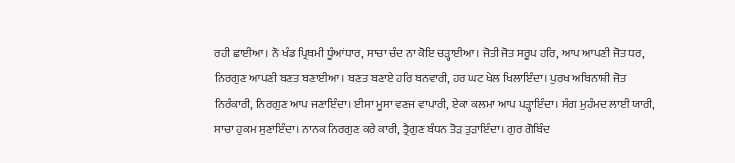ਰਹੀ ਛਾਈਆ। ਨੌ ਖੰਡ ਪ੍ਰਿਥਮੀ ਧੂੰਆਂਧਾਰ, ਸਾਚਾ ਚੰਦ ਨਾ ਕੋਇ ਚੜ੍ਹਾਈਆ। ਜੋਤੀ ਜੋਤ ਸਰੂਪ ਹਰਿ, ਆਪ ਆਪਣੀ ਜੋਤ ਧਰ, ਨਿਰਗੁਣ ਆਪਣੀ ਬਣਤ ਬਣਾਈਆ। ਬਣਤ ਬਣਾਏ ਹਰਿ ਬਨਵਾਰੀ, ਹਰ ਘਟ ਖੇਲ ਖਿਲਾਇੰਦਾ। ਪੁਰਖ ਅਬਿਨਾਸ਼ੀ ਜੋਤ ਨਿਰੰਕਾਰੀ, ਨਿਰਗੁਣ ਆਪ ਜਣਾਇੰਦਾ। ਈਸਾ ਮੂਸਾ ਵਣਜ ਵਾਪਾਰੀ, ਏਕਾ ਕਲਮਾ ਆਪ ਪੜ੍ਹਾਇੰਦਾ। ਸੰਗ ਮੁਹੰਮਦ ਲਾਈ ਯਾਰੀ, ਸਾਚਾ ਹੁਕਮ ਸੁਣਾਇੰਦਾ। ਨਾਨਕ ਨਿਰਗੁਣ ਕਰੇ ਕਾਰੀ, ਤ੍ਰੈਗੁਣ ਬੰਧਨ ਤੋੜ ਤੁੜਾਇੰਦਾ। ਗੁਰ ਗੋਬਿੰਦ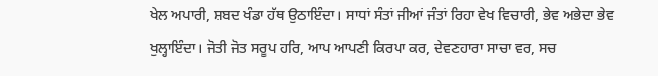ਖੇਲ ਅਪਾਰੀ, ਸ਼ਬਦ ਖੰਡਾ ਹੱਥ ਉਠਾਇੰਦਾ। ਸਾਧਾਂ ਸੰਤਾਂ ਜੀਆਂ ਜੰਤਾਂ ਰਿਹਾ ਵੇਖ ਵਿਚਾਰੀ, ਭੇਵ ਅਭੇਦਾ ਭੇਵ ਖੁਲ੍ਹਾਇੰਦਾ। ਜੋਤੀ ਜੋਤ ਸਰੂਪ ਹਰਿ, ਆਪ ਆਪਣੀ ਕਿਰਪਾ ਕਰ, ਦੇਵਣਹਾਰਾ ਸਾਚਾ ਵਰ, ਸਚ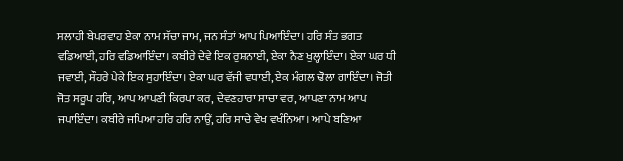ਸਲਾਹੀ ਬੇਪਰਵਾਹ ਏਕਾ ਨਾਮ ਸੱਚਾ ਜਾਮ, ਜਨ ਸੰਤਾਂ ਆਪ ਪਿਆਇੰਦਾ। ਹਰਿ ਸੰਤ ਭਗਤ ਵਡਿਆਈ, ਹਰਿ ਵਡਿਆਇੰਦਾ। ਕਬੀਰੇ ਦੇਵੇ ਇਕ ਰੁਸ਼ਨਾਈ, ਏਕਾ ਨੈਣ ਖੁਲ੍ਹਾਇੰਦਾ। ਏਕਾ ਘਰ ਧੀ ਜਵਾਈ, ਸੌਹਰੇ ਪੇਕੇ ਇਕ ਸੁਹਾਇੰਦਾ। ਏਕਾ ਘਰ ਵੱਜੀ ਵਧਾਈ, ਏਕ ਮੰਗਲ ਢੋਲਾ ਗਾਇੰਦਾ। ਜੋਤੀ ਜੋਤ ਸਰੂਪ ਹਰਿ, ਆਪ ਆਪਣੀ ਕਿਰਪਾ ਕਰ, ਦੇਵਣਹਾਰਾ ਸਾਚਾ ਵਰ, ਆਪਣਾ ਨਾਮ ਆਪ ਜਪਾਇੰਦਾ। ਕਬੀਰੇ ਜਪਿਆ ਹਰਿ ਹਰਿ ਨਾਉਂ, ਹਰਿ ਸਾਚੇ ਵੇਖ ਵਖੰਨਿਆ। ਆਪੇ ਬਣਿਆ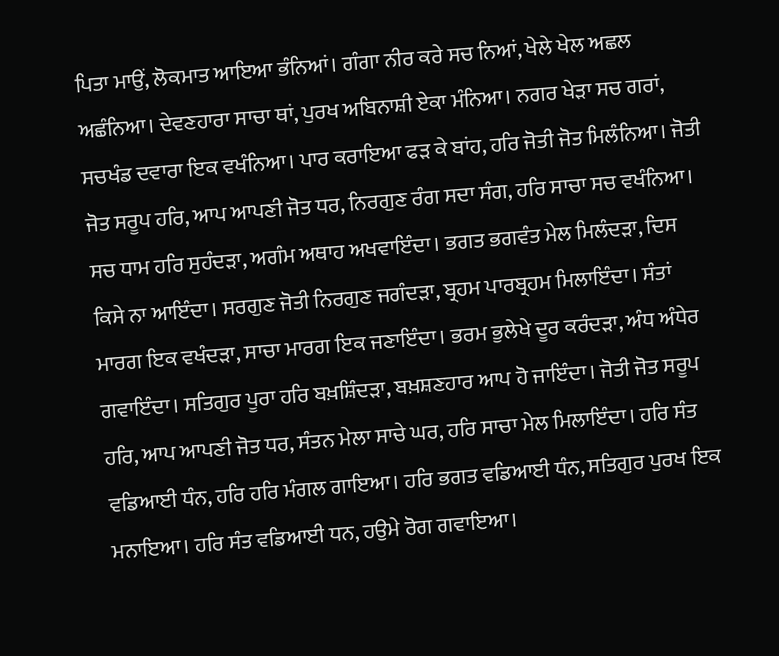ਪਿਤਾ ਮਾਉਂ, ਲੋਕਮਾਤ ਆਇਆ ਭੰਨਿਆਂ। ਗੰਗਾ ਨੀਰ ਕਰੇ ਸਚ ਨਿਆਂ, ਖੇਲੇ ਖੇਲ ਅਛਲ ਅਛੰਨਿਆ। ਦੇਵਣਹਾਰਾ ਸਾਚਾ ਥਾਂ, ਪੁਰਖ ਅਬਿਨਾਸ਼ੀ ਏਕਾ ਮੰਨਿਆ। ਨਗਰ ਖੇੜਾ ਸਚ ਗਰਾਂ, ਸਚਖੰਡ ਦਵਾਰਾ ਇਕ ਵਖੰਨਿਆ। ਪਾਰ ਕਰਾਇਆ ਫੜ ਕੇ ਬਾਂਹ, ਹਰਿ ਜੋਤੀ ਜੋਤ ਮਿਲੰਨਿਆ। ਜੋਤੀ ਜੋਤ ਸਰੂਪ ਹਰਿ, ਆਪ ਆਪਣੀ ਜੋਤ ਧਰ, ਨਿਰਗੁਣ ਰੰਗ ਸਦਾ ਸੰਗ, ਹਰਿ ਸਾਚਾ ਸਚ ਵਖੰਨਿਆ। ਸਚ ਧਾਮ ਹਰਿ ਸੁਹੰਦੜਾ, ਅਗੰਮ ਅਥਾਹ ਅਖਵਾਇੰਦਾ। ਭਗਤ ਭਗਵੰਤ ਮੇਲ ਮਿਲੰਦੜਾ, ਦਿਸ ਕਿਸੇ ਨਾ ਆਇੰਦਾ। ਸਰਗੁਣ ਜੋਤੀ ਨਿਰਗੁਣ ਜਗੰਦੜਾ, ਬ੍ਰਹਮ ਪਾਰਬ੍ਰਹਮ ਮਿਲਾਇੰਦਾ। ਸੰਤਾਂ ਮਾਰਗ ਇਕ ਵਖੰਦੜਾ, ਸਾਚਾ ਮਾਰਗ ਇਕ ਜਣਾਇੰਦਾ। ਭਰਮ ਭੁਲੇਖੇ ਦੂਰ ਕਰੰਦੜਾ, ਅੰਧ ਅੰਧੇਰ ਗਵਾਇੰਦਾ। ਸਤਿਗੁਰ ਪੂਰਾ ਹਰਿ ਬਖ਼ਸ਼ਿੰਦੜਾ, ਬਖ਼ਸ਼ਣਹਾਰ ਆਪ ਹੋ ਜਾਇੰਦਾ। ਜੋਤੀ ਜੋਤ ਸਰੂਪ ਹਰਿ, ਆਪ ਆਪਣੀ ਜੋਤ ਧਰ, ਸੰਤਨ ਮੇਲਾ ਸਾਚੇ ਘਰ, ਹਰਿ ਸਾਚਾ ਮੇਲ ਮਿਲਾਇੰਦਾ। ਹਰਿ ਸੰਤ ਵਡਿਆਈ ਧੰਨ, ਹਰਿ ਹਰਿ ਮੰਗਲ ਗਾਇਆ। ਹਰਿ ਭਗਤ ਵਡਿਆਈ ਧੰਨ, ਸਤਿਗੁਰ ਪੁਰਖ ਇਕ ਮਨਾਇਆ। ਹਰਿ ਸੰਤ ਵਡਿਆਈ ਧਨ, ਹਉਮੇ ਰੋਗ ਗਵਾਇਆ।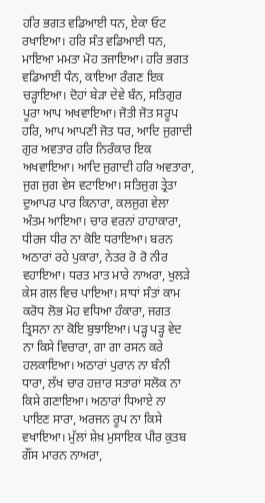ਹਰਿ ਭਗਤ ਵਡਿਆਈ ਧਨ, ਏਕਾ ਓਟ ਰਖਾਇਆ। ਹਰਿ ਸੰਤ ਵਡਿਆਈ ਧਨ, ਮਾਇਆ ਮਮਤਾ ਮੋਹ ਤਜਾਇਆ। ਹਰਿ ਭਗਤ ਵਡਿਆਈ ਧੰਨ, ਕਾਇਆ ਰੰਗਣ ਇਕ ਚੜ੍ਹਾਇਆ। ਦੋਹਾਂ ਬੇੜਾ ਦੇਵੇ ਬੰਨ, ਸਤਿਗੁਰ ਪੂਰਾ ਆਪ ਅਖਵਾਇਆ। ਜੋਤੀ ਜੋਤ ਸਰੂਪ ਹਰਿ, ਆਪ ਆਪਣੀ ਜੋਤ ਧਰ, ਆਦਿ ਜੁਗਾਦੀ ਗੁਰ ਅਵਤਾਰ ਹਰਿ ਨਿਰੰਕਾਰ ਇਕ ਅਖਵਾਇਆ। ਆਦਿ ਜੁਗਾਦੀ ਹਰਿ ਅਵਤਾਰਾ, ਜੁਗ ਜੁਗ ਵੇਸ ਵਟਾਇਆ। ਸਤਿਜੁਗ ਤ੍ਰੇਤਾ ਦੁਆਪਰ ਪਾਰ ਕਿਨਾਰਾ, ਕਲਜੁਗ ਵੇਲਾ ਅੰਤਮ ਆਇਆ। ਚਾਰ ਵਰਨਾਂ ਹਾਹਾਕਾਰਾ, ਧੀਰਜ ਧੀਰ ਨਾ ਕੋਇ ਧਰਾਇਆ। ਬਰਨ ਅਠਾਰਾਂ ਰਹੇ ਪੁਕਾਰਾ, ਨੇਤਰ ਰੋ ਰੋ ਨੀਰ ਵਹਾਇਆ। ਧਰਤ ਮਾਤ ਮਾਰੇ ਨਾਅਰਾ, ਖੁਲੜੇ ਕੇਸ ਗਲ ਵਿਚ ਪਾਇਆ। ਸਾਧਾਂ ਸੰਤਾਂ ਕਾਮ ਕਰੋਧ ਲੋਭ ਮੋਹ ਵਧਿਆ ਹੰਕਾਰਾ, ਜਗਤ ਤ੍ਰਿਸਨਾ ਨਾ ਕੋਇ ਬੁਝਾਇਆ। ਪੜ੍ਹ ਪੜ੍ਹ ਵੇਦ ਨਾ ਕਿਸੇ ਵਿਚਾਰਾ, ਗਾ ਗਾ ਰਸਨ ਕਰੇ ਹਲਕਾਇਆ। ਅਠਾਰਾਂ ਪੁਰਾਨ ਨਾ ਬੰਨੀ ਧਾਰਾ, ਲੱਖ ਚਾਰ ਹਜ਼ਾਰ ਸਤਾਰਾਂ ਸਲੋਕ ਨਾ ਕਿਸੇ ਗਣਾਇਆ। ਅਠਾਰਾਂ ਧਿਆਏ ਨਾ ਪਾਇਣ ਸਾਰਾ, ਅਰਜਨ ਰੂਪ ਨਾ ਕਿਸੇ ਵਖਾਇਆ। ਮੁੱਲਾਂ ਸ਼ੇਖ਼ ਮੁਸਾਇਕ ਪੀਰ ਕੁਤਬ ਗੌਂਸ ਮਾਰਨ ਨਾਅਰਾ,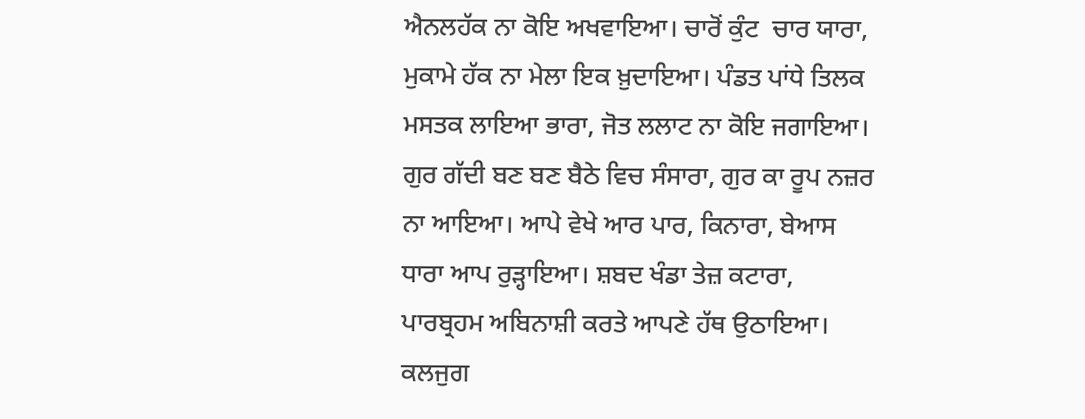ਐਨਲਹੱਕ ਨਾ ਕੋਇ ਅਖਵਾਇਆ। ਚਾਰੋਂ ਕੁੰਟ  ਚਾਰ ਯਾਰਾ, ਮੁਕਾਮੇ ਹੱਕ ਨਾ ਮੇਲਾ ਇਕ ਖ਼ੁਦਾਇਆ। ਪੰਡਤ ਪਾਂਧੇ ਤਿਲਕ ਮਸਤਕ ਲਾਇਆ ਭਾਰਾ, ਜੋਤ ਲਲਾਟ ਨਾ ਕੋਇ ਜਗਾਇਆ। ਗੁਰ ਗੱਦੀ ਬਣ ਬਣ ਬੈਠੇ ਵਿਚ ਸੰਸਾਰਾ, ਗੁਰ ਕਾ ਰੂਪ ਨਜ਼ਰ ਨਾ ਆਇਆ। ਆਪੇ ਵੇਖੇ ਆਰ ਪਾਰ, ਕਿਨਾਰਾ, ਬੇਆਸ ਧਾਰਾ ਆਪ ਰੁੜ੍ਹਾਇਆ। ਸ਼ਬਦ ਖੰਡਾ ਤੇਜ਼ ਕਟਾਰਾ, ਪਾਰਬ੍ਰਹਮ ਅਬਿਨਾਸ਼ੀ ਕਰਤੇ ਆਪਣੇ ਹੱਥ ਉਠਾਇਆ। ਕਲਜੁਗ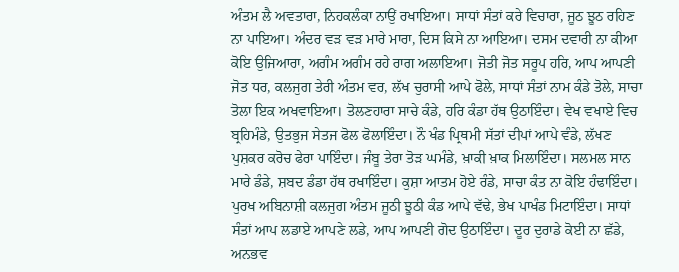ਅੰਤਮ ਲੈ ਅਵਤਾਰਾ, ਨਿਹਕਲੰਕਾ ਨਾਉਂ ਰਖਾਇਆ। ਸਾਧਾਂ ਸੰਤਾਂ ਕਰੇ ਵਿਚਾਰਾ, ਜੂਠ ਝੂਠ ਰਹਿਣ ਨਾ ਪਾਇਆ। ਅੰਦਰ ਵੜ ਵੜ ਮਾਰੇ ਮਾਰਾ, ਦਿਸ ਕਿਸੇ ਨਾ ਆਇਆ। ਦਸਮ ਦਵਾਰੀ ਨਾ ਕੀਆ ਕੋਇ ਉਜਿਆਰਾ, ਅਗੰਮ ਅਗੰਮ ਰਹੇ ਰਾਗ ਅਲਾਇਆ। ਜੋਤੀ ਜੋਤ ਸਰੂਪ ਹਰਿ, ਆਪ ਆਪਣੀ ਜੋਤ ਧਰ, ਕਲਜੁਗ ਤੇਰੀ ਅੰਤਮ ਵਰ, ਲੱਖ ਚੁਰਾਸੀ ਆਪੇ ਫੋਲੇ, ਸਾਧਾਂ ਸੰਤਾਂ ਨਾਮ ਕੰਡੇ ਤੋਲੇ, ਸਾਚਾ ਤੋਲਾ ਇਕ ਅਖਵਾਇਆ। ਤੋਲਣਹਾਰਾ ਸਾਚੇ ਕੰਡੇ, ਹਰਿ ਕੰਡਾ ਹੱਥ ਉਠਾਇੰਦਾ। ਵੇਖ ਵਖਾਏ ਵਿਚ ਬ੍ਰਹਿਮੰਡੇ, ਉਤਭੁਜ ਸੇਤਜ ਫੋਲ ਫੋਲਾਇੰਦਾ। ਨੌ ਖੰਡ ਪ੍ਰਿਥਮੀ ਸੱਤਾਂ ਦੀਪਾਂ ਆਪੇ ਵੰਡੇ, ਲੱਖਣ ਪੁਸ਼ਕਰ ਕਰੋਚ ਫੇਰਾ ਪਾਇੰਦਾ। ਜੰਬੂ ਤੇਰਾ ਤੋੜ ਘਮੰਡੇ, ਖ਼ਾਕੀ ਖ਼ਾਕ ਮਿਲਾਇੰਦਾ। ਸਲਮਲ ਸਾਨ ਮਾਰੇ ਡੰਡੇ, ਸ਼ਬਦ ਡੰਡਾ ਹੱਥ ਰਖਾਇੰਦਾ। ਕੁਸ਼ਾ ਆਤਮ ਹੋਏ ਰੰਡੇ, ਸਾਚਾ ਕੰਤ ਨਾ ਕੋਇ ਹੰਢਾਇੰਦਾ। ਪੁਰਖ ਅਬਿਨਾਸ਼ੀ ਕਲਜੁਗ ਅੰਤਮ ਜੂਠੀ ਝੂਠੀ ਕੰਡ ਆਪੇ ਵੱਢੇ, ਭੇਖ ਪਾਖੰਡ ਮਿਟਾਇੰਦਾ। ਸਾਧਾਂ ਸੰਤਾਂ ਆਪ ਲਡਾਏ ਆਪਣੇ ਲਡੇ, ਆਪ ਆਪਣੀ ਗੋਦ ਉਠਾਇੰਦਾ। ਦੂਰ ਦੁਰਾਡੇ ਕੋਈ ਨਾ ਛੱਡੇ, ਅਨਭਵ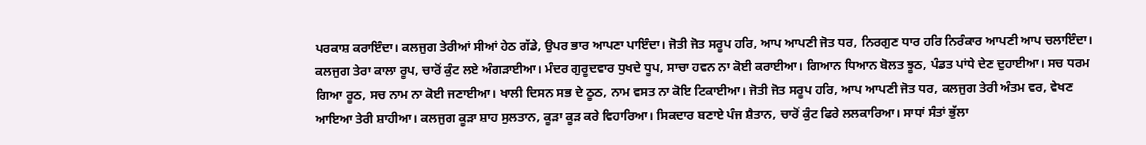ਪਰਕਾਸ਼ ਕਰਾਇੰਦਾ। ਕਲਜੁਗ ਤੇਰੀਆਂ ਸੀਆਂ ਹੇਠ ਗੱਡੇ, ਉਪਰ ਭਾਰ ਆਪਣਾ ਪਾਇੰਦਾ। ਜੋਤੀ ਜੋਤ ਸਰੂਪ ਹਰਿ, ਆਪ ਆਪਣੀ ਜੋਤ ਧਰ, ਨਿਰਗੁਣ ਧਾਰ ਹਰਿ ਨਿਰੰਕਾਰ ਆਪਣੀ ਆਪ ਚਲਾਇੰਦਾ। ਕਲਜੁਗ ਤੇਰਾ ਕਾਲਾ ਰੂਪ, ਚਾਰੋਂ ਕੁੰਟ ਲਏ ਅੰਗੜਾਈਆ। ਮੰਦਰ ਗੁਰੂਦਵਾਰ ਧੁਖਦੇ ਧੂਪ, ਸਾਚਾ ਹਵਨ ਨਾ ਕੋਈ ਕਰਾਈਆ। ਗਿਆਨ ਧਿਆਨ ਬੋਲਤ ਝੂਠ, ਪੰਡਤ ਪਾਂਧੇ ਦੇਣ ਦੁਹਾਈਆ। ਸਚ ਧਰਮ ਗਿਆ ਰੂਠ, ਸਚ ਨਾਮ ਨਾ ਕੋਈ ਜਣਾਈਆ। ਖਾਲੀ ਦਿਸਨ ਸਭ ਦੇ ਠੂਠ, ਨਾਮ ਵਸਤ ਨਾ ਕੋਇ ਟਿਕਾਈਆ। ਜੋਤੀ ਜੋਤ ਸਰੂਪ ਹਰਿ, ਆਪ ਆਪਣੀ ਜੋਤ ਧਰ, ਕਲਜੁਗ ਤੇਰੀ ਅੰਤਮ ਵਰ, ਵੇਖਣ ਆਇਆ ਤੇਰੀ ਸ਼ਾਹੀਆ। ਕਲਜੁਗ ਕੂੜਾ ਸ਼ਾਹ ਸੁਲਤਾਨ, ਕੂੜਾ ਕੂੜ ਕਰੇ ਵਿਹਾਰਿਆ। ਸਿਕਦਾਰ ਬਣਾਏ ਪੰਜ ਸ਼ੈਤਾਨ, ਚਾਰੋਂ ਕੁੰਟ ਫਿਰੇ ਲਲਕਾਰਿਆ। ਸਾਧਾਂ ਸੰਤਾਂ ਭੁੱਲਾ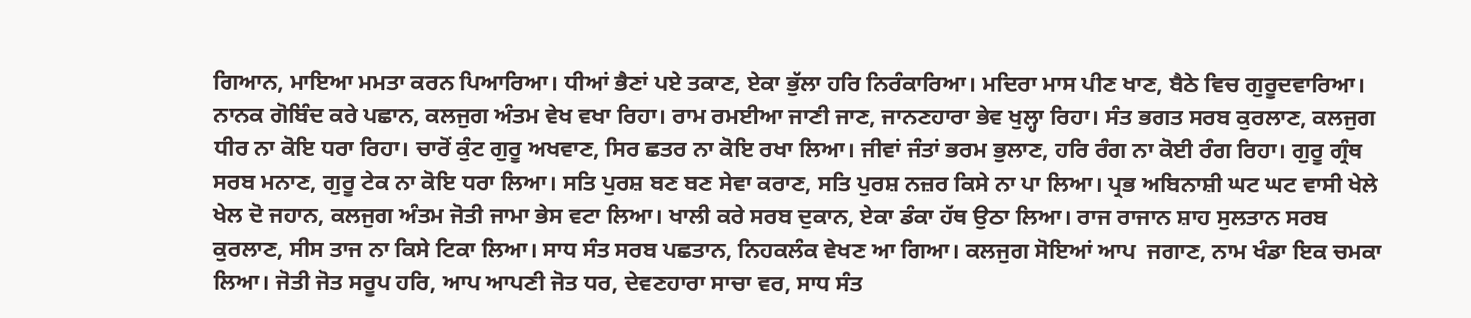ਗਿਆਨ, ਮਾਇਆ ਮਮਤਾ ਕਰਨ ਪਿਆਰਿਆ। ਧੀਆਂ ਭੈਣਾਂ ਪਏ ਤਕਾਣ, ਏਕਾ ਭੁੱਲਾ ਹਰਿ ਨਿਰੰਕਾਰਿਆ। ਮਦਿਰਾ ਮਾਸ ਪੀਣ ਖਾਣ, ਬੈਠੇ ਵਿਚ ਗੁਰੂਦਵਾਰਿਆ। ਨਾਨਕ ਗੋਬਿੰਦ ਕਰੇ ਪਛਾਨ, ਕਲਜੁਗ ਅੰਤਮ ਵੇਖ ਵਖਾ ਰਿਹਾ। ਰਾਮ ਰਮਈਆ ਜਾਣੀ ਜਾਣ, ਜਾਨਣਹਾਰਾ ਭੇਵ ਖੁਲ੍ਹਾ ਰਿਹਾ। ਸੰਤ ਭਗਤ ਸਰਬ ਕੁਰਲਾਣ, ਕਲਜੁਗ ਧੀਰ ਨਾ ਕੋਇ ਧਰਾ ਰਿਹਾ। ਚਾਰੋਂ ਕੁੰਟ ਗੁਰੂ ਅਖਵਾਣ, ਸਿਰ ਛਤਰ ਨਾ ਕੋਇ ਰਖਾ ਲਿਆ। ਜੀਵਾਂ ਜੰਤਾਂ ਭਰਮ ਭੁਲਾਣ, ਹਰਿ ਰੰਗ ਨਾ ਕੋਈ ਰੰਗ ਰਿਹਾ। ਗੁਰੂ ਗ੍ਰੰਥ ਸਰਬ ਮਨਾਣ, ਗੁਰੂ ਟੇਕ ਨਾ ਕੋਇ ਧਰਾ ਲਿਆ। ਸਤਿ ਪੁਰਸ਼ ਬਣ ਬਣ ਸੇਵਾ ਕਰਾਣ, ਸਤਿ ਪੁਰਸ਼ ਨਜ਼ਰ ਕਿਸੇ ਨਾ ਪਾ ਲਿਆ। ਪ੍ਰਭ ਅਬਿਨਾਸ਼ੀ ਘਟ ਘਟ ਵਾਸੀ ਖੇਲੇ ਖੇਲ ਦੋ ਜਹਾਨ, ਕਲਜੁਗ ਅੰਤਮ ਜੋਤੀ ਜਾਮਾ ਭੇਸ ਵਟਾ ਲਿਆ। ਖਾਲੀ ਕਰੇ ਸਰਬ ਦੁਕਾਨ, ਏਕਾ ਡੰਕਾ ਹੱਥ ਉਠਾ ਲਿਆ। ਰਾਜ ਰਾਜਾਨ ਸ਼ਾਹ ਸੁਲਤਾਨ ਸਰਬ ਕੁਰਲਾਣ, ਸੀਸ ਤਾਜ ਨਾ ਕਿਸੇ ਟਿਕਾ ਲਿਆ। ਸਾਧ ਸੰਤ ਸਰਬ ਪਛਤਾਨ, ਨਿਹਕਲੰਕ ਵੇਖਣ ਆ ਗਿਆ। ਕਲਜੁਗ ਸੋਇਆਂ ਆਪ  ਜਗਾਣ, ਨਾਮ ਖੰਡਾ ਇਕ ਚਮਕਾ ਲਿਆ। ਜੋਤੀ ਜੋਤ ਸਰੂਪ ਹਰਿ, ਆਪ ਆਪਣੀ ਜੋਤ ਧਰ, ਦੇਵਣਹਾਰਾ ਸਾਚਾ ਵਰ, ਸਾਧ ਸੰਤ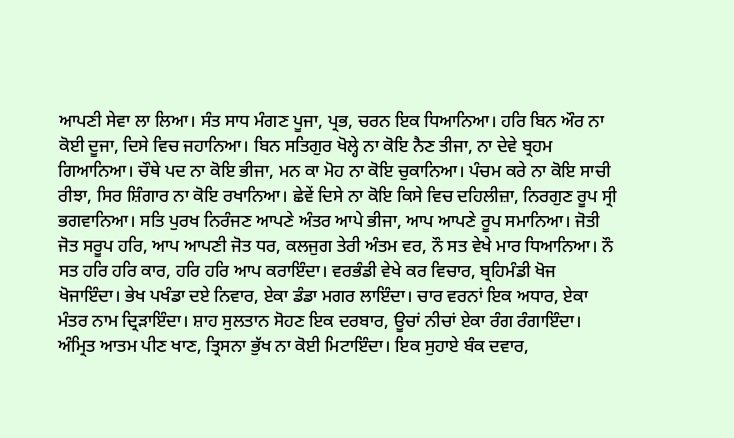ਆਪਣੀ ਸੇਵਾ ਲਾ ਲਿਆ। ਸੰਤ ਸਾਧ ਮੰਗਣ ਪੂਜਾ, ਪ੍ਰਭ, ਚਰਨ ਇਕ ਧਿਆਨਿਆ। ਹਰਿ ਬਿਨ ਔਰ ਨਾ ਕੋਈ ਦੂਜਾ, ਦਿਸੇ ਵਿਚ ਜਹਾਨਿਆ। ਬਿਨ ਸਤਿਗੁਰ ਖੋਲ੍ਹੇ ਨਾ ਕੋਇ ਨੈਣ ਤੀਜਾ, ਨਾ ਦੇਵੇ ਬ੍ਰਹਮ ਗਿਆਨਿਆ। ਚੌਥੇ ਪਦ ਨਾ ਕੋਇ ਭੀਜਾ, ਮਨ ਕਾ ਮੋਹ ਨਾ ਕੋਇ ਚੁਕਾਨਿਆ। ਪੰਚਮ ਕਰੇ ਨਾ ਕੋਇ ਸਾਚੀ ਰੀਝਾ, ਸਿਰ ਸ਼ਿੰਗਾਰ ਨਾ ਕੋਇ ਰਖਾਨਿਆ। ਛੇਵੇਂ ਦਿਸੇ ਨਾ ਕੋਇ ਕਿਸੇ ਵਿਚ ਦਹਿਲੀਜ਼ਾ, ਨਿਰਗੁਣ ਰੂਪ ਸ੍ਰੀ ਭਗਵਾਨਿਆ। ਸਤਿ ਪੁਰਖ ਨਿਰੰਜਣ ਆਪਣੇ ਅੰਤਰ ਆਪੇ ਭੀਜਾ, ਆਪ ਆਪਣੇ ਰੂਪ ਸਮਾਨਿਆ। ਜੋਤੀ ਜੋਤ ਸਰੂਪ ਹਰਿ, ਆਪ ਆਪਣੀ ਜੋਤ ਧਰ, ਕਲਜੁਗ ਤੇਰੀ ਅੰਤਮ ਵਰ, ਨੌ ਸਤ ਵੇਖੇ ਮਾਰ ਧਿਆਨਿਆ। ਨੌ ਸਤ ਹਰਿ ਹਰਿ ਕਾਰ, ਹਰਿ ਹਰਿ ਆਪ ਕਰਾਇੰਦਾ। ਵਰਭੰਡੀ ਵੇਖੇ ਕਰ ਵਿਚਾਰ, ਬ੍ਰਹਿਮੰਡੀ ਖੋਜ ਖੋਜਾਇੰਦਾ। ਭੇਖ ਪਖੰਡਾ ਦਏ ਨਿਵਾਰ, ਏਕਾ ਡੰਡਾ ਮਗਰ ਲਾਇੰਦਾ। ਚਾਰ ਵਰਨਾਂ ਇਕ ਅਧਾਰ, ਏਕਾ ਮੰਤਰ ਨਾਮ ਦ੍ਰਿੜਾਇੰਦਾ। ਸ਼ਾਹ ਸੁਲਤਾਨ ਸੋਹਣ ਇਕ ਦਰਬਾਰ, ਊਚਾਂ ਨੀਚਾਂ ਏਕਾ ਰੰਗ ਰੰਗਾਇੰਦਾ। ਅੰਮ੍ਰਿਤ ਆਤਮ ਪੀਣ ਖਾਣ, ਤ੍ਰਿਸਨਾ ਭੁੱਖ ਨਾ ਕੋਈ ਮਿਟਾਇੰਦਾ। ਇਕ ਸੁਹਾਏ ਬੰਕ ਦਵਾਰ,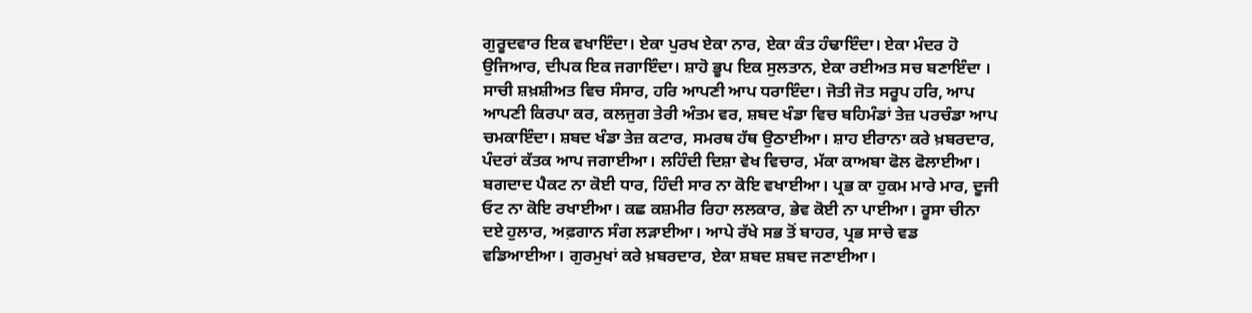ਗੁਰੂਦਵਾਰ ਇਕ ਵਖਾਇੰਦਾ। ਏਕਾ ਪੁਰਖ ਏਕਾ ਨਾਰ, ਏਕਾ ਕੰਤ ਹੰਢਾਇੰਦਾ। ਏਕਾ ਮੰਦਰ ਹੋ ਉਜਿਆਰ, ਦੀਪਕ ਇਕ ਜਗਾਇੰਦਾ। ਸ਼ਾਹੋ ਭੂਪ ਇਕ ਸੁਲਤਾਨ, ਏਕਾ ਰਈਅਤ ਸਚ ਬਣਾਇੰਦਾ । ਸਾਚੀ ਸ਼ਖ਼ਸ਼ੀਅਤ ਵਿਚ ਸੰਸਾਰ, ਹਰਿ ਆਪਣੀ ਆਪ ਧਰਾਇੰਦਾ। ਜੋਤੀ ਜੋਤ ਸਰੂਪ ਹਰਿ, ਆਪ ਆਪਣੀ ਕਿਰਪਾ ਕਰ, ਕਲਜੁਗ ਤੇਰੀ ਅੰਤਮ ਵਰ, ਸ਼ਬਦ ਖੰਡਾ ਵਿਚ ਬਹਿਮੰਡਾਂ ਤੇਜ਼ ਪਰਚੰਡਾ ਆਪ ਚਮਕਾਇੰਦਾ। ਸ਼ਬਦ ਖੰਡਾ ਤੇਜ਼ ਕਟਾਰ, ਸਮਰਥ ਹੱਥ ਉਠਾਈਆ। ਸ਼ਾਹ ਈਰਾਨਾ ਕਰੇ ਖ਼ਬਰਦਾਰ, ਪੰਦਰਾਂ ਕੱਤਕ ਆਪ ਜਗਾਈਆ। ਲਹਿੰਦੀ ਦਿਸ਼ਾ ਵੇਖ ਵਿਚਾਰ, ਮੱਕਾ ਕਾਅਬਾ ਫੋਲ ਫੋਲਾਈਆ। ਬਗਦਾਦ ਪੈਕਟ ਨਾ ਕੋਈ ਧਾਰ, ਹਿੰਦੀ ਸਾਰ ਨਾ ਕੋਇ ਵਖਾਈਆ। ਪ੍ਰਭ ਕਾ ਹੁਕਮ ਮਾਰੇ ਮਾਰ, ਦੂਜੀ ਓਟ ਨਾ ਕੋਇ ਰਖਾਈਆ। ਕਛ ਕਸ਼ਮੀਰ ਰਿਹਾ ਲਲਕਾਰ, ਭੇਵ ਕੋਈ ਨਾ ਪਾਈਆ। ਰੂਸਾ ਚੀਨਾ ਦਏ ਹੁਲਾਰ, ਅਫ਼ਗਾਨ ਸੰਗ ਲੜਾਈਆ। ਆਪੇ ਰੱਖੇ ਸਭ ਤੋਂ ਬਾਹਰ, ਪ੍ਰਭ ਸਾਚੇ ਵਡ ਵਡਿਆਈਆ। ਗੁਰਮੁਖਾਂ ਕਰੇ ਖ਼ਬਰਦਾਰ, ਏਕਾ ਸ਼ਬਦ ਸ਼ਬਦ ਜਣਾਈਆ।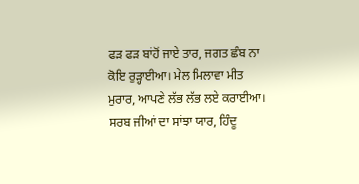ਫੜ ਫੜ ਬਾਂਹੋਂ ਜਾਏ ਤਾਰ, ਜਗਤ ਛੰਬ ਨਾ ਕੋਇ ਰੁੜ੍ਹਾਈਆ। ਮੇਲ ਮਿਲਾਵਾ ਮੀਤ ਮੁਰਾਰ, ਆਪਣੇ ਲੱਭ ਲੱਭ ਲਏ ਕਰਾਈਆ। ਸਰਬ ਜੀਆਂ ਦਾ ਸਾਂਝਾ ਯਾਰ, ਹਿੰਦੂ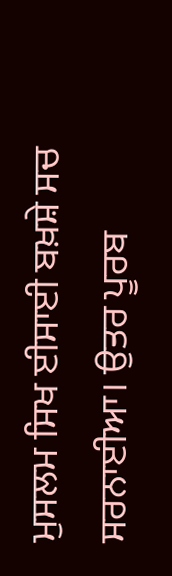ਮੁਸਲਮ ਸਿਖ ਈਸਾਈ ਬਖ਼ਸ਼ੇ ਸਚ ਸਰਨਾਈਆ। ਉਤਰ ਪੂਰਬ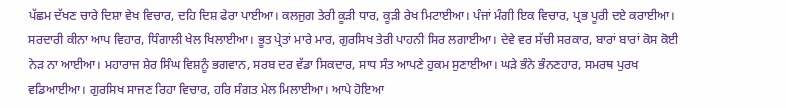ਪੱਛਮ ਦੱਖਣ ਚਾਰੇ ਦਿਸ਼ਾ ਵੇਖ ਵਿਚਾਰ, ਦਹਿ ਦਿਸ਼ ਫੇਰਾ ਪਾਈਆ। ਕਲਜੁਗ ਤੇਰੀ ਕੂੜੀ ਧਾਰ, ਕੂੜੀ ਰੇਖ ਮਿਟਾਈਆ। ਪੰਜਾਂ ਮੰਗੀ ਇਕ ਵਿਚਾਰ, ਪ੍ਰਭ ਪੂਰੀ ਦਏ ਕਰਾਈਆ। ਸਰਦਾਰੀ ਕੀਨਾ ਆਪ ਵਿਹਾਰ, ਧਿੰਗਾਲੀ ਖੇਲ ਖਿਲਾਈਆ। ਭੂਤ ਪ੍ਰੇਤਾਂ ਮਾਰੇ ਮਾਰ, ਗੁਰਸਿਖ ਤੇਰੀ ਪਾਹਨੀ ਸਿਰ ਲਗਾਈਆ। ਦੇਵੇ ਵਰ ਸੱਚੀ ਸਰਕਾਰ, ਬਾਰਾਂ ਬਾਰਾਂ ਕੋਸ ਕੋਈ ਨੇੜ ਨਾ ਆਈਆ। ਮਹਾਰਾਜ ਸ਼ੇਰ ਸਿੰਘ ਵਿਸ਼ਨੂੰ ਭਗਵਾਨ, ਸਰਬ ਦਰ ਵੱਡਾ ਸਿਕਦਾਰ, ਸਾਧ ਸੰਤ ਆਪਣੇ ਹੁਕਮ ਸੁਣਾਈਆ। ਘੜੇ ਭੰਨੇ ਭੰਨਣਹਾਰ, ਸਮਰਥ ਪੁਰਖ ਵਡਿਆਈਆ। ਗੁਰਸਿਖ ਸਾਜਣ ਰਿਹਾ ਵਿਚਾਰ, ਹਰਿ ਸੰਗਤ ਮੇਲ ਮਿਲਾਈਆ। ਆਪੇ ਹੋਇਆ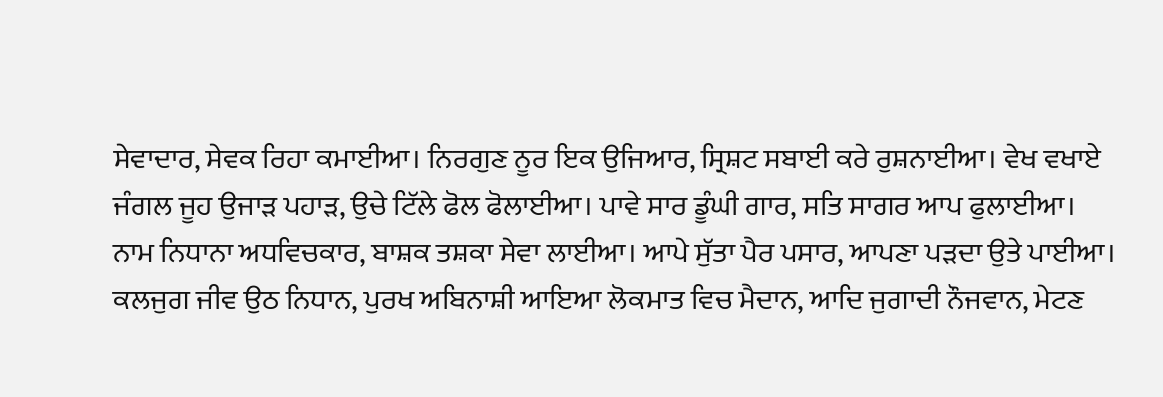ਸੇਵਾਦਾਰ, ਸੇਵਕ ਰਿਹਾ ਕਮਾਈਆ। ਨਿਰਗੁਣ ਨੂਰ ਇਕ ਉਜਿਆਰ, ਸ੍ਰਿਸ਼ਟ ਸਬਾਈ ਕਰੇ ਰੁਸ਼ਨਾਈਆ। ਵੇਖ ਵਖਾਏ ਜੰਗਲ ਜੂਹ ਉਜਾੜ ਪਹਾੜ, ਉਚੇ ਟਿੱਲੇ ਫੋਲ ਫੋਲਾਈਆ। ਪਾਵੇ ਸਾਰ ਡੂੰਘੀ ਗਾਰ, ਸਤਿ ਸਾਗਰ ਆਪ ਫੁਲਾਈਆ। ਨਾਮ ਨਿਧਾਨਾ ਅਧਵਿਚਕਾਰ, ਬਾਸ਼ਕ ਤਸ਼ਕਾ ਸੇਵਾ ਲਾਈਆ। ਆਪੇ ਸੁੱਤਾ ਪੈਰ ਪਸਾਰ, ਆਪਣਾ ਪੜਦਾ ਉਤੇ ਪਾਈਆ। ਕਲਜੁਗ ਜੀਵ ਉਠ ਨਿਧਾਨ, ਪੁਰਖ ਅਬਿਨਾਸ਼ੀ ਆਇਆ ਲੋਕਮਾਤ ਵਿਚ ਮੈਦਾਨ, ਆਦਿ ਜੁਗਾਦੀ ਨੌਜਵਾਨ, ਮੇਟਣ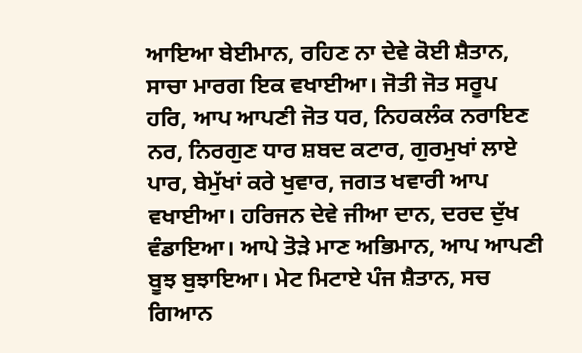ਆਇਆ ਬੇਈਮਾਨ, ਰਹਿਣ ਨਾ ਦੇਵੇ ਕੋਈ ਸ਼ੈਤਾਨ, ਸਾਚਾ ਮਾਰਗ ਇਕ ਵਖਾਈਆ। ਜੋਤੀ ਜੋਤ ਸਰੂਪ ਹਰਿ, ਆਪ ਆਪਣੀ ਜੋਤ ਧਰ, ਨਿਹਕਲੰਕ ਨਰਾਇਣ ਨਰ, ਨਿਰਗੁਣ ਧਾਰ ਸ਼ਬਦ ਕਟਾਰ, ਗੁਰਮੁਖਾਂ ਲਾਏ ਪਾਰ, ਬੇਮੁੱਖਾਂ ਕਰੇ ਖੁਵਾਰ, ਜਗਤ ਖਵਾਰੀ ਆਪ ਵਖਾਈਆ। ਹਰਿਜਨ ਦੇਵੇ ਜੀਆ ਦਾਨ, ਦਰਦ ਦੁੱਖ ਵੰਡਾਇਆ। ਆਪੇ ਤੋੜੇ ਮਾਣ ਅਭਿਮਾਨ, ਆਪ ਆਪਣੀ ਬੂਝ ਬੁਝਾਇਆ। ਮੇਟ ਮਿਟਾਏ ਪੰਜ ਸ਼ੈਤਾਨ, ਸਚ ਗਿਆਨ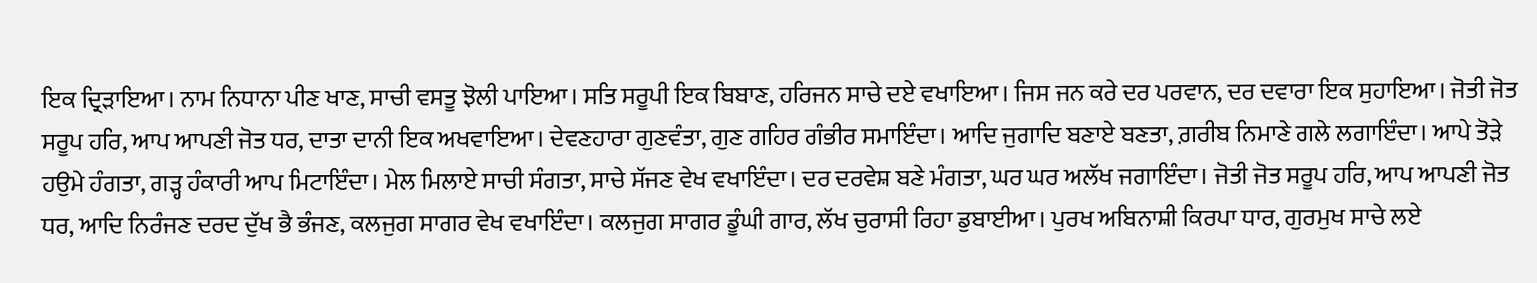ਇਕ ਦ੍ਰਿੜਾਇਆ। ਨਾਮ ਨਿਧਾਨਾ ਪੀਣ ਖਾਣ, ਸਾਚੀ ਵਸਤੂ ਝੋਲੀ ਪਾਇਆ। ਸਤਿ ਸਰੂਪੀ ਇਕ ਬਿਬਾਣ, ਹਰਿਜਨ ਸਾਚੇ ਦਏ ਵਖਾਇਆ। ਜਿਸ ਜਨ ਕਰੇ ਦਰ ਪਰਵਾਨ, ਦਰ ਦਵਾਰਾ ਇਕ ਸੁਹਾਇਆ। ਜੋਤੀ ਜੋਤ ਸਰੂਪ ਹਰਿ, ਆਪ ਆਪਣੀ ਜੋਤ ਧਰ, ਦਾਤਾ ਦਾਨੀ ਇਕ ਅਖਵਾਇਆ। ਦੇਵਣਹਾਰਾ ਗੁਣਵੰਤਾ, ਗੁਣ ਗਹਿਰ ਗੰਭੀਰ ਸਮਾਇੰਦਾ। ਆਦਿ ਜੁਗਾਦਿ ਬਣਾਏ ਬਣਤਾ, ਗ਼ਰੀਬ ਨਿਮਾਣੇ ਗਲੇ ਲਗਾਇੰਦਾ। ਆਪੇ ਤੋੜੇ ਹਉਮੇ ਹੰਗਤਾ, ਗੜ੍ਹ ਹੰਕਾਰੀ ਆਪ ਮਿਟਾਇੰਦਾ। ਮੇਲ ਮਿਲਾਏ ਸਾਚੀ ਸੰਗਤਾ, ਸਾਚੇ ਸੱਜਣ ਵੇਖ ਵਖਾਇੰਦਾ। ਦਰ ਦਰਵੇਸ਼ ਬਣੇ ਮੰਗਤਾ, ਘਰ ਘਰ ਅਲੱਖ ਜਗਾਇੰਦਾ। ਜੋਤੀ ਜੋਤ ਸਰੂਪ ਹਰਿ, ਆਪ ਆਪਣੀ ਜੋਤ ਧਰ, ਆਦਿ ਨਿਰੰਜਣ ਦਰਦ ਦੁੱਖ ਭੈ ਭੰਜਣ, ਕਲਜੁਗ ਸਾਗਰ ਵੇਖ ਵਖਾਇੰਦਾ। ਕਲਜੁਗ ਸਾਗਰ ਡੂੰਘੀ ਗਾਰ, ਲੱਖ ਚੁਰਾਸੀ ਰਿਹਾ ਡੁਬਾਈਆ। ਪੁਰਖ ਅਬਿਨਾਸ਼ੀ ਕਿਰਪਾ ਧਾਰ, ਗੁਰਮੁਖ ਸਾਚੇ ਲਏ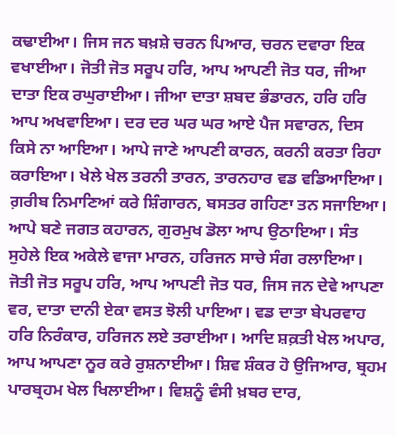ਕਢਾਈਆ। ਜਿਸ ਜਨ ਬਖ਼ਸ਼ੇ ਚਰਨ ਪਿਆਰ, ਚਰਨ ਦਵਾਰਾ ਇਕ ਵਖਾਈਆ। ਜੋਤੀ ਜੋਤ ਸਰੂਪ ਹਰਿ, ਆਪ ਆਪਣੀ ਜੋਤ ਧਰ, ਜੀਆ ਦਾਤਾ ਇਕ ਰਘੁਰਾਈਆ। ਜੀਆ ਦਾਤਾ ਸ਼ਬਦ ਭੰਡਾਰਨ, ਹਰਿ ਹਰਿ ਆਪ ਅਖਵਾਇਆ। ਦਰ ਦਰ ਘਰ ਘਰ ਆਏ ਪੈਜ ਸਵਾਰਨ, ਦਿਸ ਕਿਸੇ ਨਾ ਆਇਆ। ਆਪੇ ਜਾਣੇ ਆਪਣੀ ਕਾਰਨ, ਕਰਨੀ ਕਰਤਾ ਰਿਹਾ ਕਰਾਇਆ। ਖੇਲੇ ਖੇਲ ਤਰਨੀ ਤਾਰਨ, ਤਾਰਨਹਾਰ ਵਡ ਵਡਿਆਇਆ। ਗ਼ਰੀਬ ਨਿਮਾਣਿਆਂ ਕਰੇ ਸ਼ਿੰਗਾਰਨ, ਬਸਤਰ ਗਹਿਣਾ ਤਨ ਸਜਾਇਆ। ਆਪੇ ਬਣੇ ਜਗਤ ਕਹਾਰਨ, ਗੁਰਮੁਖ ਡੋਲਾ ਆਪ ਉਠਾਇਆ। ਸੰਤ ਸੁਹੇਲੇ ਇਕ ਅਕੇਲੇ ਵਾਜਾ ਮਾਰਨ, ਹਰਿਜਨ ਸਾਚੇ ਸੰਗ ਰਲਾਇਆ। ਜੋਤੀ ਜੋਤ ਸਰੂਪ ਹਰਿ, ਆਪ ਆਪਣੀ ਜੋਤ ਧਰ, ਜਿਸ ਜਨ ਦੇਵੇ ਆਪਣਾ ਵਰ, ਦਾਤਾ ਦਾਨੀ ਏਕਾ ਵਸਤ ਝੋਲੀ ਪਾਇਆ। ਵਡ ਦਾਤਾ ਬੇਪਰਵਾਹ ਹਰਿ ਨਿਰੰਕਾਰ, ਹਰਿਜਨ ਲਏ ਤਰਾਈਆ। ਆਦਿ ਸ਼ਕ਼ਤੀ ਖੇਲ ਅਪਾਰ, ਆਪ ਆਪਣਾ ਨੂਰ ਕਰੇ ਰੁਸ਼ਨਾਈਆ। ਸ਼ਿਵ ਸ਼ੰਕਰ ਹੋ ਉਜਿਆਰ, ਬ੍ਰਹਮ ਪਾਰਬ੍ਰਹਮ ਖੇਲ ਖਿਲਾਈਆ। ਵਿਸ਼ਨੂੰ ਵੰਸੀ ਖ਼ਬਰ ਦਾਰ,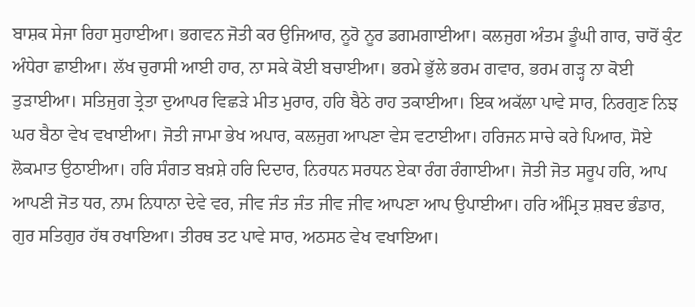ਬਾਸ਼ਕ ਸੇਜਾ ਰਿਹਾ ਸੁਹਾਈਆ। ਭਗਵਨ ਜੋਤੀ ਕਰ ਉਜਿਆਰ, ਨੂਰੋ ਨੂਰ ਡਗਮਗਾਈਆ। ਕਲਜੁਗ ਅੰਤਮ ਡੂੰਘੀ ਗਾਰ, ਚਾਰੋਂ ਕੁੰਟ ਅੰਧੇਰਾ ਛਾਈਆ। ਲੱਖ ਚੁਰਾਸੀ ਆਈ ਹਾਰ, ਨਾ ਸਕੇ ਕੋਈ ਬਚਾਈਆ। ਭਰਮੇ ਭੁੱਲੇ ਭਰਮ ਗਵਾਰ, ਭਰਮ ਗੜ੍ਹ ਨਾ ਕੋਈ ਤੁੜਾਈਆ। ਸਤਿਜੁਗ ਤ੍ਰੇਤਾ ਦੁਆਪਰ ਵਿਛੜੇ ਮੀਤ ਮੁਰਾਰ, ਹਰਿ ਬੈਠੇ ਰਾਹ ਤਕਾਈਆ। ਇਕ ਅਕੱਲਾ ਪਾਵੇ ਸਾਰ, ਨਿਰਗੁਣ ਨਿਝ ਘਰ ਬੈਠਾ ਵੇਖ ਵਖਾਈਆ। ਜੋਤੀ ਜਾਮਾ ਭੇਖ ਅਪਾਰ, ਕਲਜੁਗ ਆਪਣਾ ਵੇਸ ਵਟਾਈਆ। ਹਰਿਜਨ ਸਾਚੇ ਕਰੇ ਪਿਆਰ, ਸੋਏ ਲੋਕਮਾਤ ਉਠਾਈਆ। ਹਰਿ ਸੰਗਤ ਬਖ਼ਸ਼ੇ ਹਰਿ ਦਿਦਾਰ, ਨਿਰਧਨ ਸਰਧਨ ਏਕਾ ਰੰਗ ਰੰਗਾਈਆ। ਜੋਤੀ ਜੋਤ ਸਰੂਪ ਹਰਿ, ਆਪ ਆਪਣੀ ਜੋਤ ਧਰ, ਨਾਮ ਨਿਧਾਨਾ ਦੇਵੇ ਵਰ, ਜੀਵ ਜੰਤ ਜੰਤ ਜੀਵ ਜੀਵ ਆਪਣਾ ਆਪ ਉਪਾਈਆ। ਹਰਿ ਅੰਮ੍ਰਿਤ ਸ਼ਬਦ ਭੰਡਾਰ, ਗੁਰ ਸਤਿਗੁਰ ਹੱਥ ਰਖਾਇਆ। ਤੀਰਥ ਤਟ ਪਾਵੇ ਸਾਰ, ਅਠਸਠ ਵੇਖ ਵਖਾਇਆ।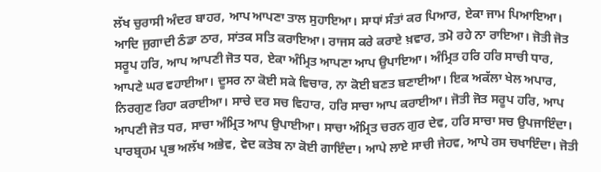ਲੱਖ ਚੁਰਾਸੀ ਅੰਦਰ ਬਾਹਰ, ਆਪ ਆਪਣਾ ਤਾਲ ਸੁਹਾਇਆ। ਸਾਧਾਂ ਸੰਤਾਂ ਕਰ ਪਿਆਰ, ਏਕਾ ਜਾਮ ਪਿਆਇਆ। ਆਦਿ ਜੁਗਾਦੀ ਠੰਡਾ ਠਾਰ, ਸਾਂਤਕ ਸਤਿ ਕਰਾਇਆ। ਰਾਜਸ ਕਰੇ ਕਰਾਏ ਖ਼ਵਾਰ, ਤਮੋ ਰਹੇ ਨਾ ਰਾਇਆ। ਜੋਤੀ ਜੋਤ ਸਰੂਪ ਹਰਿ, ਆਪ ਆਪਣੀ ਜੋਤ ਧਰ, ਏਕਾ ਅੰਮ੍ਰਿਤ ਆਪਣਾ ਆਪ ਉਪਾਇਆ। ਅੰਮ੍ਰਿਤ ਹਰਿ ਹਰਿ ਸਾਚੀ ਧਾਰ, ਆਪਣੇ ਘਰ ਵਹਾਈਆ। ਦੂਸਰ ਨਾ ਕੋਈ ਸਕੇ ਵਿਚਾਰ, ਨਾ ਕੋਈ ਬਣਤ ਬਣਾਈਆ। ਇਕ ਅਕੱਲਾ ਖੇਲ ਅਪਾਰ, ਨਿਰਗੁਣ ਰਿਹਾ ਕਰਾਈਆ। ਸਾਚੇ ਦਰ ਸਚ ਵਿਹਾਰ, ਹਰਿ ਸਾਚਾ ਆਪ ਕਰਾਈਆ। ਜੋਤੀ ਜੋਤ ਸਰੂਪ ਹਰਿ, ਆਪ ਆਪਣੀ ਜੋਤ ਧਰ, ਸਾਚਾ ਅੰਮ੍ਰਿਤ ਆਪ ਉਪਾਈਆ। ਸਾਚਾ ਅੰਮ੍ਰਿਤ ਚਰਨ ਗੁਰ ਦੇਵ, ਹਰਿ ਸਾਚਾ ਸਚ ਉਪਜਾਇੰਦਾ। ਪਾਰਬ੍ਰਹਮ ਪ੍ਰਭ ਅਲੱਖ ਅਭੇਵ, ਵੇਦ ਕਤੇਬ ਨਾ ਕੋਈ ਗਾਇੰਦਾ। ਆਪੇ ਲਾਏ ਸਾਚੀ ਜੇਹਵ, ਆਪੇ ਰਸ ਚਖਾਇੰਦਾ। ਜੋਤੀ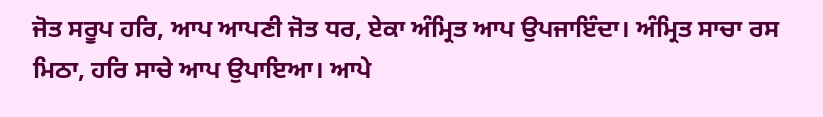ਜੋਤ ਸਰੂਪ ਹਰਿ, ਆਪ ਆਪਣੀ ਜੋਤ ਧਰ, ਏਕਾ ਅੰਮ੍ਰਿਤ ਆਪ ਉਪਜਾਇੰਦਾ। ਅੰਮ੍ਰਿਤ ਸਾਚਾ ਰਸ ਮਿਠਾ, ਹਰਿ ਸਾਚੇ ਆਪ ਉਪਾਇਆ। ਆਪੇ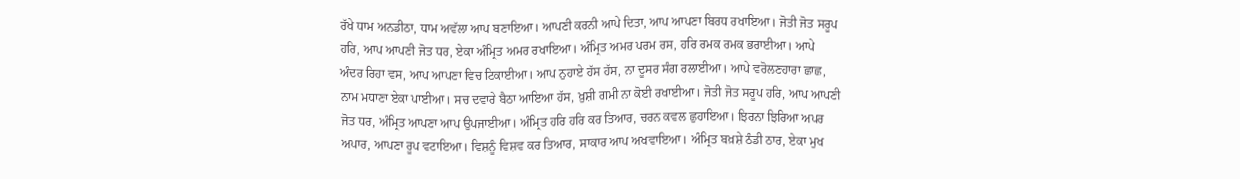ਰੱਖੇ ਧਾਮ ਅਨਡੀਠਾ, ਧਾਮ ਅਵੱਲਾ ਆਪ ਬਣਾਇਆ। ਆਪਣੀ ਕਰਨੀ ਆਪੇ ਦਿਤਾ, ਆਪ ਆਪਣਾ ਬਿਰਧ ਰਖਾਇਆ। ਜੋਤੀ ਜੋਤ ਸਰੂਪ ਹਰਿ, ਆਪ ਆਪਣੀ ਜੋਤ ਧਰ, ਏਕਾ ਅੰਮ੍ਰਿਤ ਅਮਰ ਰਖਾਇਆ। ਅੰਮ੍ਰਿਤ ਅਮਰ ਪਰਮ ਰਸ, ਹਰਿ ਰਮਕ ਰਮਕ ਭਰਾਈਆ। ਆਪੇ ਅੰਦਰ ਰਿਹਾ ਵਸ, ਆਪ ਆਪਣਾ ਵਿਚ ਟਿਕਾਈਆ। ਆਪ ਨੁਹਾਏ ਹੱਸ ਹੱਸ, ਨਾ ਦੂਸਰ ਸੰਗ ਰਲਾਈਆ। ਆਪੇ ਵਰੋਲਣਹਾਰਾ ਛਾਛ, ਨਾਮ ਮਧਾਣਾ ਏਕਾ ਪਾਈਆ। ਸਚ ਦਵਾਰੇ ਬੈਠਾ ਆਇਆ ਹੱਸ, ਖ਼ੁਸ਼ੀ ਗਮੀ ਨਾ ਕੋਈ ਰਖਾਈਆ। ਜੋਤੀ ਜੋਤ ਸਰੂਪ ਹਰਿ, ਆਪ ਆਪਣੀ ਜੋਤ ਧਰ, ਅੰਮ੍ਰਿਤ ਆਪਣਾ ਆਪ ਉਪਜਾਈਆ। ਅੰਮ੍ਰਿਤ ਹਰਿ ਹਰਿ ਕਰ ਤਿਆਰ, ਚਰਨ ਕਵਲ ਛੁਹਾਇਆ। ਝਿਰਨਾ ਝਿਰਿਆ ਅਪਰ ਅਪਾਰ, ਆਪਣਾ ਰੂਪ ਵਟਾਇਆ। ਵਿਸ਼ਨੂੰ ਵਿਸ਼ਵ ਕਰ ਤਿਆਰ, ਸਾਕਾਰ ਆਪ ਅਖਵਾਇਆ। ਅੰਮ੍ਰਿਤ ਬਖ਼ਸ਼ੇ ਠੰਡੀ ਠਾਰ, ਏਕਾ ਮੁਖ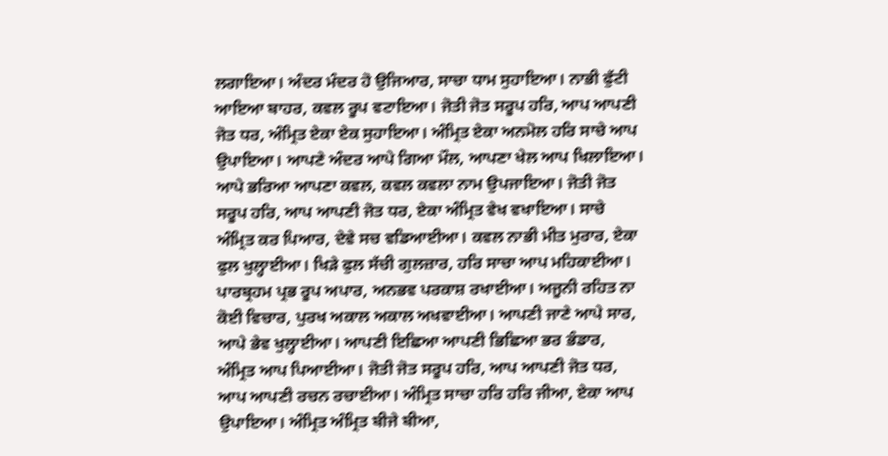ਲਗਾਇਆ। ਅੰਦਰ ਮੰਦਰ ਹੋ ਉਜਿਆਰ, ਸਾਚਾ ਧਾਮ ਸੁਹਾਇਆ। ਨਾਭੀ ਫੁੱਟੀ ਆਇਆ ਬਾਹਰ, ਕਵਲ ਰੂਪ ਵਟਾਇਆ। ਜੋਤੀ ਜੋਤ ਸਰੂਪ ਹਰਿ, ਆਪ ਆਪਣੀ ਜੋਤ ਧਰ, ਅੰਮ੍ਰਿਤ ਏਕਾ ਏਕ ਸੁਹਾਇਆ। ਅੰਮ੍ਰਿਤ ਏਕਾ ਅਨਮੋਲ ਹਰਿ ਸਾਚੇ ਆਪ ਉਪਾਇਆ। ਆਪਣੇ ਅੰਦਰ ਆਪੇ ਗਿਆ ਮੌਲ, ਆਪਣਾ ਖੇਲ ਆਪ ਖਿਲਾਇਆ। ਆਪੇ ਭਰਿਆ ਆਪਣਾ ਕਵਲ, ਕਵਲ ਕਵਲਾ ਨਾਮ ਉਪਜਾਇਆ। ਜੋਤੀ ਜੋਤ ਸਰੂਪ ਹਰਿ, ਆਪ ਆਪਣੀ ਜੋਤ ਧਰ, ਏਕਾ ਅੰਮ੍ਰਿਤ ਵੇਖ ਵਖਾਇਆ। ਸਾਚੇ ਅੰਮ੍ਰਿਤ ਕਰ ਪਿਆਰ, ਦੇਵੇ ਸਚ ਵਡਿਆਈਆ। ਕਵਲ ਨਾਭੀ ਮੀਤ ਮੁਰਾਰ, ਏਕਾ ਫੁਲ ਖੁਲ੍ਹਾਈਆ। ਖਿੜੇ ਫੁਲ ਸੱਚੀ ਗੁਲਜ਼ਾਰ, ਹਰਿ ਸਾਚਾ ਆਪ ਮਹਿਕਾਈਆ। ਪਾਰਬ੍ਰਹਮ ਪ੍ਰਭ ਰੂਪ ਅਪਾਰ, ਅਨਭਵ ਪਰਕਾਸ਼ ਰਖਾਈਆ। ਅਜੂਨੀ ਰਹਿਤ ਨਾ ਕੋਈ ਵਿਚਾਰ, ਪੁਰਖ ਅਕਾਲ ਅਕਾਲ ਅਖਵਾਈਆ। ਆਪਣੀ ਜਾਣੇ ਆਪੇ ਸਾਰ, ਆਪੇ ਭੇਵ ਖੁਲ੍ਹਾਈਆ। ਆਪਣੀ ਇਛਿਆ ਆਪਣੀ ਭਿਛਿਆ ਭਰ ਭੰਡਾਰ, ਅੰਮ੍ਰਿਤ ਆਪ ਪਿਆਈਆ। ਜੋਤੀ ਜੋਤ ਸਰੂਪ ਹਰਿ, ਆਪ ਆਪਣੀ ਜੋਤ ਧਰ, ਆਪ ਆਪਣੀ ਰਚਨ ਰਚਾਈਆ। ਅੰਮ੍ਰਿਤ ਸਾਚਾ ਹਰਿ ਹਰਿ ਜੀਆ, ਏਕਾ ਆਪ ਉਪਾਇਆ। ਅੰਮ੍ਰਿਤ ਅੰਮ੍ਰਿਤ ਬੀਜੇ ਬੀਆ,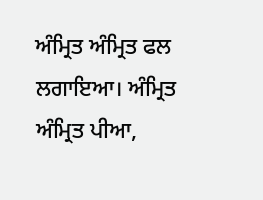ਅੰਮ੍ਰਿਤ ਅੰਮ੍ਰਿਤ ਫਲ ਲਗਾਇਆ। ਅੰਮ੍ਰਿਤ ਅੰਮ੍ਰਿਤ ਪੀਆ,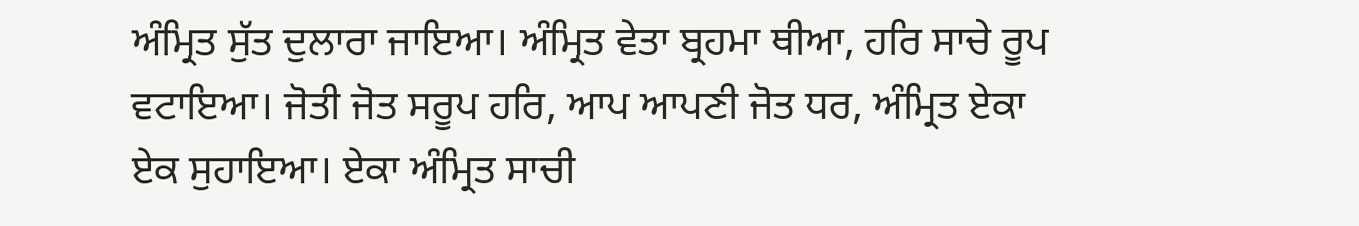ਅੰਮ੍ਰਿਤ ਸੁੱਤ ਦੁਲਾਰਾ ਜਾਇਆ। ਅੰਮ੍ਰਿਤ ਵੇਤਾ ਬ੍ਰਹਮਾ ਥੀਆ, ਹਰਿ ਸਾਚੇ ਰੂਪ ਵਟਾਇਆ। ਜੋਤੀ ਜੋਤ ਸਰੂਪ ਹਰਿ, ਆਪ ਆਪਣੀ ਜੋਤ ਧਰ, ਅੰਮ੍ਰਿਤ ਏਕਾ ਏਕ ਸੁਹਾਇਆ। ਏਕਾ ਅੰਮ੍ਰਿਤ ਸਾਚੀ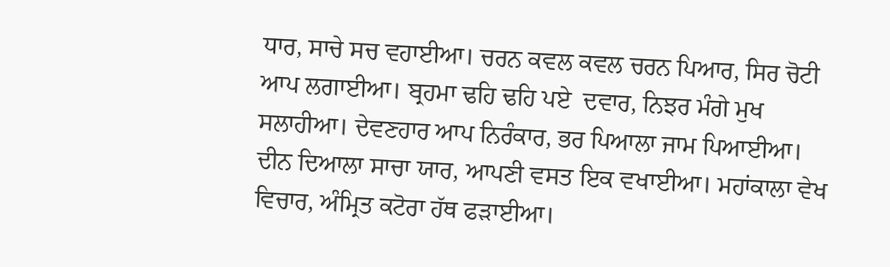ਧਾਰ, ਸਾਚੇ ਸਚ ਵਹਾਈਆ। ਚਰਨ ਕਵਲ ਕਵਲ ਚਰਨ ਪਿਆਰ, ਸਿਰ ਚੋਟੀ ਆਪ ਲਗਾਈਆ। ਬ੍ਰਹਮਾ ਢਹਿ ਢਹਿ ਪਏ  ਦਵਾਰ, ਨਿਝਰ ਮੰਗੇ ਮੁਖ ਸਲਾਹੀਆ। ਦੇਵਣਹਾਰ ਆਪ ਨਿਰੰਕਾਰ, ਭਰ ਪਿਆਲਾ ਜਾਮ ਪਿਆਈਆ। ਦੀਨ ਦਿਆਲਾ ਸਾਚਾ ਯਾਰ, ਆਪਣੀ ਵਸਤ ਇਕ ਵਖਾਈਆ। ਮਹਾਂਕਾਲਾ ਵੇਖ ਵਿਚਾਰ, ਅੰਮ੍ਰਿਤ ਕਟੋਰਾ ਹੱਥ ਫੜਾਈਆ।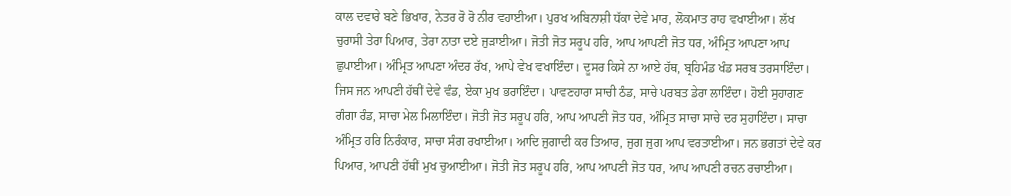ਕਾਲ ਦਵਾਰੇ ਬਣੇ ਭਿਖਾਰ, ਨੇਤਰ ਰੋ ਰੋ ਨੀਰ ਵਹਾਈਆ। ਪੁਰਖ ਅਬਿਨਾਸ਼ੀ ਧੱਕਾ ਦੇਵੇ ਮਾਰ, ਲੋਕਮਾਤ ਰਾਹ ਵਖਾਈਆ। ਲੱਖ ਚੁਰਾਸੀ ਤੇਰਾ ਪਿਆਰ, ਤੇਰਾ ਨਾਤਾ ਦਏ ਜੁੜਾਈਆ। ਜੋਤੀ ਜੋਤ ਸਰੂਪ ਹਰਿ, ਆਪ ਆਪਣੀ ਜੋਤ ਧਰ, ਅੰਮ੍ਰਿਤ ਆਪਣਾ ਆਪ ਛੁਪਾਈਆ। ਅੰਮ੍ਰਿਤ ਆਪਣਾ ਅੰਦਰ ਰੱਖ, ਆਪੇ ਵੇਖ ਵਖਾਇੰਦਾ। ਦੂਸਰ ਕਿਸੇ ਨਾ ਆਏ ਹੱਥ, ਬ੍ਰਹਿਮੰਡ ਖੰਡ ਸਰਬ ਤਰਸਾਇੰਦਾ। ਜਿਸ ਜਨ ਆਪਣੀ ਹੱਥੀਂ ਦੇਵੇ ਵੰਡ, ਏਕਾ ਮੁਖ ਭਰਾਇੰਦਾ। ਪਾਵਣਹਾਰਾ ਸਾਚੀ ਠੰਡ, ਸਾਚੇ ਪਰਬਤ ਡੇਰਾ ਲਾਇੰਦਾ। ਹੋਈ ਸੁਹਾਗਣ ਗੰਗਾ ਰੰਡ, ਸਾਚਾ ਮੇਲ ਮਿਲਾਇੰਦਾ। ਜੋਤੀ ਜੋਤ ਸਰੂਪ ਹਰਿ, ਆਪ ਆਪਣੀ ਜੋਤ ਧਰ, ਅੰਮ੍ਰਿਤ ਸਾਚਾ ਸਾਚੇ ਦਰ ਸੁਹਾਇੰਦਾ। ਸਾਚਾ ਅੰਮ੍ਰਿਤ ਹਰਿ ਨਿਰੰਕਾਰ, ਸਾਚਾ ਸੰਗ ਰਖਾਈਆ। ਆਦਿ ਜੁਗਾਦੀ ਕਰ ਤਿਆਰ, ਜੁਗ ਜੁਗ ਆਪ ਵਰਤਾਈਆ। ਜਨ ਭਗਤਾਂ ਦੇਵੇ ਕਰ ਪਿਆਰ, ਆਪਣੀ ਹੱਥੀਂ ਮੁਖ ਚੁਆਈਆ। ਜੋਤੀ ਜੋਤ ਸਰੂਪ ਹਰਿ, ਆਪ ਆਪਣੀ ਜੋਤ ਧਰ, ਆਪ ਆਪਣੀ ਰਚਨ ਰਚਾਈਆ।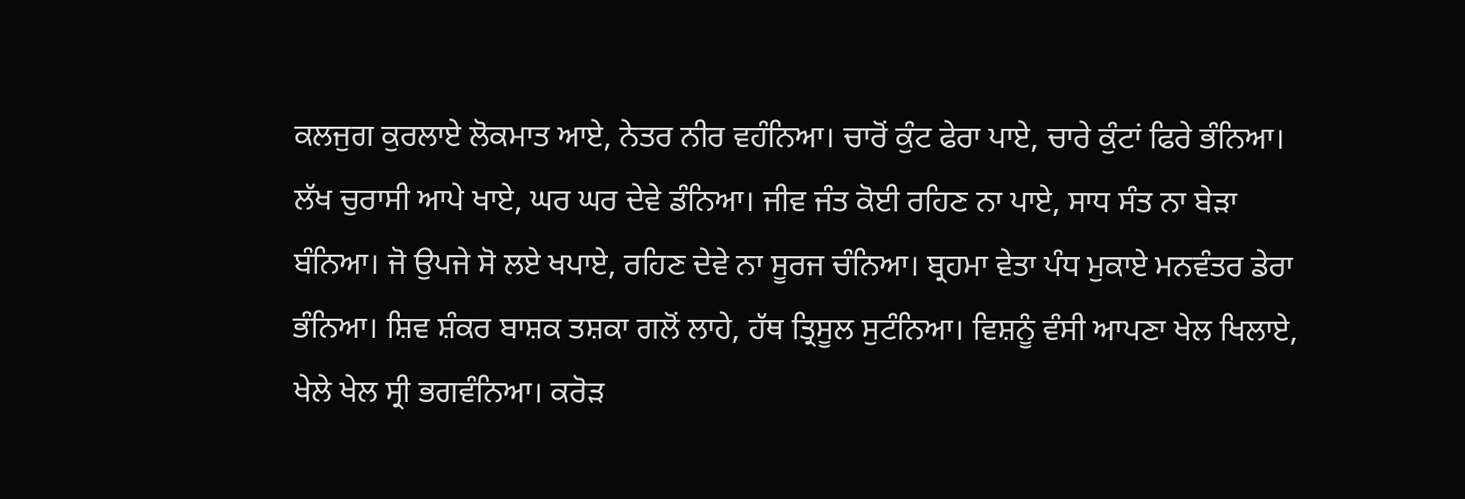ਕਲਜੁਗ ਕੁਰਲਾਏ ਲੋਕਮਾਤ ਆਏ, ਨੇਤਰ ਨੀਰ ਵਹੰਨਿਆ। ਚਾਰੋਂ ਕੁੰਟ ਫੇਰਾ ਪਾਏ, ਚਾਰੇ ਕੁੰਟਾਂ ਫਿਰੇ ਭੰਨਿਆ। ਲੱਖ ਚੁਰਾਸੀ ਆਪੇ ਖਾਏ, ਘਰ ਘਰ ਦੇਵੇ ਡੰਨਿਆ। ਜੀਵ ਜੰਤ ਕੋਈ ਰਹਿਣ ਨਾ ਪਾਏ, ਸਾਧ ਸੰਤ ਨਾ ਬੇੜਾ ਬੰਨਿਆ। ਜੋ ਉਪਜੇ ਸੋ ਲਏ ਖਪਾਏ, ਰਹਿਣ ਦੇਵੇ ਨਾ ਸੂਰਜ ਚੰਨਿਆ। ਬ੍ਰਹਮਾ ਵੇਤਾ ਪੰਧ ਮੁਕਾਏ ਮਨਵੰਤਰ ਡੇਰਾ ਭੰਨਿਆ। ਸ਼ਿਵ ਸ਼ੰਕਰ ਬਾਸ਼ਕ ਤਸ਼ਕਾ ਗਲੋਂ ਲਾਹੇ, ਹੱਥ ਤ੍ਰਿਸੂਲ ਸੁਟੰਨਿਆ। ਵਿਸ਼ਨੂੰ ਵੰਸੀ ਆਪਣਾ ਖੇਲ ਖਿਲਾਏ, ਖੇਲੇ ਖੇਲ ਸ੍ਰੀ ਭਗਵੰਨਿਆ। ਕਰੋੜ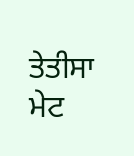ਤੇਤੀਸਾ ਮੇਟ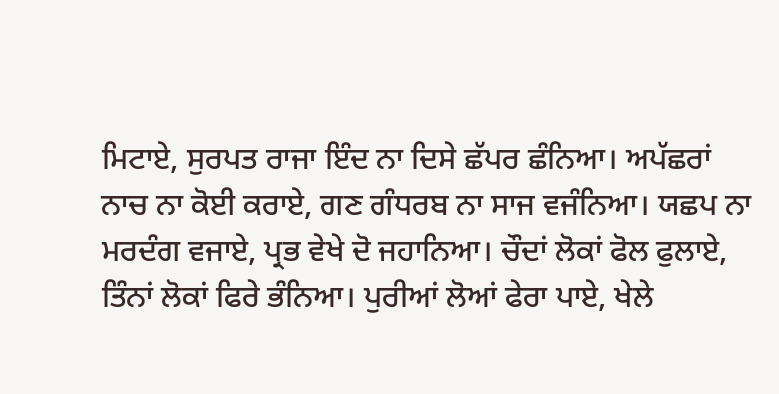ਮਿਟਾਏ, ਸੁਰਪਤ ਰਾਜਾ ਇੰਦ ਨਾ ਦਿਸੇ ਛੱਪਰ ਛੰਨਿਆ। ਅਪੱਛਰਾਂ ਨਾਚ ਨਾ ਕੋਈ ਕਰਾਏ, ਗਣ ਗੰਧਰਬ ਨਾ ਸਾਜ ਵਜੰਨਿਆ। ਯਛਪ ਨਾ ਮਰਦੰਗ ਵਜਾਏ, ਪ੍ਰਭ ਵੇਖੇ ਦੋ ਜਹਾਨਿਆ। ਚੌਦਾਂ ਲੋਕਾਂ ਫੋਲ ਫੁਲਾਏ, ਤਿੰਨਾਂ ਲੋਕਾਂ ਫਿਰੇ ਭੰਨਿਆ। ਪੁਰੀਆਂ ਲੋਆਂ ਫੇਰਾ ਪਾਏ, ਖੇਲੇ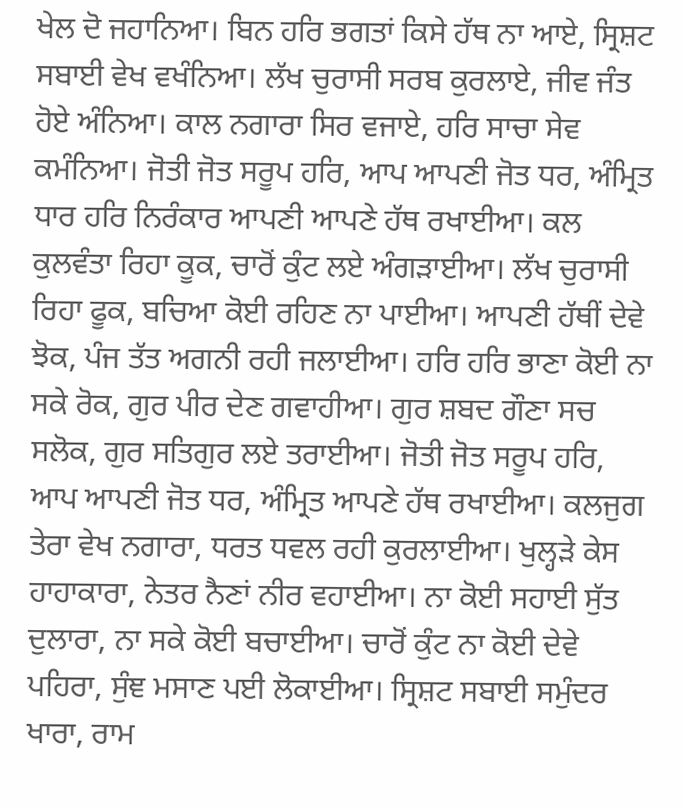ਖੇਲ ਦੋ ਜਹਾਨਿਆ। ਬਿਨ ਹਰਿ ਭਗਤਾਂ ਕਿਸੇ ਹੱਥ ਨਾ ਆਏ, ਸ੍ਰਿਸ਼ਟ ਸਬਾਈ ਵੇਖ ਵਖੰਨਿਆ। ਲੱਖ ਚੁਰਾਸੀ ਸਰਬ ਕੁਰਲਾਏ, ਜੀਵ ਜੰਤ ਹੋਏ ਅੰਨਿਆ। ਕਾਲ ਨਗਾਰਾ ਸਿਰ ਵਜਾਏ, ਹਰਿ ਸਾਚਾ ਸੇਵ ਕਮੰਨਿਆ। ਜੋਤੀ ਜੋਤ ਸਰੂਪ ਹਰਿ, ਆਪ ਆਪਣੀ ਜੋਤ ਧਰ, ਅੰਮ੍ਰਿਤ ਧਾਰ ਹਰਿ ਨਿਰੰਕਾਰ ਆਪਣੀ ਆਪਣੇ ਹੱਥ ਰਖਾਈਆ। ਕਲ ਕੁਲਵੰਤਾ ਰਿਹਾ ਕੂਕ, ਚਾਰੋਂ ਕੁੰਟ ਲਏ ਅੰਗੜਾਈਆ। ਲੱਖ ਚੁਰਾਸੀ ਰਿਹਾ ਫੂਕ, ਬਚਿਆ ਕੋਈ ਰਹਿਣ ਨਾ ਪਾਈਆ। ਆਪਣੀ ਹੱਥੀਂ ਦੇਵੇ ਝੋਕ, ਪੰਜ ਤੱਤ ਅਗਨੀ ਰਹੀ ਜਲਾਈਆ। ਹਰਿ ਹਰਿ ਭਾਣਾ ਕੋਈ ਨਾ ਸਕੇ ਰੋਕ, ਗੁਰ ਪੀਰ ਦੇਣ ਗਵਾਹੀਆ। ਗੁਰ ਸ਼ਬਦ ਗੌਣਾ ਸਚ ਸਲੋਕ, ਗੁਰ ਸਤਿਗੁਰ ਲਏ ਤਰਾਈਆ। ਜੋਤੀ ਜੋਤ ਸਰੂਪ ਹਰਿ, ਆਪ ਆਪਣੀ ਜੋਤ ਧਰ, ਅੰਮ੍ਰਿਤ ਆਪਣੇ ਹੱਥ ਰਖਾਈਆ। ਕਲਜੁਗ ਤੇਰਾ ਵੇਖ ਨਗਾਰਾ, ਧਰਤ ਧਵਲ ਰਹੀ ਕੁਰਲਾਈਆ। ਖੁਲ੍ਹੜੇ ਕੇਸ ਹਾਹਾਕਾਰਾ, ਨੇਤਰ ਨੈਣਾਂ ਨੀਰ ਵਹਾਈਆ। ਨਾ ਕੋਈ ਸਹਾਈ ਸੁੱਤ ਦੁਲਾਰਾ, ਨਾ ਸਕੇ ਕੋਈ ਬਚਾਈਆ। ਚਾਰੋਂ ਕੁੰਟ ਨਾ ਕੋਈ ਦੇਵੇ ਪਹਿਰਾ, ਸੁੰਞ ਮਸਾਣ ਪਈ ਲੋਕਾਈਆ। ਸ੍ਰਿਸ਼ਟ ਸਬਾਈ ਸਮੁੰਦਰ ਖਾਰਾ, ਰਾਮ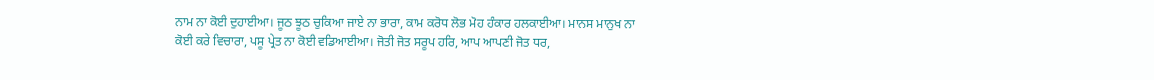ਨਾਮ ਨਾ ਕੋਈ ਦੁਹਾਈਆ। ਜੂਠ ਝੂਠ ਚੁਕਿਆ ਜਾਏ ਨਾ ਭਾਰਾ, ਕਾਮ ਕਰੋਧ ਲੋਭ ਮੋਹ ਹੰਕਾਰ ਹਲਕਾਈਆ। ਮਾਨਸ ਮਾਨੁਖ ਨਾ ਕੋਈ ਕਰੇ ਵਿਚਾਰਾ, ਪਸੂ ਪ੍ਰੇਤ ਨਾ ਕੋਈ ਵਡਿਆਈਆ। ਜੋਤੀ ਜੋਤ ਸਰੂਪ ਹਰਿ, ਆਪ ਆਪਣੀ ਜੋਤ ਧਰ,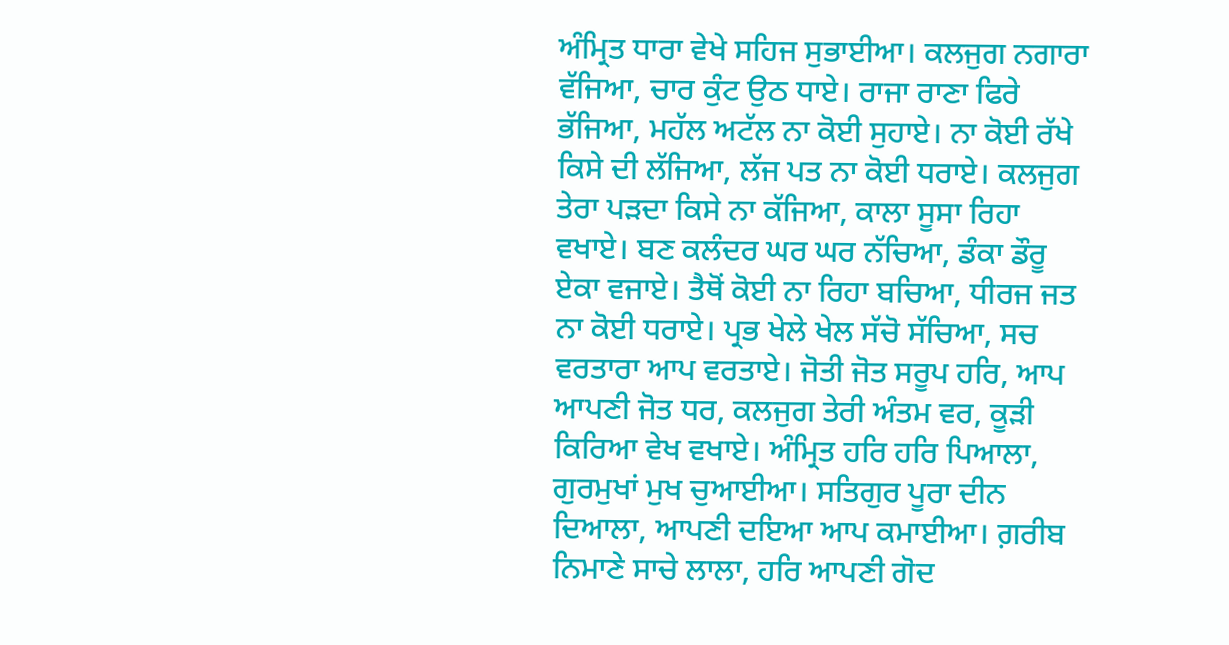ਅੰਮ੍ਰਿਤ ਧਾਰਾ ਵੇਖੇ ਸਹਿਜ ਸੁਭਾਈਆ। ਕਲਜੁਗ ਨਗਾਰਾ ਵੱਜਿਆ, ਚਾਰ ਕੁੰਟ ਉਠ ਧਾਏ। ਰਾਜਾ ਰਾਣਾ ਫਿਰੇ ਭੱਜਿਆ, ਮਹੱਲ ਅਟੱਲ ਨਾ ਕੋਈ ਸੁਹਾਏ। ਨਾ ਕੋਈ ਰੱਖੇ ਕਿਸੇ ਦੀ ਲੱਜਿਆ, ਲੱਜ ਪਤ ਨਾ ਕੋਈ ਧਰਾਏ। ਕਲਜੁਗ ਤੇਰਾ ਪੜਦਾ ਕਿਸੇ ਨਾ ਕੱਜਿਆ, ਕਾਲਾ ਸੂਸਾ ਰਿਹਾ ਵਖਾਏ। ਬਣ ਕਲੰਦਰ ਘਰ ਘਰ ਨੱਚਿਆ, ਡੰਕਾ ਡੌਰੂ ਏਕਾ ਵਜਾਏ। ਤੈਥੋਂ ਕੋਈ ਨਾ ਰਿਹਾ ਬਚਿਆ, ਧੀਰਜ ਜਤ ਨਾ ਕੋਈ ਧਰਾਏ। ਪ੍ਰਭ ਖੇਲੇ ਖੇਲ ਸੱਚੋ ਸੱਚਿਆ, ਸਚ ਵਰਤਾਰਾ ਆਪ ਵਰਤਾਏ। ਜੋਤੀ ਜੋਤ ਸਰੂਪ ਹਰਿ, ਆਪ ਆਪਣੀ ਜੋਤ ਧਰ, ਕਲਜੁਗ ਤੇਰੀ ਅੰਤਮ ਵਰ, ਕੂੜੀ ਕਿਰਿਆ ਵੇਖ ਵਖਾਏ। ਅੰਮ੍ਰਿਤ ਹਰਿ ਹਰਿ ਪਿਆਲਾ, ਗੁਰਮੁਖਾਂ ਮੁਖ ਚੁਆਈਆ। ਸਤਿਗੁਰ ਪੂਰਾ ਦੀਨ ਦਿਆਲਾ, ਆਪਣੀ ਦਇਆ ਆਪ ਕਮਾਈਆ। ਗ਼ਰੀਬ ਨਿਮਾਣੇ ਸਾਚੇ ਲਾਲਾ, ਹਰਿ ਆਪਣੀ ਗੋਦ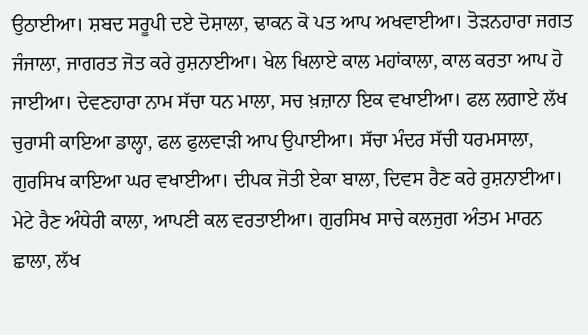ਉਠਾਈਆ। ਸ਼ਬਦ ਸਰੂਪੀ ਦਏ ਦੋਸ਼ਾਲਾ, ਢਾਕਨ ਕੋ ਪਤ ਆਪ ਅਖਵਾਈਆ। ਤੋੜਨਹਾਰਾ ਜਗਤ ਜੰਜਾਲਾ, ਜਾਗਰਤ ਜੋਤ ਕਰੇ ਰੁਸ਼ਨਾਈਆ। ਖੇਲ ਖਿਲਾਏ ਕਾਲ ਮਹਾਂਕਾਲਾ, ਕਾਲ ਕਰਤਾ ਆਪ ਹੋ ਜਾਈਆ। ਦੇਵਣਹਾਰਾ ਨਾਮ ਸੱਚਾ ਧਨ ਮਾਲਾ, ਸਚ ਖ਼ਜ਼ਾਨਾ ਇਕ ਵਖਾਈਆ। ਫਲ ਲਗਾਏ ਲੱਖ ਚੁਰਾਸੀ ਕਾਇਆ ਡਾਲ੍ਹਾ, ਫਲ ਫੁਲਵਾੜੀ ਆਪ ਉਪਾਈਆ। ਸੱਚਾ ਮੰਦਰ ਸੱਚੀ ਧਰਮਸਾਲਾ, ਗੁਰਸਿਖ ਕਾਇਆ ਘਰ ਵਖਾਈਆ। ਦੀਪਕ ਜੋਤੀ ਏਕਾ ਬਾਲਾ, ਦਿਵਸ ਰੈਣ ਕਰੇ ਰੁਸ਼ਨਾਈਆ। ਮੇਟੇ ਰੈਣ ਅੰਧੇਰੀ ਕਾਲਾ, ਆਪਣੀ ਕਲ ਵਰਤਾਈਆ। ਗੁਰਸਿਖ ਸਾਚੇ ਕਲਜੁਗ ਅੰਤਮ ਮਾਰਨ ਛਾਲਾ, ਲੱਖ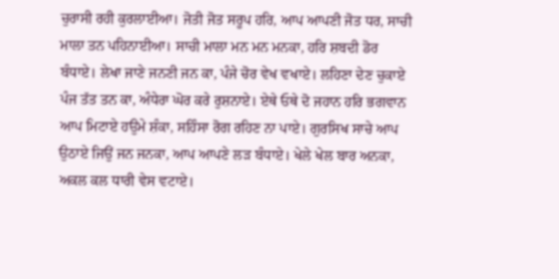ਚੁਰਾਸੀ ਰਹੀ ਕੁਰਲਾਈਆ। ਜੋਤੀ ਜੋਤ ਸਰੂਪ ਹਰਿ, ਆਪ ਆਪਣੀ ਜੋਤ ਧਰ, ਸਾਚੀ ਮਾਲਾ ਤਨ ਪਹਿਨਾਈਆ। ਸਾਚੀ ਮਾਲਾ ਮਨ ਮਨ ਮਨਕਾ, ਹਰਿ ਸ਼ਬਦੀ ਡੋਰ ਬੰਧਾਏ। ਲੇਖਾ ਜਾਣੇ ਜਨਣੀ ਜਨ ਕਾ, ਪੰਜੇ ਚੋਰ ਵੇਖ ਵਖਾਏ। ਲਹਿਣਾ ਦੇਣ ਚੁਕਾਏ ਪੰਜ ਤੱਤ ਤਨ ਕਾ, ਅੰਧੇਰਾ ਘੋਰ ਕਰੇ ਰੁਸ਼ਨਾਏ। ਏਥੇ ਓਥੇ ਦੋ ਜਹਾਨ ਹਰਿ ਭਗਵਾਨ ਆਪ ਮਿਟਾਏ ਹਉਮੇ ਸ਼ੰਕਾ, ਸਹਿੰਸਾ ਰੋਗ ਰਹਿਣ ਨਾ ਪਾਏ। ਗੁਰਸਿਖ ਸਾਚੇ ਆਪ ਉਠਾਏ ਜਿਉਂ ਜਨ ਜਨਕਾ, ਆਪ ਆਪਣੇ ਲੜ ਬੰਧਾਏ। ਖੇਲੇ ਖੇਲ ਬਾਰ ਅਨਕਾ, ਅਕਲ ਕਲ ਧਾਰੀ ਵੇਸ ਵਟਾਏ।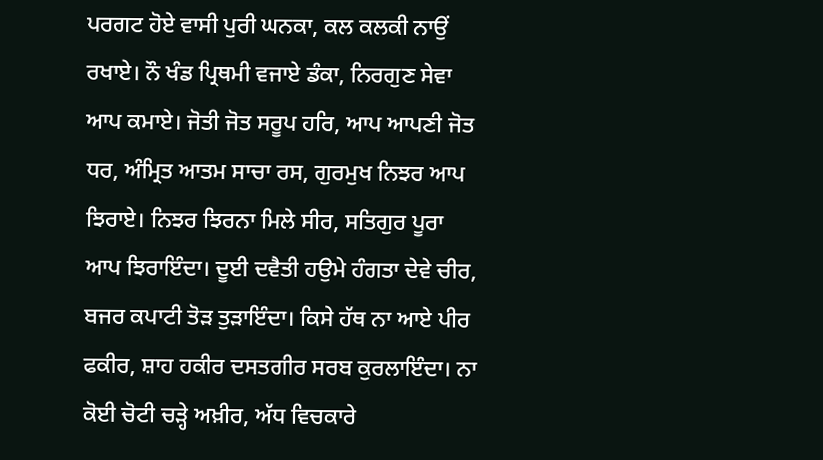ਪਰਗਟ ਹੋਏ ਵਾਸੀ ਪੁਰੀ ਘਨਕਾ, ਕਲ ਕਲਕੀ ਨਾਉਂ ਰਖਾਏ। ਨੌ ਖੰਡ ਪ੍ਰਿਥਮੀ ਵਜਾਏ ਡੰਕਾ, ਨਿਰਗੁਣ ਸੇਵਾ ਆਪ ਕਮਾਏ। ਜੋਤੀ ਜੋਤ ਸਰੂਪ ਹਰਿ, ਆਪ ਆਪਣੀ ਜੋਤ ਧਰ, ਅੰਮ੍ਰਿਤ ਆਤਮ ਸਾਚਾ ਰਸ, ਗੁਰਮੁਖ ਨਿਝਰ ਆਪ ਝਿਰਾਏ। ਨਿਝਰ ਝਿਰਨਾ ਮਿਲੇ ਸੀਰ, ਸਤਿਗੁਰ ਪੂਰਾ ਆਪ ਝਿਰਾਇੰਦਾ। ਦੂਈ ਦਵੈਤੀ ਹਉਮੇ ਹੰਗਤਾ ਦੇਵੇ ਚੀਰ, ਬਜਰ ਕਪਾਟੀ ਤੋੜ ਤੁੜਾਇੰਦਾ। ਕਿਸੇ ਹੱਥ ਨਾ ਆਏ ਪੀਰ ਫਕੀਰ, ਸ਼ਾਹ ਹਕੀਰ ਦਸਤਗੀਰ ਸਰਬ ਕੁਰਲਾਇੰਦਾ। ਨਾ ਕੋਈ ਚੋਟੀ ਚੜ੍ਹੇ ਅਖ਼ੀਰ, ਅੱਧ ਵਿਚਕਾਰੇ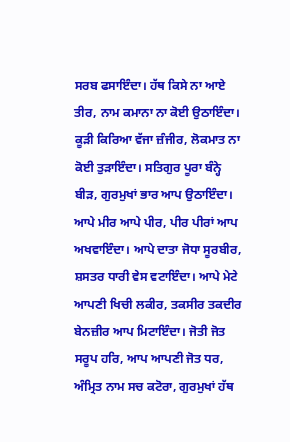ਸਰਬ ਫਸਾਇੰਦਾ। ਹੱਥ ਕਿਸੇ ਨਾ ਆਏ ਤੀਰ, ਨਾਮ ਕਮਾਨਾ ਨਾ ਕੋਈ ਉਠਾਇੰਦਾ। ਕੂੜੀ ਕਿਰਿਆ ਵੱਜਾ ਜ਼ੰਜੀਰ, ਲੋਕਮਾਤ ਨਾ ਕੋਈ ਤੁੜਾਇੰਦਾ। ਸਤਿਗੁਰ ਪੂਰਾ ਬੰਨ੍ਹੇ ਬੀੜ, ਗੁਰਮੁਖਾਂ ਭਾਰ ਆਪ ਉਠਾਇੰਦਾ। ਆਪੇ ਮੀਰ ਆਪੇ ਪੀਰ, ਪੀਰ ਪੀਰਾਂ ਆਪ ਅਖਵਾਇੰਦਾ। ਆਪੇ ਦਾਤਾ ਜੋਧਾ ਸੂਰਬੀਰ, ਸ਼ਸਤਰ ਧਾਰੀ ਵੇਸ ਵਟਾਇੰਦਾ। ਆਪੇ ਮੇਟੇ ਆਪਣੀ ਖਿਚੀ ਲਕੀਰ, ਤਕਸੀਰ ਤਕਦੀਰ ਬੇਨਜ਼ੀਰ ਆਪ ਮਿਟਾਇੰਦਾ। ਜੋਤੀ ਜੋਤ ਸਰੂਪ ਹਰਿ, ਆਪ ਆਪਣੀ ਜੋਤ ਧਰ, ਅੰਮ੍ਰਿਤ ਨਾਮ ਸਚ ਕਟੋਰਾ, ਗੁਰਮੁਖਾਂ ਹੱਥ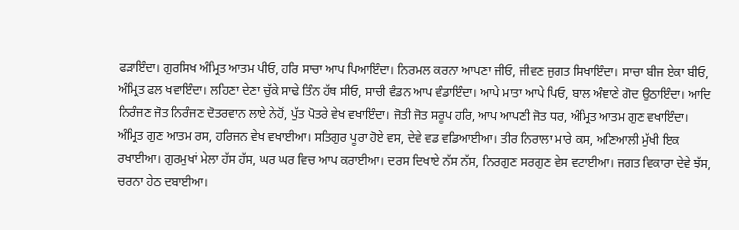ਫੜਾਇੰਦਾ। ਗੁਰਸਿਖ ਅੰਮ੍ਰਿਤ ਆਤਮ ਪੀਓ, ਹਰਿ ਸਾਚਾ ਆਪ ਪਿਆਇੰਦਾ। ਨਿਰਮਲ ਕਰਨਾ ਆਪਣਾ ਜੀਓ, ਜੀਵਣ ਜੁਗਤ ਸਿਖਾਇੰਦਾ। ਸਾਚਾ ਬੀਜ ਏਕਾ ਬੀਓ, ਅੰਮ੍ਰਿਤ ਫਲ ਖਵਾਇੰਦਾ। ਲਹਿਣਾ ਦੇਣਾ ਚੁੱਕੇ ਸਾਢੇ ਤਿੰਨ ਹੱਥ ਸੀਓ, ਸਾਚੀ ਵੰਡਨ ਆਪ ਵੰਡਾਇੰਦਾ। ਆਪੇ ਮਾਤਾ ਆਪੇ ਪਿਓ, ਬਾਲ ਅੰਞਾਣੇ ਗੋਦ ਉਠਾਇੰਦਾ। ਆਦਿ ਨਿਰੰਜਣ ਜੋਤ ਨਿਰੰਜਣ ਦੋਤਰਵਾਨ ਲਾਏ ਨੇਹੋਂ, ਪੁੱਤ ਪੋਤਰੇ ਵੇਖ ਵਖਾਇੰਦਾ। ਜੋਤੀ ਜੋਤ ਸਰੂਪ ਹਰਿ, ਆਪ ਆਪਣੀ ਜੋਤ ਧਰ, ਅੰਮ੍ਰਿਤ ਆਤਮ ਗੁਣ ਵਖਾਇੰਦਾ। ਅੰਮ੍ਰਿਤ ਗੁਣ ਆਤਮ ਰਸ, ਹਰਿਜਨ ਵੇਖ ਵਖਾਈਆ। ਸਤਿਗੁਰ ਪੂਰਾ ਹੋਏ ਵਸ, ਦੇਵੇ ਵਡ ਵਡਿਆਈਆ। ਤੀਰ ਨਿਰਾਲਾ ਮਾਰੇ ਕਸ, ਅਣਿਆਲੀ ਮੁੱਖੀ ਇਕ ਰਖਾਈਆ। ਗੁਰਮੁਖਾਂ ਮੇਲਾ ਹੱਸ ਹੱਸ, ਘਰ ਘਰ ਵਿਚ ਆਪ ਕਰਾਈਆ। ਦਰਸ ਦਿਖਾਏ ਨੱਸ ਨੱਸ, ਨਿਰਗੁਣ ਸਰਗੁਣ ਵੇਸ ਵਟਾਈਆ। ਜਗਤ ਵਿਕਾਰਾ ਦੇਵੇ ਝੱਸ, ਚਰਨਾ ਹੇਠ ਦਬਾਈਆ।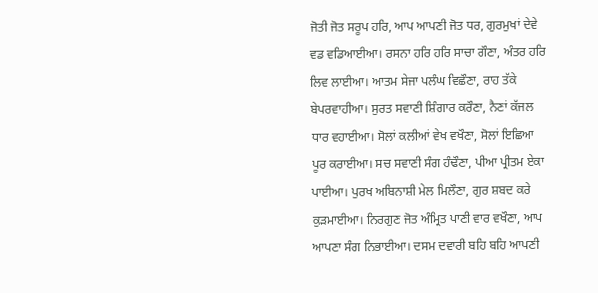ਜੋਤੀ ਜੋਤ ਸਰੂਪ ਹਰਿ, ਆਪ ਆਪਣੀ ਜੋਤ ਧਰ, ਗੁਰਮੁਖਾਂ ਦੇਵੇ ਵਡ ਵਡਿਆਈਆ। ਰਸਨਾ ਹਰਿ ਹਰਿ ਸਾਚਾ ਗੌਣਾ, ਅੰਤਰ ਹਰਿ ਲਿਵ ਲਾਈਆ। ਆਤਮ ਸੇਜਾ ਪਲੰਘ ਵਿਛੌਣਾ, ਰਾਹ ਤੱਕੇ ਬੇਪਰਵਾਹੀਆ। ਸੁਰਤ ਸਵਾਣੀ ਸ਼ਿੰਗਾਰ ਕਰੌਣਾ, ਨੈਣਾਂ ਕੱਜਲ ਧਾਰ ਵਹਾਈਆ। ਸੋਲਾਂ ਕਲੀਆਂ ਵੇਖ ਵਖੌਣਾ, ਸੋਲਾਂ ਇਛਿਆ ਪੂਰ ਕਰਾਈਆ। ਸਚ ਸਵਾਣੀ ਸੰਗ ਹੰਢੌਣਾ, ਪੀਆ ਪ੍ਰੀਤਮ ਏਕਾ ਪਾਈਆ। ਪੁਰਖ ਅਬਿਨਾਸ਼ੀ ਮੇਲ ਮਿਲੌਣਾ, ਗੁਰ ਸ਼ਬਦ ਕਰੇ ਕੁੜਮਾਈਆ। ਨਿਰਗੁਣ ਜੋਤ ਅੰਮ੍ਰਿਤ ਪਾਣੀ ਵਾਰ ਵਖੌਣਾ, ਆਪ ਆਪਣਾ ਸੰਗ ਨਿਭਾਈਆ। ਦਸਮ ਦਵਾਰੀ ਬਹਿ ਬਹਿ ਆਪਣੀ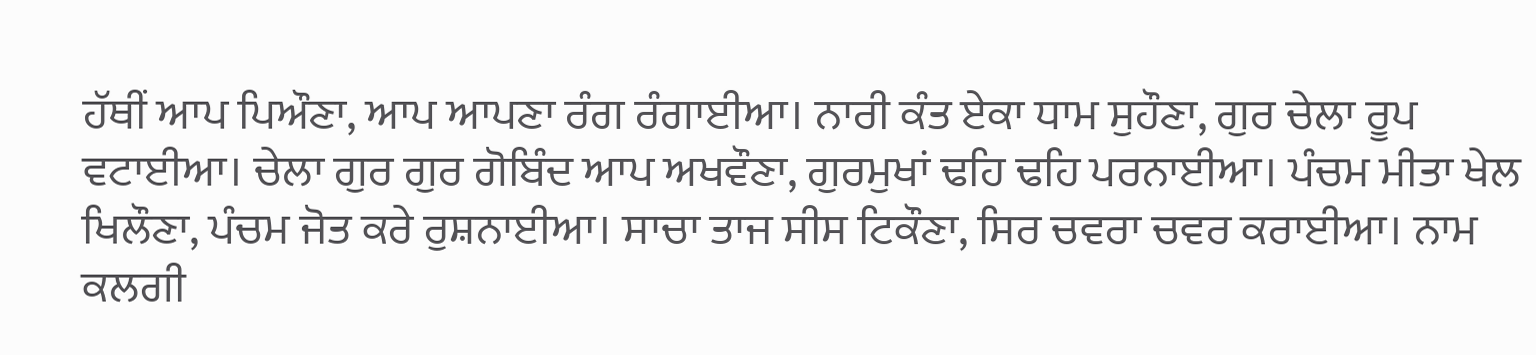ਹੱਥੀਂ ਆਪ ਪਿਔਣਾ, ਆਪ ਆਪਣਾ ਰੰਗ ਰੰਗਾਈਆ। ਨਾਰੀ ਕੰਤ ਏਕਾ ਧਾਮ ਸੁਹੌਣਾ, ਗੁਰ ਚੇਲਾ ਰੂਪ ਵਟਾਈਆ। ਚੇਲਾ ਗੁਰ ਗੁਰ ਗੋਬਿੰਦ ਆਪ ਅਖਵੌਣਾ, ਗੁਰਮੁਖਾਂ ਢਹਿ ਢਹਿ ਪਰਨਾਈਆ। ਪੰਚਮ ਮੀਤਾ ਖੇਲ ਖਿਲੌਣਾ, ਪੰਚਮ ਜੋਤ ਕਰੇ ਰੁਸ਼ਨਾਈਆ। ਸਾਚਾ ਤਾਜ ਸੀਸ ਟਿਕੌਣਾ, ਸਿਰ ਚਵਰਾ ਚਵਰ ਕਰਾਈਆ। ਨਾਮ ਕਲਗੀ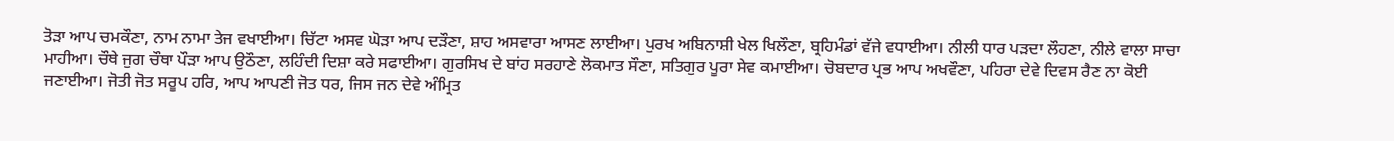ਤੋੜਾ ਆਪ ਚਮਕੌਣਾ, ਨਾਮ ਨਾਮਾ ਤੇਜ ਵਖਾਈਆ। ਚਿੱਟਾ ਅਸਵ ਘੋੜਾ ਆਪ ਦੜੌਣਾ, ਸ਼ਾਹ ਅਸਵਾਰਾ ਆਸਣ ਲਾਈਆ। ਪੁਰਖ ਅਬਿਨਾਸ਼ੀ ਖੇਲ ਖਿਲੌਣਾ, ਬ੍ਰਹਿਮੰਡਾਂ ਵੱਜੇ ਵਧਾਈਆ। ਨੀਲੀ ਧਾਰ ਪੜਦਾ ਲੌਹਣਾ, ਨੀਲੇ ਵਾਲਾ ਸਾਚਾ ਮਾਹੀਆ। ਚੌਥੇ ਜੁਗ ਚੌਥਾ ਪੌੜਾ ਆਪ ਉਠੌਣਾ, ਲਹਿੰਦੀ ਦਿਸ਼ਾ ਕਰੇ ਸਫਾਈਆ। ਗੁਰਸਿਖ ਦੇ ਬਾਂਹ ਸਰਹਾਣੇ ਲੋਕਮਾਤ ਸੌਣਾ, ਸਤਿਗੁਰ ਪੂਰਾ ਸੇਵ ਕਮਾਈਆ। ਚੋਬਦਾਰ ਪ੍ਰਭ ਆਪ ਅਖਵੌਣਾ, ਪਹਿਰਾ ਦੇਵੇ ਦਿਵਸ ਰੈਣ ਨਾ ਕੋਈ ਜਣਾਈਆ। ਜੋਤੀ ਜੋਤ ਸਰੂਪ ਹਰਿ, ਆਪ ਆਪਣੀ ਜੋਤ ਧਰ, ਜਿਸ ਜਨ ਦੇਵੇ ਅੰਮ੍ਰਿਤ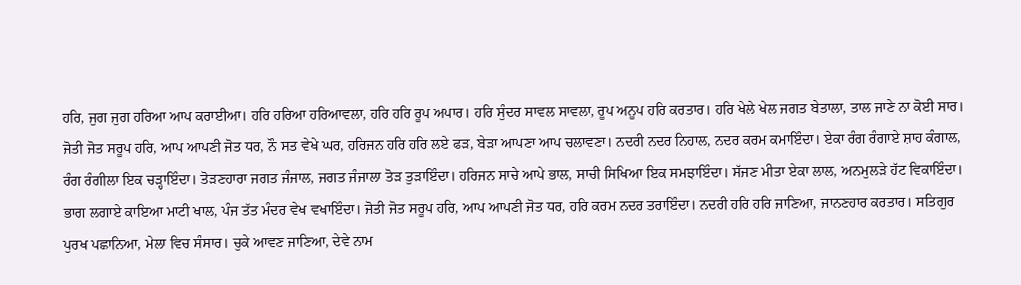ਹਰਿ, ਜੁਗ ਜੁਗ ਹਰਿਆ ਆਪ ਕਰਾਈਆ। ਹਰਿ ਹਰਿਆ ਹਰਿਆਵਲਾ, ਹਰਿ ਹਰਿ ਰੂਪ ਅਪਾਰ। ਹਰਿ ਸੁੰਦਰ ਸਾਵਲ ਸਾਵਲਾ, ਰੂਪ ਅਨੂਪ ਹਰਿ ਕਰਤਾਰ। ਹਰਿ ਖੇਲੇ ਖੇਲ ਜਗਤ ਬੇਤਾਲਾ, ਤਾਲ ਜਾਣੇ ਨਾ ਕੋਈ ਸਾਰ। ਜੋਤੀ ਜੋਤ ਸਰੂਪ ਹਰਿ, ਆਪ ਆਪਣੀ ਜੋਤ ਧਰ, ਨੌ ਸਤ ਵੇਖੇ ਘਰ, ਹਰਿਜਨ ਹਰਿ ਹਰਿ ਲਏ ਫੜ, ਬੇੜਾ ਆਪਣਾ ਆਪ ਚਲਾਵਣਾ। ਨਦਰੀ ਨਦਰ ਨਿਹਾਲ, ਨਦਰ ਕਰਮ ਕਮਾਇੰਦਾ। ਏਕਾ ਰੰਗ ਰੰਗਾਏ ਸ਼ਾਹ ਕੰਗਾਲ, ਰੰਗ ਰੰਗੀਲਾ ਇਕ ਚੜ੍ਹਾਇੰਦਾ। ਤੋੜਣਹਾਰਾ ਜਗਤ ਜੰਜਾਲ, ਜਗਤ ਜੰਜਾਲਾ ਤੋੜ ਤੁੜਾਇੰਦਾ। ਹਰਿਜਨ ਸਾਚੇ ਆਪੇ ਭਾਲ, ਸਾਚੀ ਸਿਖਿਆ ਇਕ ਸਮਝਾਇੰਦਾ। ਸੱਜਣ ਮੀਤਾ ਏਕਾ ਲਾਲ, ਅਨਮੁਲੜੇ ਹੱਟ ਵਿਕਾਇੰਦਾ। ਭਾਗ ਲਗਾਏ ਕਾਇਆ ਮਾਟੀ ਖਾਲ, ਪੰਜ ਤੱਤ ਮੰਦਰ ਵੇਖ ਵਖਾਇੰਦਾ। ਜੋਤੀ ਜੋਤ ਸਰੂਪ ਹਰਿ, ਆਪ ਆਪਣੀ ਜੋਤ ਧਰ, ਹਰਿ ਕਰਮ ਨਦਰ ਤਰਾਇੰਦਾ। ਨਦਰੀ ਹਰਿ ਹਰਿ ਜਾਣਿਆ, ਜਾਨਣਹਾਰ ਕਰਤਾਰ। ਸਤਿਗੁਰ ਪੁਰਖ ਪਛਾਨਿਆ, ਮੇਲਾ ਵਿਚ ਸੰਸਾਰ। ਚੁਕੇ ਆਵਣ ਜਾਣਿਆ, ਦੇਵੇ ਨਾਮ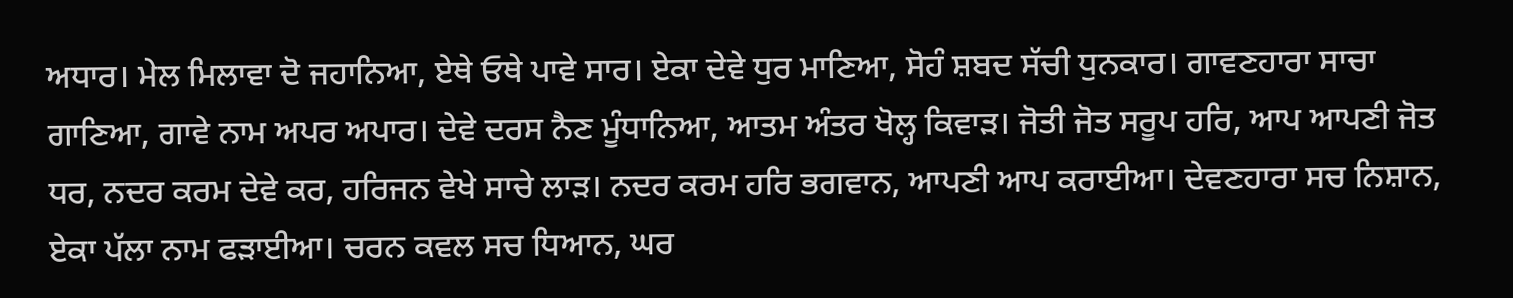ਅਧਾਰ। ਮੇਲ ਮਿਲਾਵਾ ਦੋ ਜਹਾਨਿਆ, ਏਥੇ ਓਥੇ ਪਾਵੇ ਸਾਰ। ਏਕਾ ਦੇਵੇ ਧੁਰ ਮਾਣਿਆ, ਸੋਹੰ ਸ਼ਬਦ ਸੱਚੀ ਧੁਨਕਾਰ। ਗਾਵਣਹਾਰਾ ਸਾਚਾ ਗਾਣਿਆ, ਗਾਵੇ ਨਾਮ ਅਪਰ ਅਪਾਰ। ਦੇਵੇ ਦਰਸ ਨੈਣ ਮੂੰਧਾਨਿਆ, ਆਤਮ ਅੰਤਰ ਖੋਲ੍ਹ ਕਿਵਾੜ। ਜੋਤੀ ਜੋਤ ਸਰੂਪ ਹਰਿ, ਆਪ ਆਪਣੀ ਜੋਤ ਧਰ, ਨਦਰ ਕਰਮ ਦੇਵੇ ਕਰ, ਹਰਿਜਨ ਵੇਖੇ ਸਾਚੇ ਲਾੜ। ਨਦਰ ਕਰਮ ਹਰਿ ਭਗਵਾਨ, ਆਪਣੀ ਆਪ ਕਰਾਈਆ। ਦੇਵਣਹਾਰਾ ਸਚ ਨਿਸ਼ਾਨ, ਏਕਾ ਪੱਲਾ ਨਾਮ ਫੜਾਈਆ। ਚਰਨ ਕਵਲ ਸਚ ਧਿਆਨ, ਘਰ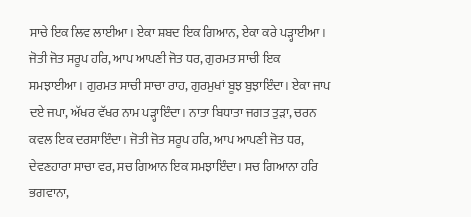ਸਾਚੇ ਇਕ ਲਿਵ ਲਾਈਆ। ਏਕਾ ਸ਼ਬਦ ਇਕ ਗਿਆਨ, ਏਕਾ ਕਰੇ ਪੜ੍ਹਾਈਆ। ਜੋਤੀ ਜੋਤ ਸਰੂਪ ਹਰਿ, ਆਪ ਆਪਣੀ ਜੋਤ ਧਰ, ਗੁਰਮਤ ਸਾਚੀ ਇਕ ਸਮਝਾਈਆ। ਗੁਰਮਤ ਸਾਚੀ ਸਾਚਾ ਰਾਹ, ਗੁਰਮੁਖਾਂ ਬੂਝ ਬੁਝਾਇੰਦਾ। ਏਕਾ ਜਾਪ ਦਏ ਜਪਾ, ਅੱਖਰ ਵੱਖਰ ਨਾਮ ਪੜ੍ਹਾਇੰਦਾ। ਨਾਤਾ ਬਿਧਾਤਾ ਜਗਤ ਤੁੜਾ, ਚਰਨ ਕਵਲ ਇਕ ਦਰਸਾਇੰਦਾ। ਜੋਤੀ ਜੋਤ ਸਰੂਪ ਹਰਿ, ਆਪ ਆਪਣੀ ਜੋਤ ਧਰ, ਦੇਵਣਹਾਰਾ ਸਾਚਾ ਵਰ, ਸਚ ਗਿਆਨ ਇਕ ਸਮਝਾਇੰਦਾ। ਸਚ ਗਿਆਨਾ ਹਰਿ ਭਗਵਾਨਾ,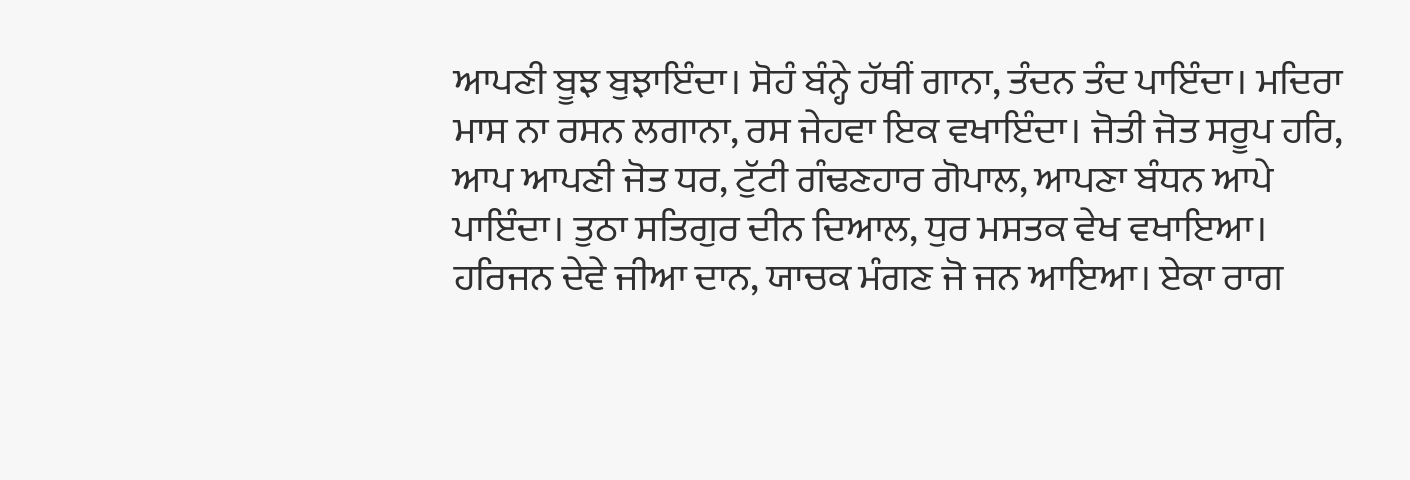ਆਪਣੀ ਬੂਝ ਬੁਝਾਇੰਦਾ। ਸੋਹੰ ਬੰਨ੍ਹੇ ਹੱਥੀਂ ਗਾਨਾ, ਤੰਦਨ ਤੰਦ ਪਾਇੰਦਾ। ਮਦਿਰਾ ਮਾਸ ਨਾ ਰਸਨ ਲਗਾਨਾ, ਰਸ ਜੇਹਵਾ ਇਕ ਵਖਾਇੰਦਾ। ਜੋਤੀ ਜੋਤ ਸਰੂਪ ਹਰਿ, ਆਪ ਆਪਣੀ ਜੋਤ ਧਰ, ਟੁੱਟੀ ਗੰਢਣਹਾਰ ਗੋਪਾਲ, ਆਪਣਾ ਬੰਧਨ ਆਪੇ ਪਾਇੰਦਾ। ਤੁਠਾ ਸਤਿਗੁਰ ਦੀਨ ਦਿਆਲ, ਧੁਰ ਮਸਤਕ ਵੇਖ ਵਖਾਇਆ। ਹਰਿਜਨ ਦੇਵੇ ਜੀਆ ਦਾਨ, ਯਾਚਕ ਮੰਗਣ ਜੋ ਜਨ ਆਇਆ। ਏਕਾ ਰਾਗ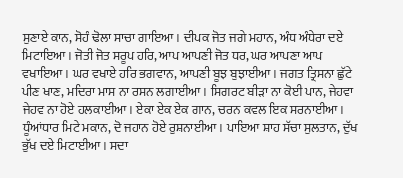ਸੁਣਾਏ ਕਾਨ, ਸੋਹੰ ਢੋਲਾ ਸਾਚਾ ਗਾਇਆ। ਦੀਪਕ ਜੋਤ ਜਗੇ ਮਹਾਨ, ਅੰਧ ਅੰਧੇਰਾ ਦਏ ਮਿਟਾਇਆ। ਜੋਤੀ ਜੋਤ ਸਰੂਪ ਹਰਿ, ਆਪ ਆਪਣੀ ਜੋਤ ਧਰ, ਘਰ ਆਪਣਾ ਆਪ ਵਖਾਇਆ। ਘਰ ਵਖਾਏ ਹਰਿ ਭਗਵਾਨ, ਆਪਣੀ ਬੂਝ ਬੁਝਾਈਆ। ਜਗਤ ਤ੍ਰਿਸਨਾ ਛੁੱਟੇ ਪੀਣ ਖਾਣ, ਮਦਿਰਾ ਮਾਸ ਨਾ ਰਸਨ ਲਗਾਈਆ। ਸਿਗਰਟ ਬੀੜਾ ਨਾ ਕੋਈ ਪਾਨ, ਜੇਹਵਾ ਜੇਹਵ ਨਾ ਹੋਏ ਹਲਕਾਈਆ। ਏਕਾ ਏਕ ਏਕ ਗਾਨ, ਚਰਨ ਕਵਲ ਇਕ ਸਰਨਾਈਆ। ਧੂੰਆਂਧਾਰ ਮਿਟੇ ਮਕਾਨ, ਦੋ ਜਹਾਨ ਹੋਏ ਰੁਸ਼ਨਾਈਆ । ਪਾਇਆ ਸ਼ਾਹ ਸੱਚਾ ਸੁਲਤਾਨ, ਦੁੱਖ ਭੁੱਖ ਦਏ ਮਿਟਾਈਆ। ਸਦਾ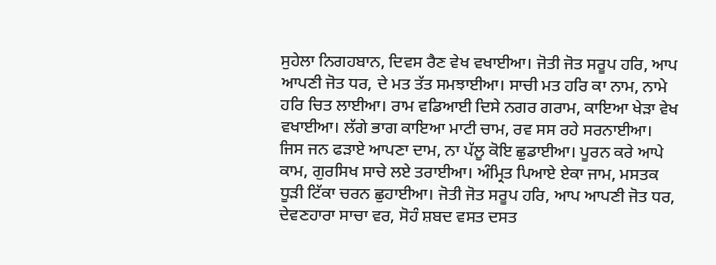ਸੁਹੇਲਾ ਨਿਗਹਬਾਨ, ਦਿਵਸ ਰੈਣ ਵੇਖ ਵਖਾਈਆ। ਜੋਤੀ ਜੋਤ ਸਰੂਪ ਹਰਿ, ਆਪ ਆਪਣੀ ਜੋਤ ਧਰ, ਦੇ ਮਤ ਤੱਤ ਸਮਝਾਈਆ। ਸਾਚੀ ਮਤ ਹਰਿ ਕਾ ਨਾਮ, ਨਾਮੇ ਹਰਿ ਚਿਤ ਲਾਈਆ। ਰਾਮ ਵਡਿਆਈ ਦਿਸੇ ਨਗਰ ਗਰਾਮ, ਕਾਇਆ ਖੇੜਾ ਵੇਖ ਵਖਾਈਆ। ਲੱਗੇ ਭਾਗ ਕਾਇਆ ਮਾਟੀ ਚਾਮ, ਰਵ ਸਸ ਰਹੇ ਸਰਨਾਈਆ। ਜਿਸ ਜਨ ਫੜਾਏ ਆਪਣਾ ਦਾਮ, ਨਾ ਪੱਲੂ ਕੋਇ ਛੁਡਾਈਆ। ਪੂਰਨ ਕਰੇ ਆਪੇ ਕਾਮ, ਗੁਰਸਿਖ ਸਾਚੇ ਲਏ ਤਰਾਈਆ। ਅੰਮ੍ਰਿਤ ਪਿਆਏ ਏਕਾ ਜਾਮ, ਮਸਤਕ ਧੂੜੀ ਟਿੱਕਾ ਚਰਨ ਛੁਹਾਈਆ। ਜੋਤੀ ਜੋਤ ਸਰੂਪ ਹਰਿ, ਆਪ ਆਪਣੀ ਜੋਤ ਧਰ, ਦੇਵਣਹਾਰਾ ਸਾਚਾ ਵਰ, ਸੋਹੰ ਸ਼ਬਦ ਵਸਤ ਦਸਤ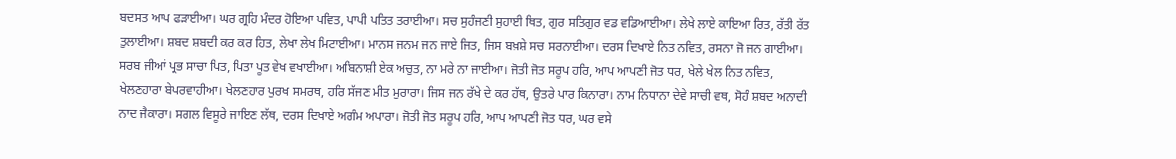ਬਦਸਤ ਆਪ ਫੜਾਈਆ। ਘਰ ਗ੍ਰਹਿ ਮੰਦਰ ਹੋਇਆ ਪਵਿਤ, ਪਾਪੀ ਪਤਿਤ ਤਰਾਈਆ। ਸਚ ਸੁਹੰਜਣੀ ਸੁਹਾਈ ਥਿਤ, ਗੁਰ ਸਤਿਗੁਰ ਵਡ ਵਡਿਆਈਆ। ਲੇਖੇ ਲਾਏ ਕਾਇਆ ਰਿਤ, ਰੱਤੀ ਰੱਤ ਤੁਲਾਈਆ। ਸ਼ਬਦ ਸ਼ਬਦੀ ਕਰ ਕਰ ਹਿਤ, ਲੇਖਾ ਲੇਖ ਮਿਟਾਈਆ। ਮਾਨਸ ਜਨਮ ਜਨ ਜਾਏ ਜਿਤ, ਜਿਸ ਬਖ਼ਸ਼ੇ ਸਚ ਸਰਨਾਈਆ। ਦਰਸ ਦਿਖਾਏ ਨਿਤ ਨਵਿਤ, ਰਸਨਾ ਜੋ ਜਨ ਗਾਈਆ। ਸਰਬ ਜੀਆਂ ਪ੍ਰਭ ਸਾਚਾ ਪਿਤ, ਪਿਤਾ ਪੂਤ ਵੇਖ ਵਖਾਈਆ। ਅਬਿਨਾਸ਼ੀ ਏਕ ਅਚੁਤ, ਨਾ ਮਰੇ ਨਾ ਜਾਈਆ। ਜੋਤੀ ਜੋਤ ਸਰੂਪ ਹਰਿ, ਆਪ ਆਪਣੀ ਜੋਤ ਧਰ, ਖੇਲੇ ਖੇਲ ਨਿਤ ਨਵਿਤ, ਖੇਲਣਹਾਰਾ ਬੇਪਰਵਾਹੀਆ। ਖੇਲਣਹਾਰ ਪੁਰਖ ਸਮਰਥ, ਹਰਿ ਸੱਜਣ ਮੀਤ ਮੁਰਾਰਾ। ਜਿਸ ਜਨ ਰੱਖੇ ਦੇ ਕਰ ਹੱਥ, ਉਤਰੇ ਪਾਰ ਕਿਨਾਰਾ। ਨਾਮ ਨਿਧਾਨਾ ਦੇਵੇ ਸਾਚੀ ਵਥ, ਸੋਹੰ ਸ਼ਬਦ ਅਨਾਦੀ ਨਾਦ ਜੈਕਾਰਾ। ਸਗਲ ਵਿਸੂਰੇ ਜਾਇਣ ਲੱਥ, ਦਰਸ ਦਿਖਾਏ ਅਗੰਮ ਅਪਾਰਾ। ਜੋਤੀ ਜੋਤ ਸਰੂਪ ਹਰਿ, ਆਪ ਆਪਣੀ ਜੋਤ ਧਰ, ਘਰ ਵਸੇ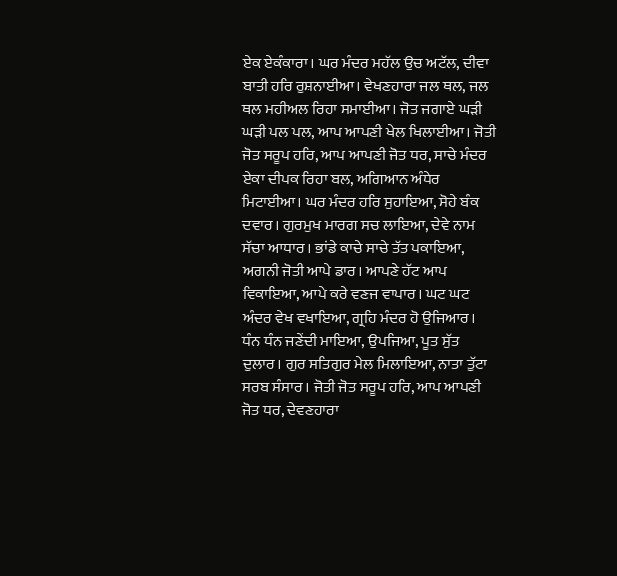ਏਕ ਏਕੰਕਾਰਾ। ਘਰ ਮੰਦਰ ਮਹੱਲ ਉਚ ਅਟੱਲ, ਦੀਵਾ ਬਾਤੀ ਹਰਿ ਰੁਸ਼ਨਾਈਆ। ਵੇਖਣਹਾਰਾ ਜਲ ਥਲ, ਜਲ ਥਲ ਮਹੀਅਲ ਰਿਹਾ ਸਮਾਈਆ। ਜੋਤ ਜਗਾਏ ਘੜੀ ਘੜੀ ਪਲ ਪਲ, ਆਪ ਆਪਣੀ ਖੇਲ ਖਿਲਾਈਆ। ਜੋਤੀ ਜੋਤ ਸਰੂਪ ਹਰਿ, ਆਪ ਆਪਣੀ ਜੋਤ ਧਰ, ਸਾਚੇ ਮੰਦਰ ਏਕਾ ਦੀਪਕ ਰਿਹਾ ਬਲ, ਅਗਿਆਨ ਅੰਧੇਰ ਮਿਟਾਈਆ। ਘਰ ਮੰਦਰ ਹਰਿ ਸੁਹਾਇਆ, ਸੋਹੇ ਬੰਕ ਦਵਾਰ। ਗੁਰਮੁਖ ਮਾਰਗ ਸਚ ਲਾਇਆ, ਦੇਵੇ ਨਾਮ ਸੱਚਾ ਆਧਾਰ। ਭਾਂਡੇ ਕਾਚੇ ਸਾਚੇ ਤੱਤ ਪਕਾਇਆ, ਅਗਨੀ ਜੋਤੀ ਆਪੇ ਡਾਰ। ਆਪਣੇ ਹੱਟ ਆਪ ਵਿਕਾਇਆ, ਆਪੇ ਕਰੇ ਵਣਜ ਵਾਪਾਰ। ਘਟ ਘਟ ਅੰਦਰ ਵੇਖ ਵਖਾਇਆ, ਗ੍ਰਹਿ ਮੰਦਰ ਹੋ ਉਜਿਆਰ। ਧੰਨ ਧੰਨ ਜਣੇਂਦੀ ਮਾਇਆ, ਉਪਜਿਆ, ਪੂਤ ਸੁੱਤ ਦੁਲਾਰ। ਗੁਰ ਸਤਿਗੁਰ ਮੇਲ ਮਿਲਾਇਆ, ਨਾਤਾ ਤੁੱਟਾ ਸਰਬ ਸੰਸਾਰ। ਜੋਤੀ ਜੋਤ ਸਰੂਪ ਹਰਿ, ਆਪ ਆਪਣੀ ਜੋਤ ਧਰ, ਦੇਵਣਹਾਰਾ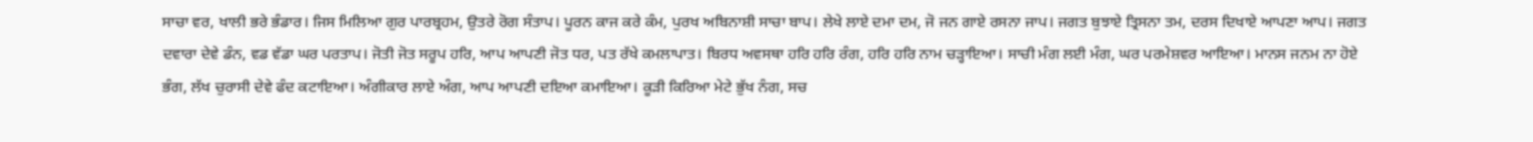ਸਾਚਾ ਵਰ, ਖਾਲੀ ਭਰੇ ਭੰਡਾਰ। ਜਿਸ ਮਿਲਿਆ ਗੁਰ ਪਾਰਬ੍ਰਹਮ, ਉਤਰੇ ਰੋਗ ਸੰਤਾਪ। ਪੂਰਨ ਕਾਜ ਕਰੇ ਕੰਮ, ਪੁਰਖ ਅਬਿਨਾਸ਼ੀ ਸਾਚਾ ਬਾਪ। ਲੇਖੇ ਲਾਏ ਦਮਾ ਦਮ, ਜੋ ਜਨ ਗਾਏ ਰਸਨਾ ਜਾਪ। ਜਗਤ ਬੁਝਾਏ ਤ੍ਰਿਸਨਾ ਤਮ, ਦਰਸ ਦਿਖਾਏ ਆਪਣਾ ਆਪ। ਜਗਤ ਦਵਾਰਾ ਦੇਵੇ ਡੰਨ, ਵਡ ਵੱਡਾ ਘਰ ਪਰਤਾਪ। ਜੋਤੀ ਜੋਤ ਸਰੂਪ ਹਰਿ, ਆਪ ਆਪਣੀ ਜੋਤ ਧਰ, ਪਤ ਰੱਖੇ ਕਮਲਾਪਾਤ। ਬਿਰਧ ਅਵਸਥਾ ਹਰਿ ਹਰਿ ਰੰਗ, ਹਰਿ ਹਰਿ ਨਾਮ ਚੜ੍ਹਾਇਆ। ਸਾਚੀ ਮੰਗ ਲਈ ਮੰਗ, ਘਰ ਪਰਮੇਸ਼ਵਰ ਆਇਆ। ਮਾਨਸ ਜਨਮ ਨਾ ਹੋਏ ਭੰਗ, ਲੱਖ ਚੁਰਾਸੀ ਦੇਵੇ ਫੰਦ ਕਟਾਇਆ। ਅੰਗੀਕਾਰ ਲਾਏ ਅੰਗ, ਆਪ ਆਪਣੀ ਦਇਆ ਕਮਾਇਆ। ਕੂੜੀ ਕਿਰਿਆ ਮੇਟੇ ਭੁੱਖ ਨੰਗ, ਸਚ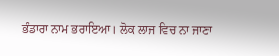ਭੰਡਾਰਾ ਨਾਮ ਭਰਾਇਆ। ਲੋਕ ਲਾਜ ਵਿਚ ਨਾ ਜਾਣਾ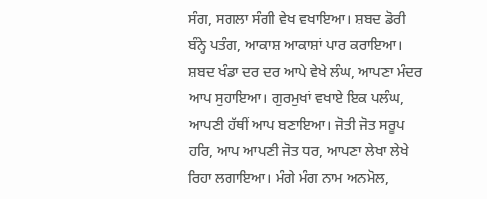ਸੰਗ, ਸਗਲਾ ਸੰਗੀ ਵੇਖ ਵਖਾਇਆ। ਸ਼ਬਦ ਡੋਰੀ ਬੰਨ੍ਹੇ ਪਤੰਗ, ਆਕਾਸ਼ ਆਕਾਸ਼ਾਂ ਪਾਰ ਕਰਾਇਆ। ਸ਼ਬਦ ਖੰਡਾ ਦਰ ਦਰ ਆਪੇ ਵੇਖੇ ਲੰਘ, ਆਪਣਾ ਮੰਦਰ ਆਪ ਸੁਹਾਇਆ। ਗੁਰਮੁਖਾਂ ਵਖਾਏ ਇਕ ਪਲੰਘ, ਆਪਣੀ ਹੱਥੀਂ ਆਪ ਬਣਾਇਆ। ਜੋਤੀ ਜੋਤ ਸਰੂਪ ਹਰਿ, ਆਪ ਆਪਣੀ ਜੋਤ ਧਰ, ਆਪਣਾ ਲੇਖਾ ਲੇਖੇ ਰਿਹਾ ਲਗਾਇਆ। ਮੰਗੇ ਮੰਗ ਨਾਮ ਅਨਮੋਲ,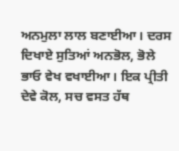ਅਨਮੁਲਾ ਲਾਲ ਬਣਾਈਆ। ਦਰਸ ਦਿਖਾਏ ਸੁਤਿਆਂ ਅਨਭੋਲ, ਭੋਲੇ ਭਾਓ ਵੇਖ ਵਖਾਈਆ। ਇਕ ਪ੍ਰੀਤੀ ਦੇਵੇ ਕੋਲ, ਸਚ ਵਸਤ ਹੱਥ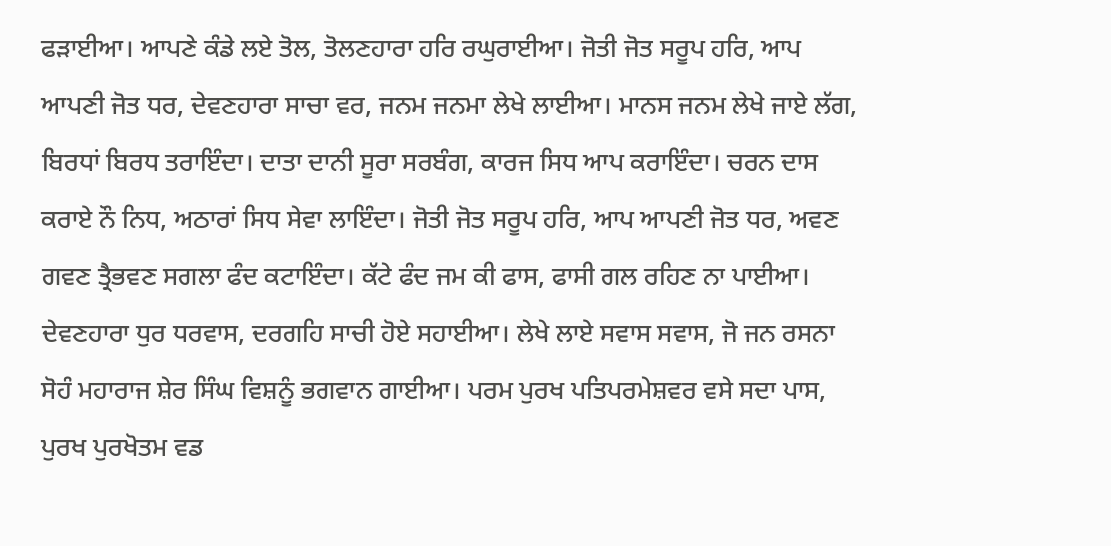ਫੜਾਈਆ। ਆਪਣੇ ਕੰਡੇ ਲਏ ਤੋਲ, ਤੋਲਣਹਾਰਾ ਹਰਿ ਰਘੁਰਾਈਆ। ਜੋਤੀ ਜੋਤ ਸਰੂਪ ਹਰਿ, ਆਪ ਆਪਣੀ ਜੋਤ ਧਰ, ਦੇਵਣਹਾਰਾ ਸਾਚਾ ਵਰ, ਜਨਮ ਜਨਮਾ ਲੇਖੇ ਲਾਈਆ। ਮਾਨਸ ਜਨਮ ਲੇਖੇ ਜਾਏ ਲੱਗ, ਬਿਰਧਾਂ ਬਿਰਧ ਤਰਾਇੰਦਾ। ਦਾਤਾ ਦਾਨੀ ਸੂਰਾ ਸਰਬੰਗ, ਕਾਰਜ ਸਿਧ ਆਪ ਕਰਾਇੰਦਾ। ਚਰਨ ਦਾਸ ਕਰਾਏ ਨੌ ਨਿਧ, ਅਠਾਰਾਂ ਸਿਧ ਸੇਵਾ ਲਾਇੰਦਾ। ਜੋਤੀ ਜੋਤ ਸਰੂਪ ਹਰਿ, ਆਪ ਆਪਣੀ ਜੋਤ ਧਰ, ਅਵਣ ਗਵਣ ਤ੍ਰੈਭਵਣ ਸਗਲਾ ਫੰਦ ਕਟਾਇੰਦਾ। ਕੱਟੇ ਫੰਦ ਜਮ ਕੀ ਫਾਸ, ਫਾਸੀ ਗਲ ਰਹਿਣ ਨਾ ਪਾਈਆ। ਦੇਵਣਹਾਰਾ ਧੁਰ ਧਰਵਾਸ, ਦਰਗਹਿ ਸਾਚੀ ਹੋਏ ਸਹਾਈਆ। ਲੇਖੇ ਲਾਏ ਸਵਾਸ ਸਵਾਸ, ਜੋ ਜਨ ਰਸਨਾ ਸੋਹੰ ਮਹਾਰਾਜ ਸ਼ੇਰ ਸਿੰਘ ਵਿਸ਼ਨੂੰ ਭਗਵਾਨ ਗਾਈਆ। ਪਰਮ ਪੁਰਖ ਪਤਿਪਰਮੇਸ਼ਵਰ ਵਸੇ ਸਦਾ ਪਾਸ, ਪੁਰਖ ਪੁਰਖੋਤਮ ਵਡ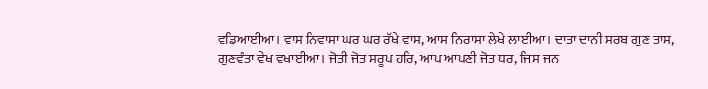ਵਡਿਆਈਆ। ਵਾਸ ਨਿਵਾਸਾ ਘਰ ਘਰ ਰੱਖੇ ਵਾਸ, ਆਸ ਨਿਰਾਸਾ ਲੇਖੇ ਲਾਈਆ। ਦਾਤਾ ਦਾਨੀ ਸਰਬ ਗੁਣ ਤਾਸ, ਗੁਣਵੰਤਾ ਵੇਖ ਵਖਾਈਆ। ਜੋਤੀ ਜੋਤ ਸਰੂਪ ਹਰਿ, ਆਪ ਆਪਣੀ ਜੋਤ ਧਰ, ਜਿਸ ਜਨ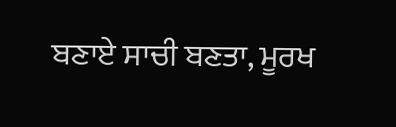ਬਣਾਏ ਸਾਚੀ ਬਣਤਾ, ਮੂਰਖ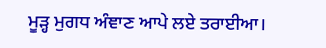ਮੂੜ੍ਹ ਮੁਗਧ ਅੰਞਾਣ ਆਪੇ ਲਏ ਤਰਾਈਆ।